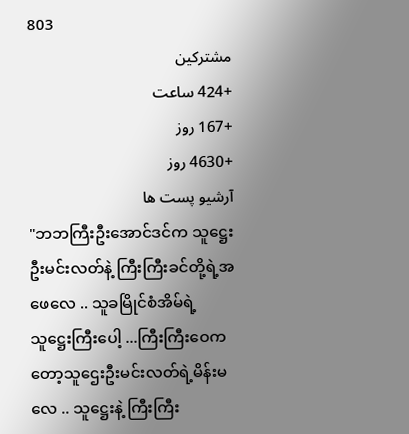803
مشترکین
+424 ساعت
+167 روز
+4630 روز
آرشیو پست ها
"ဘဘကြီးဦးအောင်ဒင်က သူဋ္ဌေးဦးမင်းလတ်နဲ့ ကြီးကြီးခင်တို့ရဲ့အဖေလေ .. သူခမြိုင်စံအိမ်ရဲ့သူဋ္ဌေးကြီးပေါ့ ...ကြီးကြီးဝေကတော့သူဌေးဦးမင်းလတ်ရဲ့မိန်းမလေ .. သူဋ္ဌေးနဲ့ ကြီးကြီး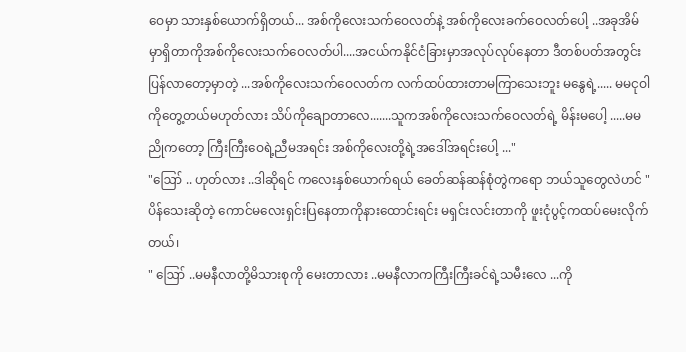ဝေမှာ သားနှစ်ယောက်ရှိတယ်... အစ်ကိုလေးသက်ဝေလတ်နဲ့ အစ်ကိုလေးခက်ဝေလတ်ပေါ့ ..အခုအိမ်မှာရှိတာကိုအစ်ကိုလေးသက်ဝေလတ်ပါ....အငယ်ကနိုင်ငံခြားမှာအလုပ်လုပ်နေတာ ဒီတစ်ပတ်အတွင်း ပြန်လာတော့မှာတဲ့ ...အစ်ကိုလေးသက်ဝေလတ်က လက်ထပ်ထားတာမကြာသေးဘူး မနွေရဲ့..... မမငုဝါကိုတွေ့တယ်မဟုတ်လား သိပ်ကိုချောတာလေ.......သူကအစ်ကိုလေးသက်ဝေလတ်ရဲ့ မိန်းမပေါ့ .....မမညိုကတော့ ကြီးကြီးဝေရဲ့ညီမအရင်း အစ်ကိုလေးတို့ရဲ့အဒေါ်အရင်းပေါ့ ..."
"ဪ .. ဟုတ်လား ..ဒါဆိုရင် ကလေးနှစ်ယောက်ရယ် ခေတ်ဆန်ဆန်စုံတွဲကရော ဘယ်သူတွေလဲဟင် "
ပိန်သေးဆိုတဲ့ ကောင်မလေးရှင်းပြနေတာကိုနားထောင်းရင်း မရှင်းလင်းတာကို ဖူးငုံပွင့်ကထပ်မေးလိုက်တယ်၊
" ဪ ..မမနီလာတို့မိသားစုကို မေးတာလား ..မမနီလာကကြီးကြီးခင်ရဲ့သမီးလေ ...ကို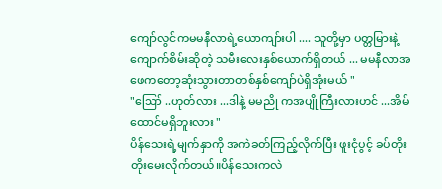ကျော်လွင်ကမမနီလာရဲ့ယောကျာ်းပါ .... သူတို့မှာ ပတ္တမြားနဲ့ ကျောက်စိမ်းဆိုတဲ့ သမီးလေးနှစ်ယောက်ရှိတယ် ... မမနီလာအဖေကတော့ဆုံးသွားတာတစ်နှစ်ကျော်ပဲရှိအုံးမယ် "
"ဪ ..ဟုတ်လား ...ဒါနဲ့ မမညို ကအပျိုကြီးလားဟင် ...အိမ်ထောင်မရှိဘူးလား "
ပိန်သေးရဲ့မျက်နှာကို အကဲခတ်ကြည့်လိုက်ပြီး ဖူးငုံပွင့် ခပ်တိုးတိုးမေးလိုက်တယ်။ပိန်သေးကလဲ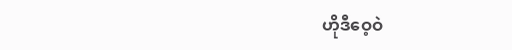ဟိုဒီဝေ့ဝဲ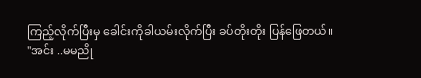ကြည့်လိုက်ပြီးမှ ခေါင်းကိုခါယမ်းလိုက်ပြီး ခပ်တိုးတိုး ပြန်ဖြေတယ်။
"အင်း ..မမညို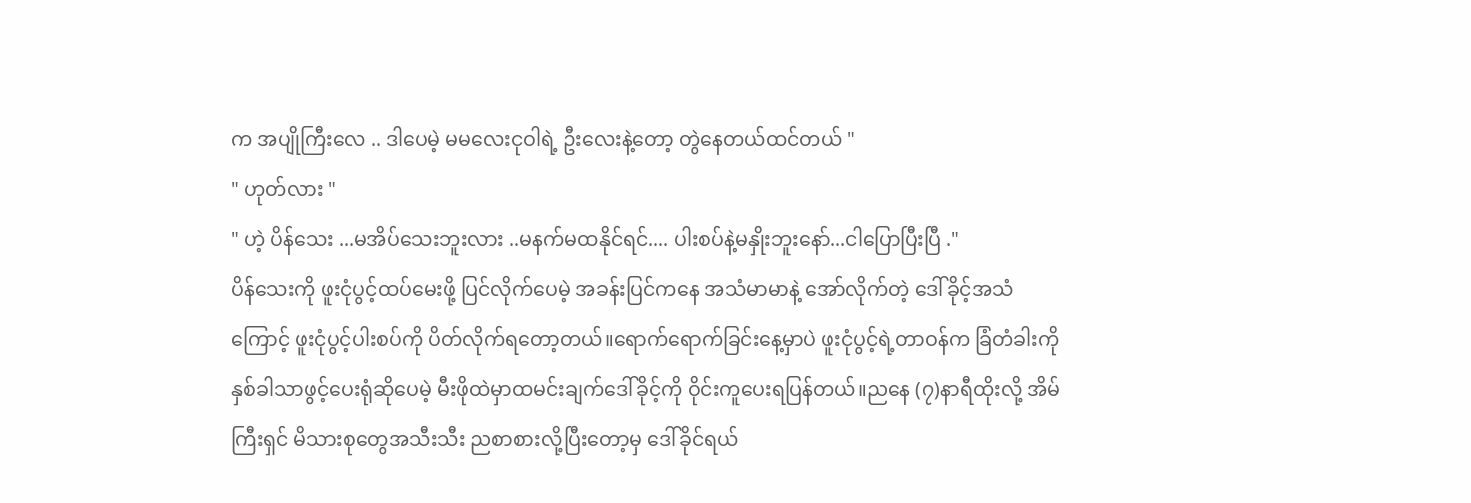က အပျိုကြီးလေ .. ဒါပေမဲ့ မမလေးငုဝါရဲ့ ဦးလေးနဲ့တော့ တွဲနေတယ်ထင်တယ် "
" ဟုတ်လား "
" ဟဲ့ ပိန်သေး ...မအိပ်သေးဘူးလား ..မနက်မထနိုင်ရင်.... ပါးစပ်နဲ့မနှိုးဘူးနော်...ငါပြောပြီးပြီ ."
ပိန်သေးကို ဖူးငုံပွင့်ထပ်မေးဖို့ ပြင်လိုက်ပေမဲ့ အခန်းပြင်ကနေ အသံမာမာနဲ့ အော်လိုက်တဲ့ ဒေါ်ခိုင့်အသံကြောင့် ဖူးငုံပွင့်ပါးစပ်ကို ပိတ်လိုက်ရတော့တယ်။ရောက်ရောက်ခြင်းနေ့မှာပဲ ဖူးငုံပွင့်ရဲ့တာဝန်က ခြံတံခါးကိုနှစ်ခါသာဖွင့်ပေးရုံဆိုပေမဲ့ မီးဖိုထဲမှာထမင်းချက်ဒေါ်ခိုင့်ကို ဝိုင်းကူပေးရပြန်တယ်။ညနေ (၇)နာရီထိုးလို့ အိမ်ကြီးရှင် မိသားစုတွေအသီးသီး ညစာစားလို့ပြီးတော့မှ ဒေါ်ခိုင်ရယ်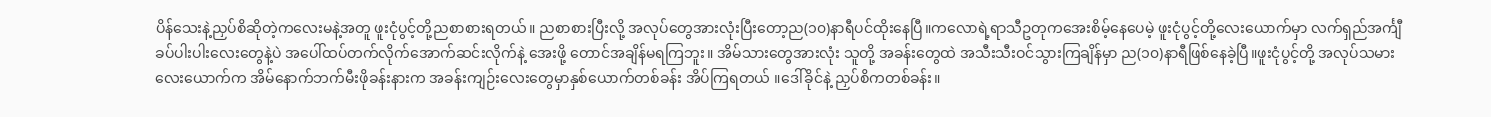ပိန်သေးနဲ့ညှပ်စိဆိုတဲ့ကလေးမနဲ့အတူ ဖူးငုံပွင့်တို့ညစာစားရတယ်။ ညစာစားပြီးလို့ အလုပ်တွေအားလုံးပြီးတော့ည(၁၀)နာရီပင်ထိုးနေပြီ။ကလောရဲ့ရာသီဥတုကအေးစိမ့်နေပေမဲ့ ဖူးငုံပွင့်တို့လေးယောက်မှာ လက်ရှည်အင်္ကျီခပ်ပါးပါးလေးတွေနဲ့ပဲ အပေါ်ထပ်တက်လိုက်အောက်ဆင်းလိုက်နဲ့ အေးဖို့ တောင်အချိန်မရကြဘူး။ အိမ်သားတွေအားလုံး သူတို့ အခန်းတွေထဲ အသီးသီးဝင်သွားကြချိန်မှာ ည(၁၀)နာရီဖြစ်နေခဲ့ပြီ။ဖူးငုံပွင့်တို့ အလုပ်သမားလေးယောက်က အိမ်နောက်ဘက်မီးဖိုခန်းနားက အခန်းကျဉ်းလေးတွေမှာနှစ်ယောက်တစ်ခန်း အိပ်ကြရတယ် ။ဒေါ်ခိုင်နဲ့ ညှပ်စိကတစ်ခန်း။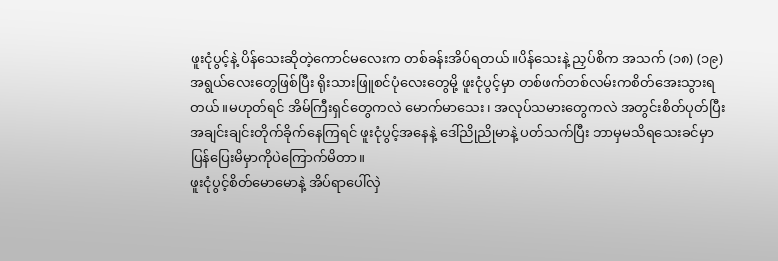ဖူးငုံပွင့်နဲ့ ပိန်သေးဆိုတဲ့ကောင်မလေးက တစ်ခန်းအိပ်ရတယ်။ပိန်သေးနဲ့ ညှပ်စိက အသက် (၁၈) (၁၉)အရွယ်လေးတွေဖြစ်ပြီး ရိုးသားဖြူစင်ပုံလေးတွေမို့ ဖူးငုံပွင့်မှာ တစ်ဖက်တစ်လမ်းကစိတ်အေးသွားရတယ်။မဟုတ်ရင် အိမ်ကြီးရှင်တွေကလဲ မောက်မာသေး၊ အလုပ်သမားတွေကလဲ အတွင်းစိတ်ပုတ်ပြီး အချင်းချင်းတိုက်ခိုက်နေကြရင် ဖူးငုံပွင့်အနေနဲ့ ဒေါ်ညိုညိုမာနဲ့ ပတ်သက်ပြီး ဘာမှမသိရသေးခင်မှာ ပြန်ပြေးမိမှာကိုပဲကြောက်မိတာ။
ဖူးငုံပွင့်စိတ်မောမောနဲ့ အိပ်ရာပေါ်လှဲ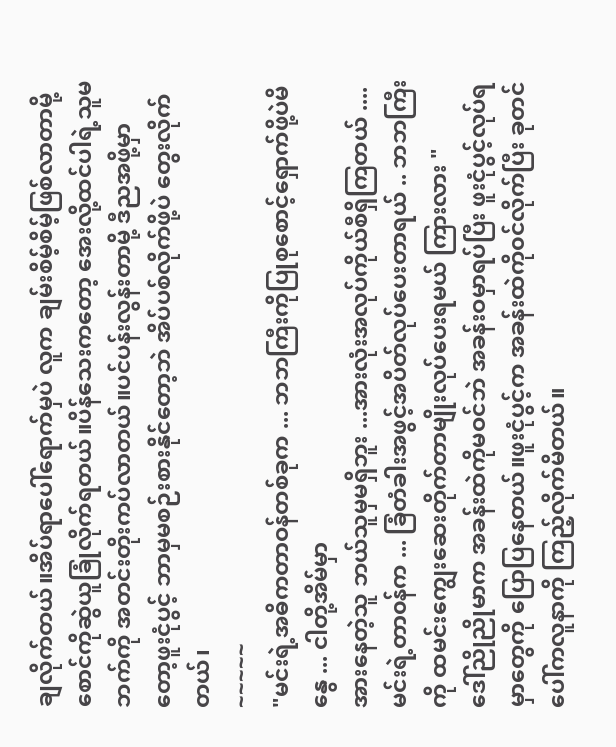ချလိုက်တယ်။အိပ်ရာပေါ်ရောက်မှပဲ လူက ချမ်းစိမ့်စိမ့်ဖြစ်လာတာမို့ စောင်ကိုဆွဲယူခြုံလိုက်ရတယ်။ပိန်သေးကတော့ အေးလို့ထင်ပါရဲ့သူမဘက်ကို အတင်းတိုးကပ်လာတယ်။ပင်ပန်းလွန်းတာမို့ ဒီညအဖို့မှာတော့ဖူးငုံပွင့် ဘာမှမစဉ်းစားနိုင်တော့ဘဲ အိပ်ပစ်လိုက်ဖို့ပဲ တွေးလိုက်တယ်၊
~~~~~
"မင်းရဲ့အဓိကတာဝန်တစ်ခုက ... ဘဘကြီးကိုပြုစုစောင့်ရှောက်ဖို့ပဲမိနွေ ... ငါတို့အိမ်မှာ
အားနေတဲ့သူ ဘယ်သူမှမရှိဘူး ...အားလုံးအလုပ်ကိုယ်စီရှိကြတယ် .... မင်းရဲ့တာ၀န်က ... ခြံတံခါးအဖွင့်အပိတ်လုပ်ပေးတာရယ် .. ဘဘကြီးကို ထမင်းကျွေးဆေးတိုက်တာမျိုးလုပ်ပေးရမယ် ကြားလား "
ဒေါ်ညိုညိုမာက အခန်းထဲကိုမဝင်ဘဲ အခန်းဝမှာရပ်ပြီး ဖူးငုံပွင့်လုပ်ရမှာတွေကို ပြောပြနေတယ်။ဖူးငုံပွင့်က အခန်းထဲကို၀င်လိုက်ပြီး ခုတင်ပေါ်ကလူနာကို ကြည့်လိုက်မိတယ်။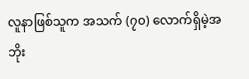လူနာဖြစ်သူက အသက် (၇၀) လောက်ရှိမဲ့အဘိုး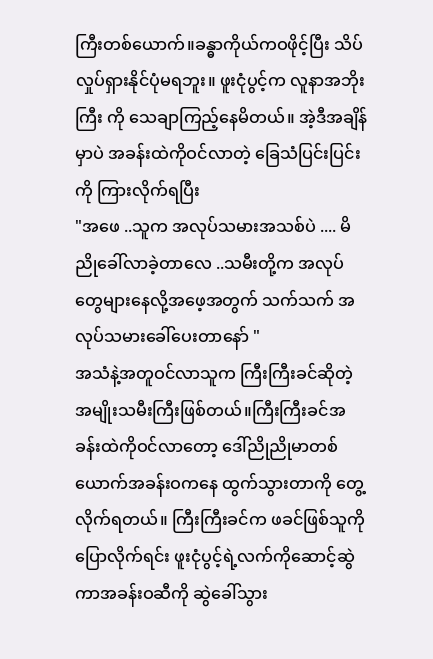ကြီးတစ်ယောက်။ခန္ဓာကိုယ်ကဝဖိုင့်ပြီး သိပ်လှုပ်ရှားနိုင်ပုံမရဘူး။ ဖူးငုံပွင့်က လူနာအဘိုးကြီး ကို သေချာကြည့်နေမိတယ်။ အဲ့ဒီအချိန်မှာပဲ အခန်းထဲကိုဝင်လာတဲ့ ခြေသံပြင်းပြင်းကို ကြားလိုက်ရပြီး
"အဖေ ..သူက အလုပ်သမားအသစ်ပဲ .... မိညိုခေါ်လာခဲ့တာလေ ..သမီးတို့က အလုပ်တွေများနေလို့အဖေ့အတွက် သက်သက် အလုပ်သမားခေါ်ပေးတာနော် "
အသံနဲ့အတူဝင်လာသူက ကြီးကြီးခင်ဆိုတဲ့ အမျိုးသမီးကြီးဖြစ်တယ်။ကြီးကြီးခင်အခန်းထဲကိုဝင်လာတော့ ဒေါ်ညိုညိုမာတစ်ယောက်အခန်းဝကနေ ထွက်သွားတာကို တွေ့လိုက်ရတယ်။ ကြီးကြီးခင်က ဖခင်ဖြစ်သူကိုပြောလိုက်ရင်း ဖူးငုံပွင့်ရဲ့လက်ကိုဆောင့်ဆွဲကာအခန်းဝဆီကို ဆွဲခေါ်သွား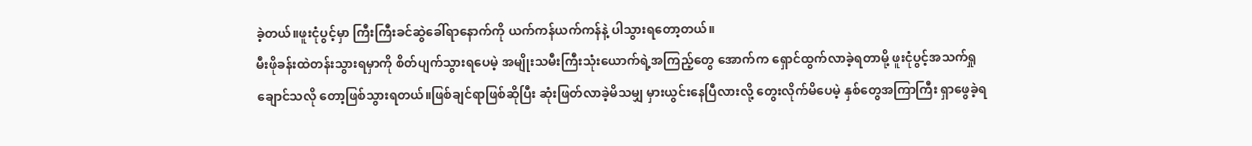ခဲ့တယ်။ဖူးငုံပွင့်မှာ ကြီးကြီးခင်ဆွဲခေါ်ရာနောက်ကို ယက်ကန်ယက်ကန်နဲ့ ပါသွားရတော့တယ်။
မီးဖိုခန်းထဲတန်းသွားရမှာကို စိတ်ပျက်သွားရပေမဲ့ အမျိုးသမီးကြီးသုံးယောက်ရဲ့အကြည့်တွေ အောက်က ရှောင်ထွက်လာခဲ့ရတာမို့ ဖူးငုံပွင့်အသက်ရှုချောင်သလို တော့ဖြစ်သွားရတယ်။ဖြစ်ချင်ရာဖြစ်ဆိုပြီး ဆုံးဖြတ်လာခဲ့မိသမျှ မှားယွင်းနေပြီလားလို့ တွေးလိုက်မိပေမဲ့ နှစ်တွေအကြာကြီး ရှာဖွေခဲ့ရ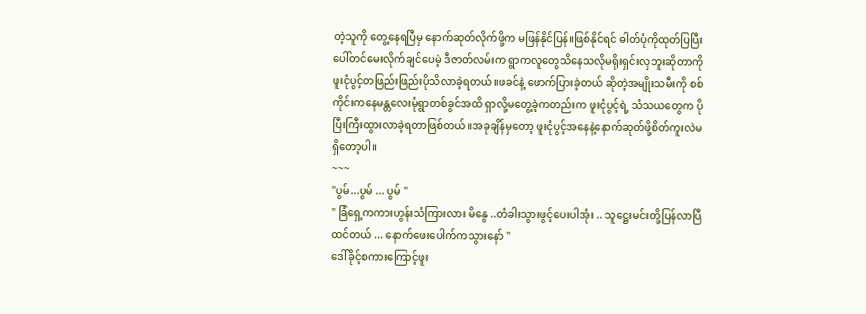တဲ့သူကို တွေ့နေရပြီမှ နောက်ဆုတ်လိုက်ဖို့က မဖြန်နိုင်ပြန်။ဖြစ်နိုင်ရင် ဓါတ်ပုံကိုထုတ်ပြပြီးပေါ်တင်မေးလိုက်ချင်ပေမဲ့ ဒီဇာတ်လမ်းက ရွာကလူတွေသိနေသလိုမရိုးရှင်းလှဘူးဆိုတာကို ဖူးငုံပွင့်တဖြည်းဖြည်းပိုသိလာခဲ့ရတယ်။ဖခင်နဲ့ ဖောက်ပြားခဲ့တယ် ဆိုတဲ့အမျိုးသမီးကို စစ်ကိုင်းကနေမန္တလေးမုံရွာတစ်ခွင်အထိ ရှာလို့မတွေ့ခဲ့ကတည်းက ဖူးငုံပွင့်ရဲ့ သံသယတွေက ပိုပြီးကြီးထွားလာခဲ့ရတာဖြစ်တယ်။အခုချိန်မှတော့ ဖူးငုံပွင့်အနေနဲ့နောက်ဆုတ်ဖို့စိတ်ကူးလဲမရှိတော့ပါ။
~~~
"ပွမ်...ပွမ် ... ပွမ် "
" ခြံရှေ့ကကားဟွန်းသံကြားလား မိနွေ ..တံခါးသွားဖွင့်ပေးပါအုံး .. သူဋ္ဌေးမင်းတို့ပြန်လာပြီထင်တယ် ... နောက်ဖေးပေါက်ကသွားနော် "
ဒေါ်ခိုင့်စကားကြောင့်ဖူး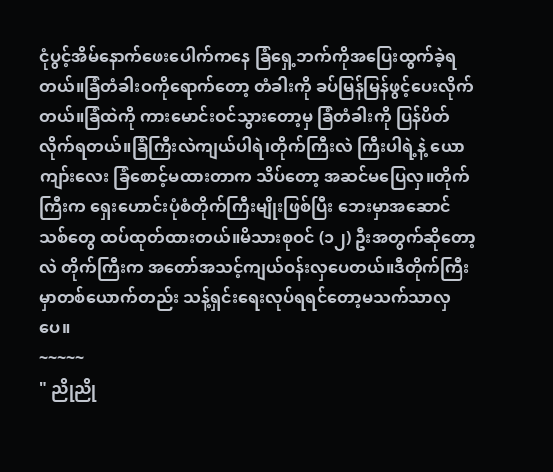ငုံပွင့်အိမ်နောက်ဖေးပေါက်ကနေ ခြံရှေ့ဘက်ကိုအပြေးထွက်ခဲ့ရတယ်။ခြံတံခါးဝကိုရောက်တော့ တံခါးကို ခပ်မြန်မြန်ဖွင့်ပေးလိုက်တယ်။ခြံထဲကို ကားမောင်းဝင်သွားတော့မှ ခြံတံခါးကို ပြန်ပိတ်လိုက်ရတယ်။ခြံကြီးလဲကျယ်ပါရဲ၊တိုက်ကြီးလဲ ကြီးပါရဲ့နဲ့ ယောကျာ်းလေး ခြံစောင့်မထားတာက သိပ်တော့ အဆင်မပြေလှ။တိုက်ကြီးက ရှေးဟောင်းပုံစံတိုက်ကြီးမျိုးဖြစ်ပြီး ဘေးမှာအဆောင်သစ်တွေ ထပ်ထုတ်ထားတယ်။မိသားစုဝင် (၁၂) ဦးအတွက်ဆိုတော့လဲ တိုက်ကြီးက အတော်အသင့်ကျယ်ဝန်းလှပေတယ်။ဒီတိုက်ကြီးမှာတစ်ယောက်တည်း သန့်ရှင်းရေးလုပ်ရရင်တော့မသက်သာလှပေ။
~~~~~
" ညိုညို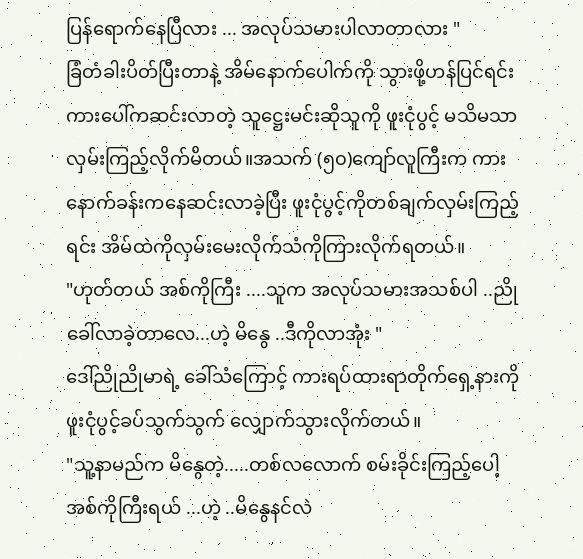ပြန်ရောက်နေပြီလား ... အလုပ်သမားပါလာတာလား "
ခြံတံခါးပိတ်ပြီးတာနဲ့ အိမ်နောက်ပေါက်ကို သွားဖို့ဟန်ပြင်ရင်း ကားပေါ်ကဆင်းလာတဲ့ သူဋ္ဌေးမင်းဆိုသူကို ဖူးငုံပွင့် မသိမသာလှမ်းကြည့်လိုက်မိတယ်။အသက် (၅၀)ကျော်လူကြီးက ကားနောက်ခန်းကနေဆင်းလာခဲ့ပြီး ဖူးငုံပွင့်ကိုတစ်ချက်လှမ်းကြည့်ရင်း အိမ်ထဲကိုလှမ်းမေးလိုက်သံကိုကြားလိုက်ရတယ်။
"ဟုတ်တယ် အစ်ကိုကြီး ....သူက အလုပ်သမားအသစ်ပါ ..ညို ခေါ်လာခဲ့တာလေ...ဟဲ့ မိနွေ ..ဒီကိုလာအုံး "
ဒေါ်ညိုညိုမာရဲ့ ခေါ်သံကြောင့် ကားရပ်ထားရာတိုက်ရှေ့နားကို ဖူးငုံပွင့်ခပ်သွက်သွက် လျှောက်သွားလိုက်တယ်။
"သူ့နာမည်က မိနွေတဲ့.....တစ်လလောက် စမ်းခိုင်းကြည့်ပေါ့ အစ်ကိုကြီးရယ် ...ဟဲ့ ..မိနွေနင်လဲ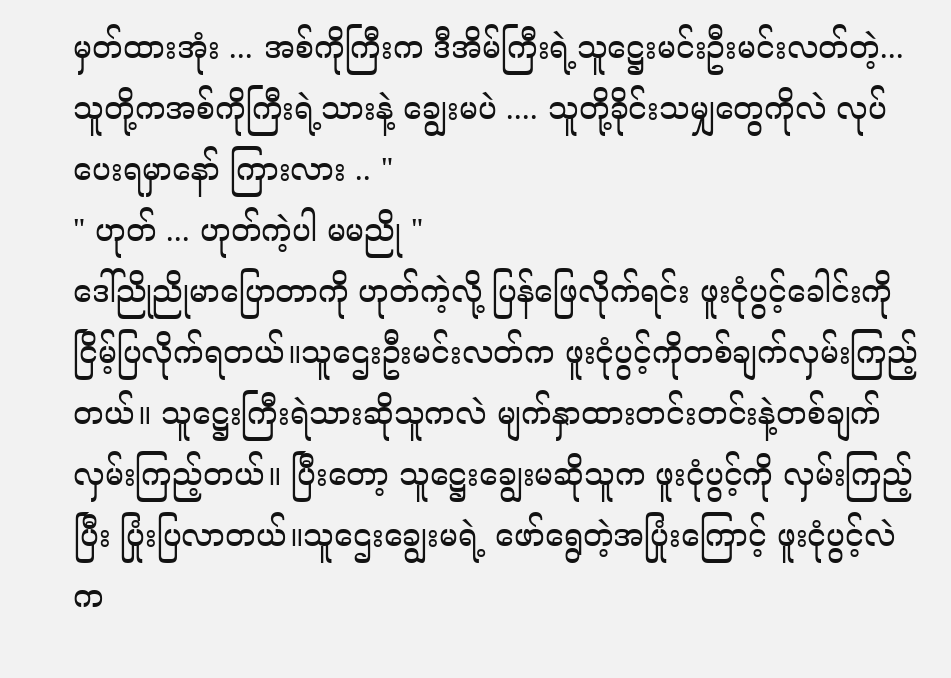မှတ်ထားအုံး ... အစ်ကိုကြီးက ဒီအိမ်ကြီးရဲ့သူဋ္ဌေးမင်းဦးမင်းလတ်တဲ့...သူတို့ကအစ်ကိုကြီးရဲ့သားနဲ့ ချွေးမပဲ .... သူတို့ခိုင်းသမျှတွေကိုလဲ လုပ်ပေးရမှာနော် ကြားလား .. "
" ဟုတ် ... ဟုတ်ကဲ့ပါ မမညို "
ဒေါ်ညိုညိုမာပြောတာကို ဟုတ်ကဲ့လို့ ပြန်ဖြေလိုက်ရင်း ဖူးငုံပွင့်ခေါင်းကို ငြိမ့်ပြလိုက်ရတယ်။သူဌေးဦးမင်းလတ်က ဖူးငုံပွင့်ကိုတစ်ချက်လှမ်းကြည့်တယ်။ သူဋ္ဌေးကြီးရဲသားဆိုသူကလဲ မျက်နှာထားတင်းတင်းနဲ့တစ်ချက်လှမ်းကြည့်တယ်။ ပြီးတော့ သူဋ္ဌေးချွေးမဆိုသူက ဖူးငုံပွင့်ကို လှမ်းကြည့်ပြီး ပြုံးပြလာတယ်။သူဌေးချွေးမရဲ့ ဖော်ရွေတဲ့အပြုံးကြောင့် ဖူးငုံပွင့်လဲက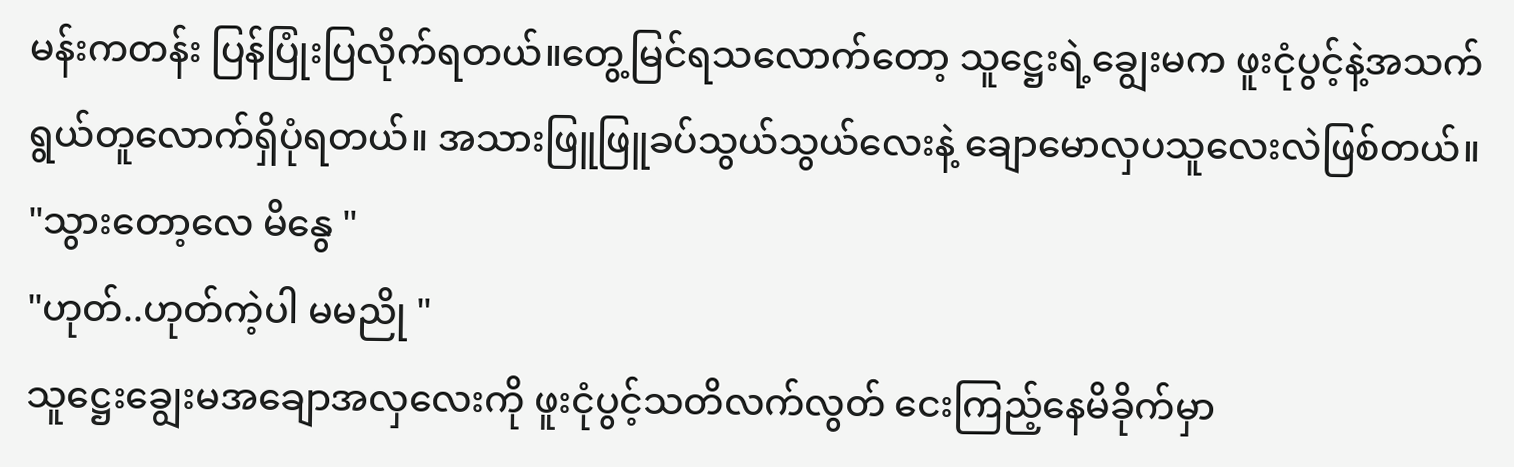မန်းကတန်း ပြန်ပြုံးပြလိုက်ရတယ်။တွေ့မြင်ရသလောက်တော့ သူဋ္ဌေးရဲ့ချွေးမက ဖူးငုံပွင့်နဲ့အသက်ရွယ်တူလောက်ရှိပုံရတယ်။ အသားဖြူဖြူခပ်သွယ်သွယ်လေးနဲ့ ချောမောလှပသူလေးလဲဖြစ်တယ်။
"သွားတော့လေ မိနွေ "
"ဟုတ်..ဟုတ်ကဲ့ပါ မမညို "
သူဋ္ဌေးချွေးမအချောအလှလေးကို ဖူးငုံပွင့်သတိလက်လွတ် ငေးကြည့်နေမိခိုက်မှာ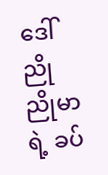ဒေါ်ညိုညိုမာရဲ့ ခပ်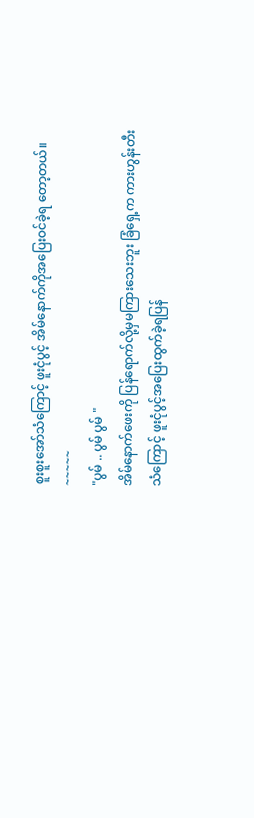စူးစူးအော်သံကြောင့် ဖူးငုံပွင့် အိမ်နောက်ကိုအပြေးဝင်ခဲ့ရ တော့တယ်။
~~~~~
"ပွမ် .. ပွမ် ပွမ် "
အိမ်နောက်ဖေးကို ပြန်ရောက်လို့မှမကြားသေးဘူး ခြံရှေ့က ကားဟွန်းတီးသံကြောင့် ဖူးငုံပွင့်အပြေးထွက်ခဲ့ရပြန်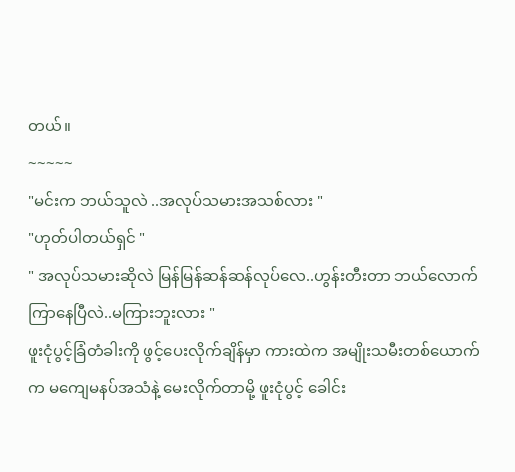တယ်။
~~~~~
"မင်းက ဘယ်သူလဲ ..အလုပ်သမားအသစ်လား "
"ဟုတ်ပါတယ်ရှင် "
" အလုပ်သမားဆိုလဲ မြန်မြန်ဆန်ဆန်လုပ်လေ..ဟွန်းတီးတာ ဘယ်လောက်ကြာနေပြီလဲ..မကြားဘူးလား "
ဖူးငုံပွင့်ခြံတံခါးကို ဖွင့်ပေးလိုက်ချိန်မှာ ကားထဲက အမျိုးသမီးတစ်ယောက်က မကျေမနပ်အသံနဲ့ မေးလိုက်တာမို့ ဖူးငုံပွင့် ခေါင်း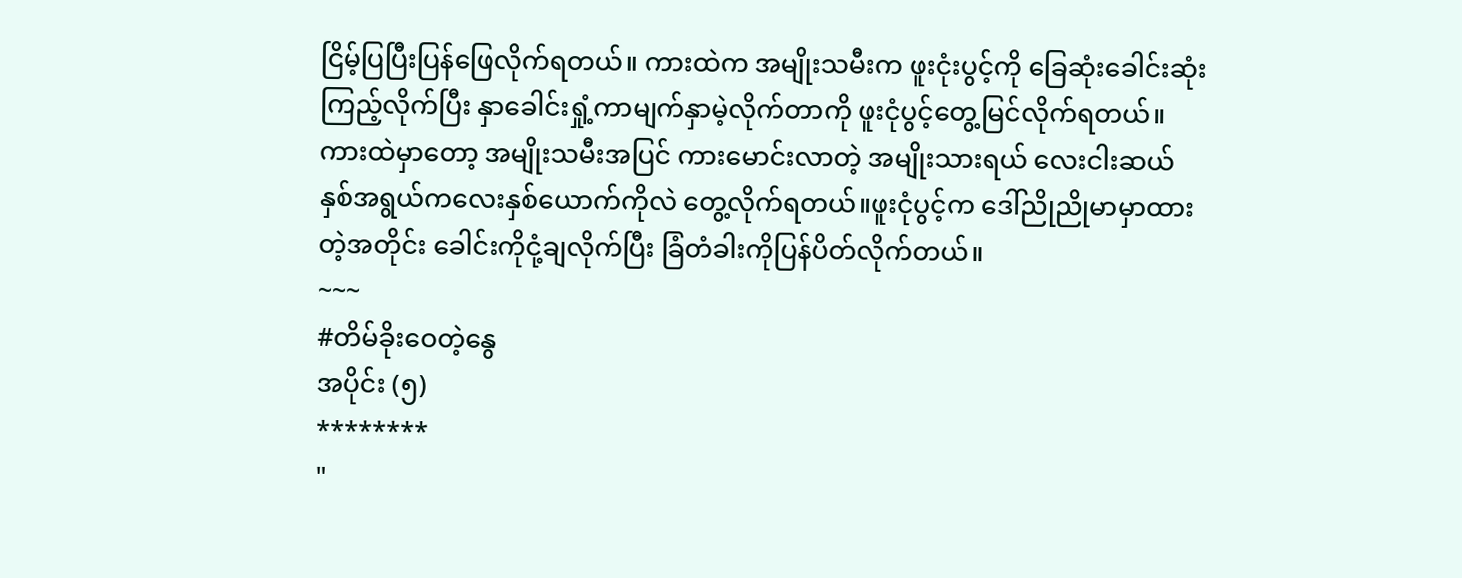ငြိမ့်ပြပြီးပြန်ဖြေလိုက်ရတယ်။ ကားထဲက အမျိုးသမီးက ဖူးငုံးပွင့်ကို ခြေဆုံးခေါင်းဆုံးကြည့်လိုက်ပြီး နှာခေါင်းရှုံ့ကာမျက်နှာမဲ့လိုက်တာကို ဖူးငုံပွင့်တွေ့မြင်လိုက်ရတယ်။ ကားထဲမှာတော့ အမျိုးသမီးအပြင် ကားမောင်းလာတဲ့ အမျိုးသားရယ် လေးငါးဆယ်နှစ်အရွယ်ကလေးနှစ်ယောက်ကိုလဲ တွေ့လိုက်ရတယ်။ဖူးငုံပွင့်က ဒေါ်ညိုညိုမာမှာထားတဲ့အတိုင်း ခေါင်းကိုငုံ့ချလိုက်ပြီး ခြံတံခါးကိုပြန်ပိတ်လိုက်တယ်။
~~~
#တိမ်ခိုးဝေတဲ့နွေ
အပိုင်း (၅)
********
"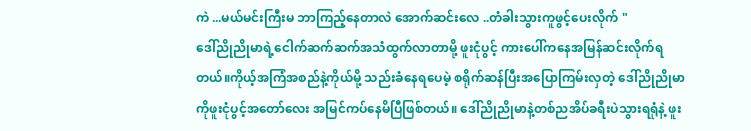ကဲ ...မယ်မင်းကြီးမ ဘာကြည့်နေတာလဲ အောက်ဆင်းလေ ..တံခါးသွားကူဖွင့်ပေးလိုက် "
ဒေါ်ညိုညိုမာရဲ့ငေါက်ဆက်ဆက်အသံထွက်လာတာမို့ ဖူးငုံပွင့် ကားပေါ်ကနေအမြန်ဆင်းလိုက်ရတယ်။ကိုယ့်အကြံအစည်နဲ့ကိုယ်မို့ သည်းခံနေရပေမဲ့ စရိုက်ဆန်ပြီးအပြောကြမ်းလှတဲ့ ဒေါ်ညိုညိုမာကိုဖူးငုံပွင့်အတော်လေး အမြင်ကပ်နေမိပြီဖြစ်တယ်။ ဒေါ်ညိုညိုမာနဲ့တစ်ညအိပ်ခရီးပဲသွားရရုံနဲ့ ဖူး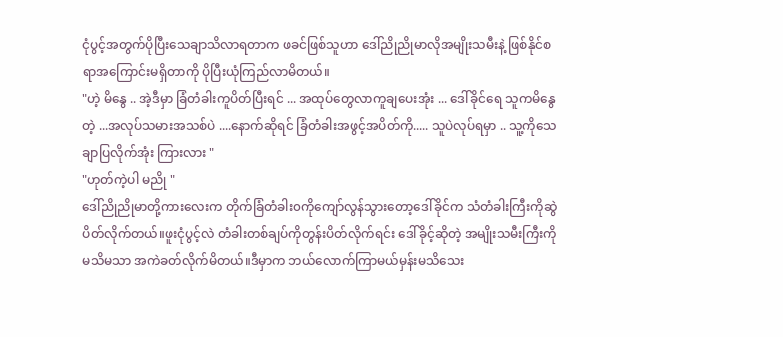ငုံပွင့်အတွက်ပိုပြီးသေချာသိလာရတာက ဖခင်ဖြစ်သူဟာ ဒေါ်ညိုညိုမာလိုအမျိုးသမီးနဲ့ ဖြစ်နိုင်စရာအကြောင်းမရှိတာကို ပိုပြီးယုံကြည်လာမိတယ်။
"ဟဲ့ မိနွေ .. အဲ့ဒီမှာ ခြံတံခါးကူပိတ်ပြီးရင် ... အထုပ်တွေလာကူချပေးအုံး ... ဒေါ်ခိုင်ရေ သူကမိနွေတဲ့ ...အလုပ်သမားအသစ်ပဲ ....နောက်ဆိုရင် ခြံတံခါးအဖွင့်အပိတ်ကို..... သူပဲလုပ်ရမှာ .. သူ့ကိုသေချာပြလိုက်အုံး ကြားလား "
"ဟုတ်ကဲ့ပါ မညို "
ဒေါ်ညိုညိုမာတို့ကားလေးက တိုက်ခြံတံခါး၀ကိုကျော်လွန်သွားတော့ဒေါ်ခိုင်က သံတံခါးကြီးကိုဆွဲပိတ်လိုက်တယ်။ဖူးငုံပွင့်လဲ တံခါးတစ်ချပ်ကိုတွန်းပိတ်လိုက်ရင်း ဒေါ်ခိုင့်ဆိုတဲ့ အမျိုးသမီးကြီးကိုမသိမသာ အကဲခတ်လိုက်မိတယ်။ဒီမှာက ဘယ်လောက်ကြာမယ်မှန်းမသိသေး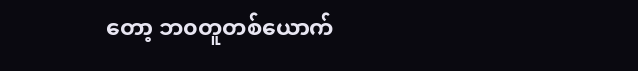တော့ ဘ၀တူတစ်ယောက်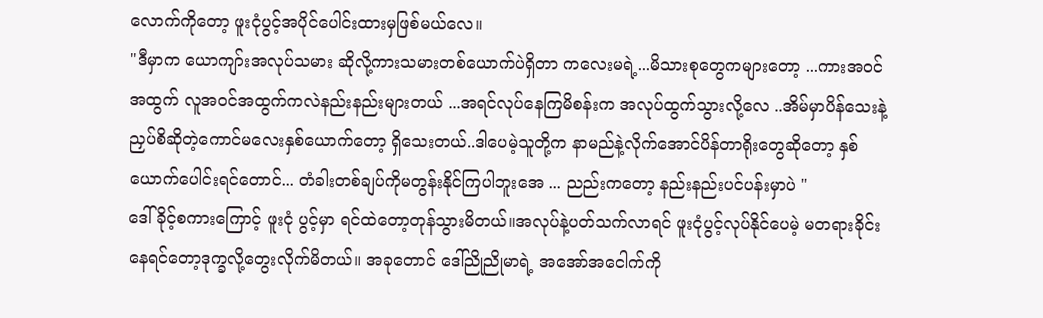လောက်ကိုတော့ ဖူးငုံပွင့်အပိုင်ပေါင်းထားမှဖြစ်မယ်လေ။
"ဒီမှာက ယောကျာ်းအလုပ်သမား ဆိုလို့ကားသမားတစ်ယောက်ပဲရှိတာ ကလေးမရဲ့...မိသားစုတွေကများတော့ ...ကားအ၀င်အထွက် လူအ၀င်အထွက်ကလဲနည်းနည်းများတယ် ...အရင်လုပ်နေကြမိစန်းက အလုပ်ထွက်သွားလို့လေ ..အိမ်မှာပိန်သေးနဲ့ ညှပ်စိဆိုတဲ့ကောင်မလေးနှစ်ယောက်တော့ ရှိသေးတယ်..ဒါပေမဲ့သူတို့က နာမည်နဲ့လိုက်အောင်ပိန်တာရိုးတွေဆိုတော့ နှစ်ယောက်ပေါင်းရင်တောင်... တံခါးတစ်ချပ်ကိုမတွန်းနိုင်ကြပါဘူးအေ ... ညည်းကတော့ နည်းနည်းပင်ပန်းမှာပဲ "
ဒေါ်ခိုင့်စကားကြောင့် ဖူးငုံ ပွင့်မှာ ရင်ထဲတော့တုန်သွားမိတယ်။အလုပ်နဲ့ပတ်သက်လာရင် ဖူးငုံပွင့်လုပ်နိုင်ပေမဲ့ မတရားခိုင်းနေရင်တော့ဒုက္ခလို့တွေးလိုက်မိတယ်။ အခုတောင် ဒေါ်ညိုညိုမာရဲ့ အအော်အငေါက်ကို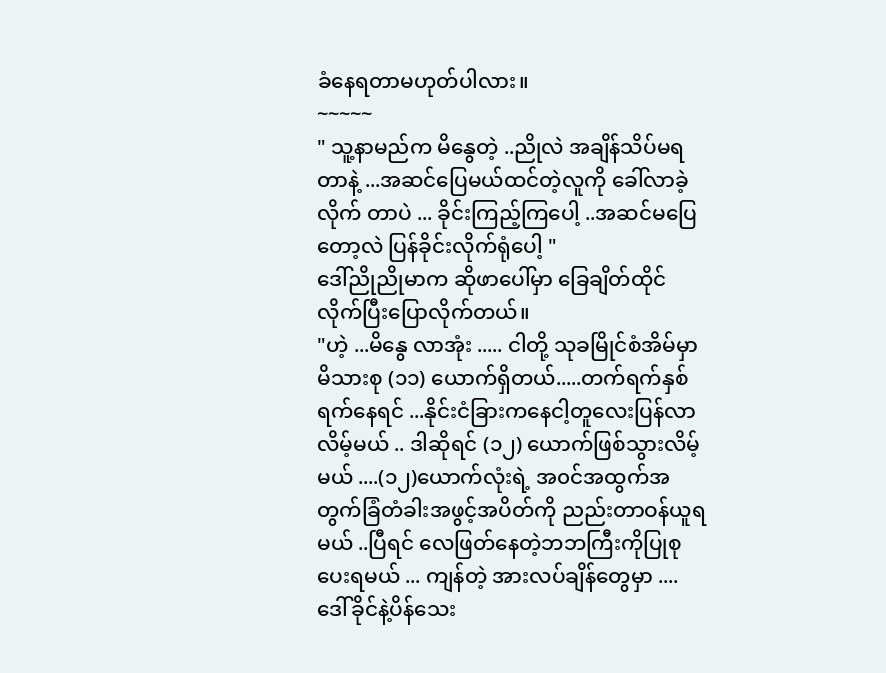ခံနေရတာမဟုတ်ပါလား။
~~~~~
" သူ့နာမည်က မိနွေတဲ့ ..ညိုလဲ အချိန်သိပ်မရတာနဲ့ ...အဆင်ပြေမယ်ထင်တဲ့လူကို ခေါ်လာခဲ့လိုက် တာပဲ ... ခိုင်းကြည့်ကြပေါ့ ..အဆင်မပြေတော့လဲ ပြန်ခိုင်းလိုက်ရုံပေါ့ "
ဒေါ်ညိုညိုမာက ဆိုဖာပေါ်မှာ ခြေချိတ်ထိုင်လိုက်ပြီးပြောလိုက်တယ်။
"ဟဲ့ ...မိနွေ လာအုံး ..... ငါတို့ သုခမြိုင်စံအိမ်မှာမိသားစု (၁၁) ယောက်ရှိတယ်.....တက်ရက်နှစ်ရက်နေရင် ...နိုင်းငံခြားကနေငါ့တူလေးပြန်လာလိမ့်မယ် .. ဒါဆိုရင် (၁၂) ယောက်ဖြစ်သွားလိမ့်မယ် ....(၁၂)ယောက်လုံးရဲ့ အ၀င်အထွက်အတွက်ခြံတံခါးအဖွင့်အပိတ်ကို ညည်းတာဝန်ယူရမယ် ..ပြီရင် လေဖြတ်နေတဲ့ဘဘကြီးကိုပြုစုပေးရမယ် ... ကျန်တဲ့ အားလပ်ချိန်တွေမှာ .... ဒေါ်ခိုင်နဲ့ပိန်သေး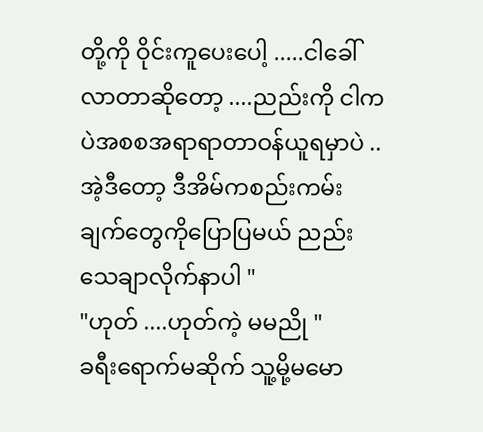တို့ကို ဝိုင်းကူပေးပေါ့ .....ငါခေါ်လာတာဆိုတော့ ....ညည်းကို ငါကပဲအစစအရာရာတာဝန်ယူရမှာပဲ ..အဲ့ဒီတော့ ဒီအိမ်ကစည်းကမ်းချက်တွေကိုပြောပြမယ် ညည်းသေချာလိုက်နာပါ "
"ဟုတ် ....ဟုတ်ကဲ့ မမညို "
ခရီးရောက်မဆိုက် သူ့မို့မမော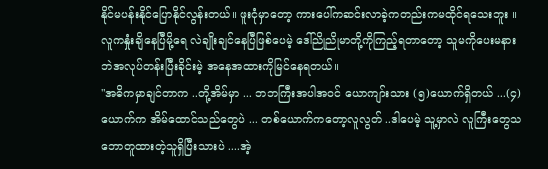နိုင်မပန်းနိုင်ပြောနိုင်လွန်းတယ်။ ဖူးငုံမှာတော့ ကားပေါ်ကဆင်းလာခဲ့ကတည်းကမထိုင်ရသေးဘူး ။ လူကနှုံးချိနေပြီမို့ရေ လဲချိုးချင်နေပြီဖြစ်ပေမဲ့ ဒေါ်ညိုညိုမာတို့ကိုကြည့်ရတာတော့ သူမကိုပေးမနားဘဲအလုပ်တန်းပြီးခိုင်းမဲ့ အနေအထားကိုမြင်နေရတယ်။
"အဓိကမှာချင်တာက ..တို့အိမ်မှာ ... ဘဘကြီးအပါအဝင် ယောကျာ်းသား (၅)ယောက်ရှိတယ် ...(၄)ယောက်က အိမ်ထောင်သည်တွေပဲ ... တစ်ယောက်ကတော့လူလွတ် ..ဒါပေမဲ့ သူ့မှာလဲ လူကြီးတွေသဘောတူထားတဲ့သူရှိပြီးသားပဲ ....အဲ့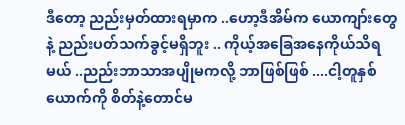ဒီတော့ ညည်းမှတ်ထားရမှာက ..ဟော့ဒီအိမ်က ယောကျာ်းတွေနဲ့ ညည်းပတ်သက်ခွင့်မရှိဘူး .. ကိုယ့်အခြေအနေကိုယ်သိရမယ် ..ညည်းဘာသာအပျိုမကလို့ ဘာဖြစ်ဖြစ် ....ငါ့တူနှစ်ယောက်ကို စိတ်နဲ့တောင်မ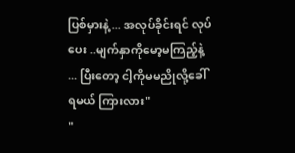ပြစ်မှားနဲ့ ... အလုပ်ခိုင်းရင် လုပ်ပေး ..မျက်နှာကိုမော့မကြည့်နဲ့ ... ပြီးတော့ ငါ့ကိုမမညိုလို့ခေါ်ရမယ် ကြားလား"
"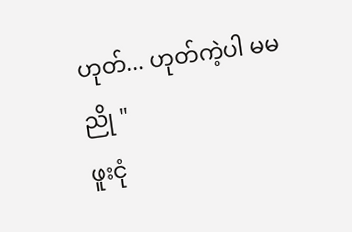ဟုတ်... ဟုတ်ကဲ့ပါ မမညို "
ဖူးငုံ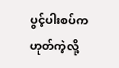ပွင့်ပါးစပ်ကဟုတ်ကဲ့လို့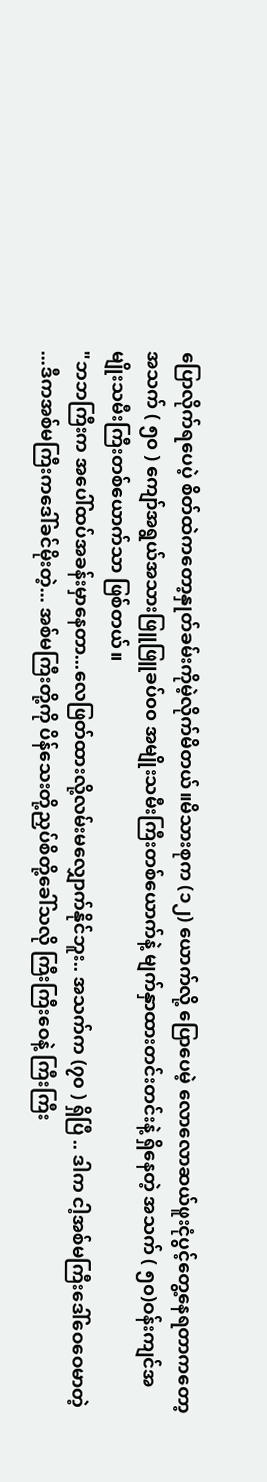ပြောလိုက်ရပေပဲ့ စိတ်ထဲကတော့နှုတ်ခမ်းကိုမဲ့လိုက်မိတယ်။မိသားစုက (၁၂) ယောက်လို့ ပြောပေမဲ့ လောလောဆယ်ဖူးငုံပွင့်တွေ့နေရတာကတော့ အသက် ( ၅၀ ) ကျော်အရွယ်အသားဖြူဖြူခပ်၀၀ အမျိုးသမီးကြီးတစ်ယောက်နဲ့ မျက်နှာထားတင်းတင်းနဲ့ ရှိနေတဲ့ အသက် ( ၅၀)ဝန်းကျင်အမျိုးသမီးကြီးတစ်ယောက်သာ ဖြစ်တယ်။
"ဘဘကြီးက အပေါ်ထပ်အခန်းမှာနေတာ...လေဖြတ်ထားလို့လမ်းမလျှောက်နိုင်ဘူး.. အသက်က (၇၀ ) ရှိပြီ .. ဒါက ငါ့အစ်မကြီးဒေါ်ဝေဝေမာတဲ့ ...ဒီကအစ်မကြီးကဒေါ်ခင်မိုးတဲ့... အစ်မကြီးတို့ကို ပိန်သေးတို့ညှပ်စိတို့ခေါ်သလို ကြီးကြီးဝေနဲ့ ကြီးကြီး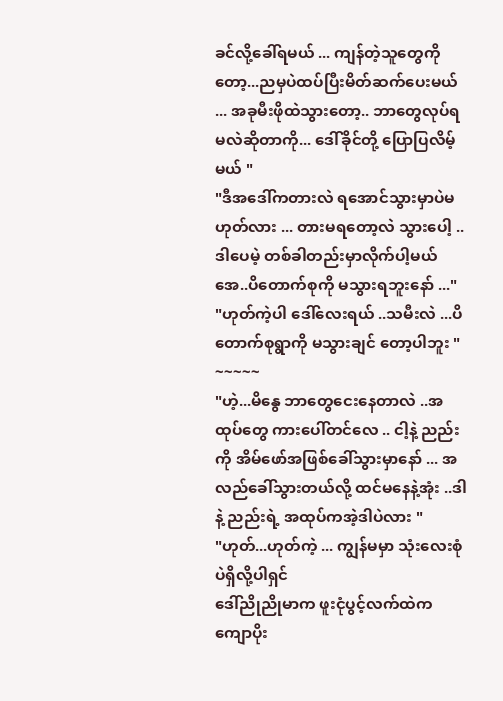ခင်လို့ခေါ်ရမယ် ... ကျန်တဲ့သူတွေကိုတော့...ညမှပဲထပ်ပြီးမိတ်ဆက်ပေးမယ် ... အခုမီးဖိုထဲသွားတော့.. ဘာတွေလုပ်ရမလဲဆိုတာကို... ဒေါ်ခိုင်တို့ ပြောပြလိမ့်မယ် "
"ဒီအဒေါ်ကတားလဲ ရအောင်သွားမှာပဲမဟုတ်လား ... တားမရတော့လဲ သွားပေါ့ ..ဒါပေမဲ့ တစ်ခါတည်းမှာလိုက်ပါ့မယ်အေ..ပိတောက်စုကို မသွားရဘူးနော် ..."
"ဟုတ်ကဲ့ပါ ဒေါ်လေးရယ် ..သမီးလဲ ...ပိတောက်စုရွာကို မသွားချင် တော့ပါဘူး "
~~~~~
"ဟဲ့...မိနွေ ဘာတွေငေးနေတာလဲ ..အထုပ်တွေ ကားပေါ်တင်လေ .. ငါ့နဲ့ ညည်းကို အိမ်ဖော်အဖြစ်ခေါ်သွားမှာနော် ... အလည်ခေါ်သွားတယ်လို့ ထင်မနေနဲ့အုံး ..ဒါနဲ့ ညည်းရဲ့ အထုပ်ကအဲ့ဒါပဲလား "
"ဟုတ်...ဟုတ်ကဲ့ ... ကျွန်မမှာ သုံးလေးစုံပဲရှိလို့ပါရှင်
ဒေါ်ညိုညိုမာက ဖူးငုံပွင့်လက်ထဲက ကျောပိုး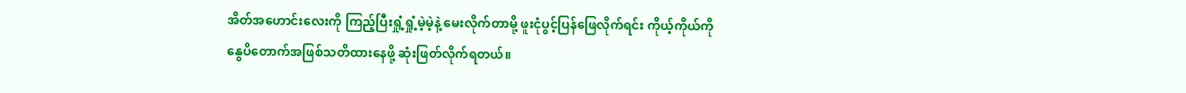အိတ်အဟောင်းလေးကို ကြည့်ပြီးရှုံ့ရှုံ့မဲ့မဲ့နဲ့ မေးလိုက်တာမို့ ဖူးငုံပွင့်ပြန်ဖြေလိုက်ရင်း ကိုယ့်ကိုယ်ကို နွေပိတောက်အဖြစ်သတိထားနေဖို့ ဆုံးဖြတ်လိုက်ရတယ်။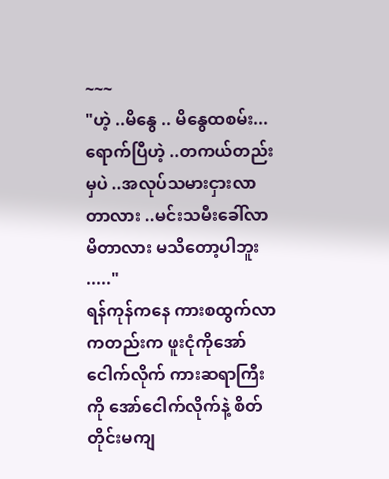~~~
"ဟဲ့ ..မိနွေ .. မိနွေထစမ်း...ရောက်ပြီဟဲ့ ..တကယ်တည်းမှပဲ ..အလုပ်သမားငှားလာတာလား ..မင်းသမီးခေါ်လာမိတာလား မသိတော့ပါဘူး ....."
ရန်ကုန်ကနေ ကားစထွက်လာကတည်းက ဖူးငုံကိုအော်ငေါက်လိုက် ကားဆရာကြီးကို အော်ငေါက်လိုက်နဲ့ စိတ်တိုင်းမကျ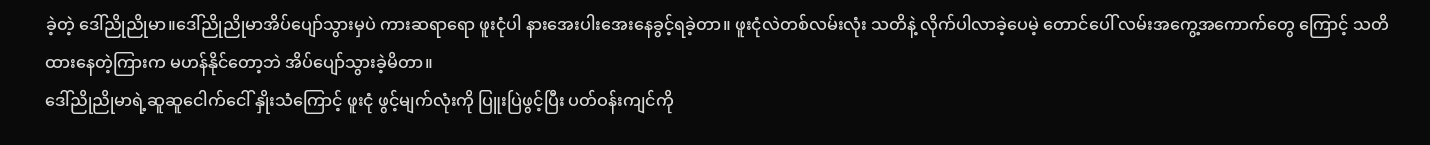ခဲ့တဲ့ ဒေါ်ညိုညိုမာ။ဒေါ်ညိုညိုမာအိပ်ပျော်သွားမှပဲ ကားဆရာရော ဖူးငုံပါ နားအေးပါးအေးနေခွင့်ရခဲ့တာ။ ဖူးငုံလဲတစ်လမ်းလုံး သတိနဲ့ လိုက်ပါလာခဲ့ပေမဲ့ တောင်ပေါ် လမ်းအကွေ့အကောက်တွေ ကြောင့် သတိထားနေတဲ့ကြားက မဟန်နိုင်တော့ဘဲ အိပ်ပျော်သွားခဲ့မိတာ။
ဒေါ်ညိုညိုမာရဲ့ဆူဆူငေါက်ငေါ် နှိုးသံကြောင့် ဖူးငုံ ဖွင့်မျက်လုံးကို ပြူးပြဲဖွင့်ပြီး ပတ်ဝန်းကျင်ကို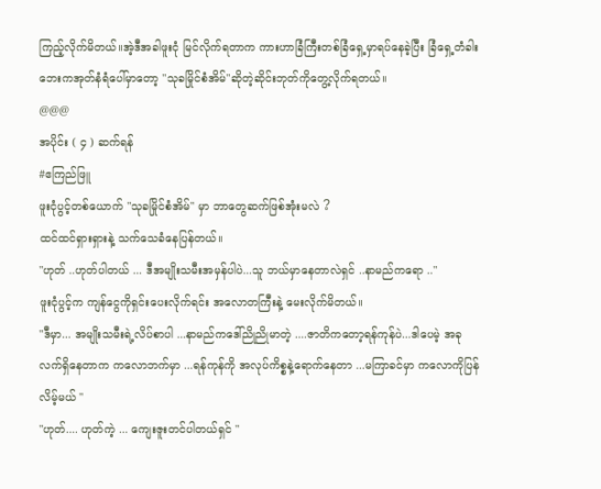ကြည့်လိုက်မိတယ်။အဲ့ဒီအခါဖူးငုံ မြင်လိုက်ရတာက ကားဟာခြံကြီးတစ်ခြံရှေ့မှာရပ်နေခဲ့ပြီး ခြံရှေ့တံခါးဘေးကအုတ်နံရံပေါ်မှာတော့ "သုခမြိုင်စံအိမ်"ဆိုတဲ့ဆိုင်းဘုတ်ကိုတွေ့လိုက်ရတယ်။
@@@
အပိုင်း ( ၄ ) ဆက်ရန်
#ဧကြည်ဖြူ
ဖူးငုံပွင့်တစ်ယောက် "သုခမြိုင်စံအိမ်" မှာ ဘာတွေဆက်ဖြစ်အုံးမလဲ ?
ထင်ထင်ရှားရှားနဲ့ သက်သေခံနေပြန်တယ်။
"ဟုတ် ..ဟုတ်ပါတယ် ... ဒီအမျိုးသမီးအမှန်ပါပဲ...သူ ဘယ်မှာနေတာလဲရှင် ..နာမည်ကရော .."
ဖူးငုံပွင့်က ကျန်ငွေကိုရှင်းပေးလိုက်ရင်း အလောတကြီးနဲ့ မေးလိုက်မိတယ်။
"ဒီမှာ... အမျိုးသမီးရဲ့လိပ်စာပါ ...နာမည်ကဒေါ်ညိုညိုမာတဲ့ ....ဇာတိကတော့ရန်ကုန်ပဲ...ဒါပေမဲ့ အခုလက်ရှိနေတာက ကလောဘက်မှာ ...ရန်ကုန်ကို အလုပ်ကိစ္စနဲ့ရောက်နေတာ ...မကြာခင်မှာ ကလောကိုပြန်လိမ့်မယ် "
"ဟုတ်.... ဟုတ်ကဲ့ ... ကျေးဇူးတင်ပါတယ်ရှင် "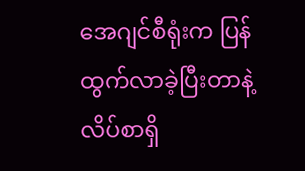အေဂျင်စီရုံးက ပြန်ထွက်လာခဲ့ပြီးတာနဲ့ လိပ်စာရှိ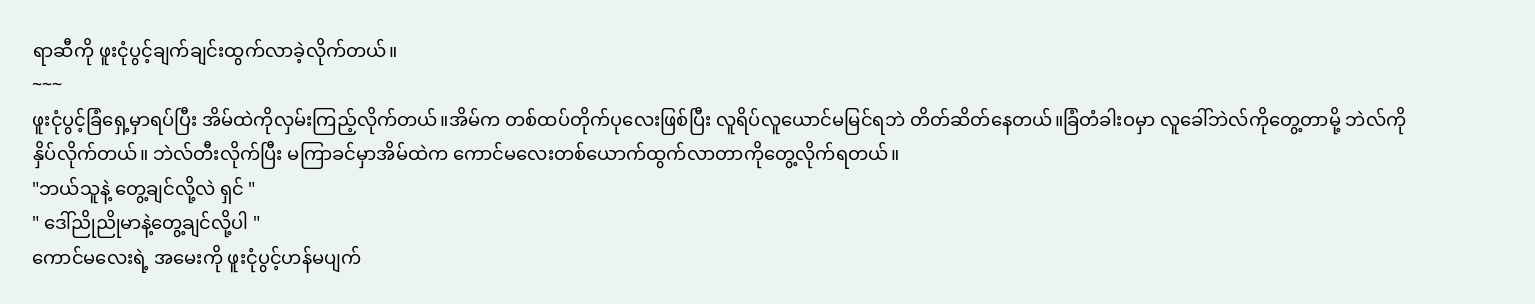ရာဆီကို ဖူးငုံပွင့်ချက်ချင်းထွက်လာခဲ့လိုက်တယ်။
~~~
ဖူးငုံပွင့်ခြံရှေ့မှာရပ်ပြီး အိမ်ထဲကိုလှမ်းကြည့်လိုက်တယ်။အိမ်က တစ်ထပ်တိုက်ပုလေးဖြစ်ပြီး လူရိပ်လူယောင်မမြင်ရဘဲ တိတ်ဆိတ်နေတယ်။ခြံတံခါးဝမှာ လူခေါ်ဘဲလ်ကိုတွေ့တာမို့ ဘဲလ်ကို နှိပ်လိုက်တယ်။ ဘဲလ်တီးလိုက်ပြီး မကြာခင်မှာအိမ်ထဲက ကောင်မလေးတစ်ယောက်ထွက်လာတာကိုတွေ့လိုက်ရတယ်။
"ဘယ်သူနဲ့ တွေ့ချင်လို့လဲ ရှင် "
" ဒေါ်ညိုညိုမာနဲ့တွေ့ချင်လို့ပါ "
ကောင်မလေးရဲ့ အမေးကို ဖူးငုံပွင့်ဟန်မပျက်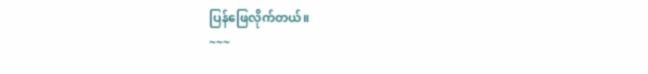ပြန်ဖြေလိုက်တယ်။
~~~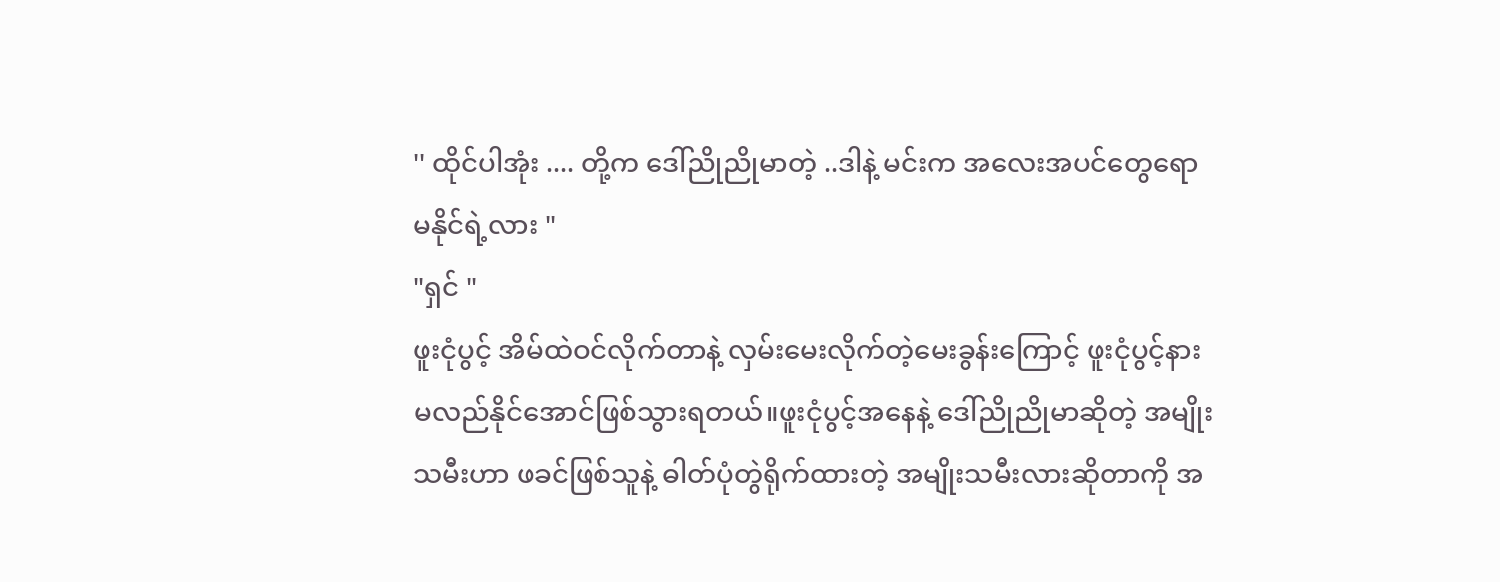'' ထိုင်ပါအုံး .... တို့က ဒေါ်ညိုညိုမာတဲ့ ..ဒါနဲ့ မင်းက အလေးအပင်တွေရော မနိုင်ရဲ့လား "
"ရှင် "
ဖူးငုံပွင့် အိမ်ထဲဝင်လိုက်တာနဲ့ လှမ်းမေးလိုက်တဲ့မေးခွန်းကြောင့် ဖူးငုံပွင့်နားမလည်နိုင်အောင်ဖြစ်သွားရတယ်။ဖူးငုံပွင့်အနေနဲ့ ဒေါ်ညိုညိုမာဆိုတဲ့ အမျိုးသမီးဟာ ဖခင်ဖြစ်သူနဲ့ ဓါတ်ပုံတွဲရိုက်ထားတဲ့ အမျိုးသမီးလားဆိုတာကို အ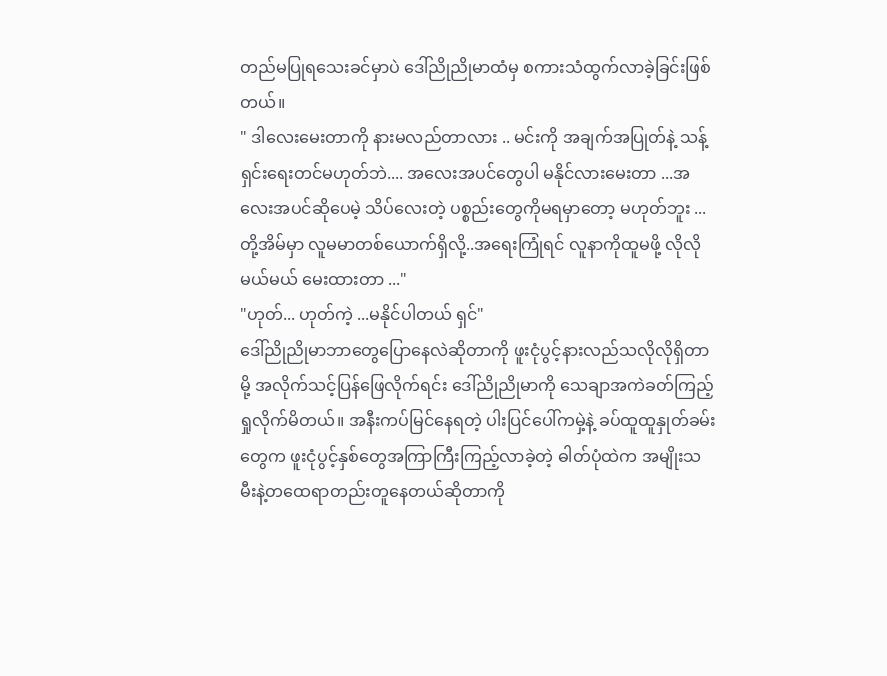တည်မပြုရသေးခင်မှာပဲ ဒေါ်ညိုညိုမာထံမှ စကားသံထွက်လာခဲ့ခြင်းဖြစ်တယ်။
" ဒါလေးမေးတာကို နားမလည်တာလား .. မင်းကို အချက်အပြုတ်နဲ့ သန့်ရှင်းရေးတင်မဟုတ်ဘဲ.... အလေးအပင်တွေပါ မနိုင်လားမေးတာ ...အလေးအပင်ဆိုပေမဲ့ သိပ်လေးတဲ့ ပစ္စည်းတွေကိုမရမှာတော့ မဟုတ်ဘူး ... တို့အိမ်မှာ လူမမာတစ်ယောက်ရှိလို့..အရေးကြုံရင် လူနာကိုထူမဖို့ လိုလိုမယ်မယ် မေးထားတာ ..."
"ဟုတ်... ဟုတ်ကဲ့ ...မနိုင်ပါတယ် ရှင်"
ဒေါ်ညိုညိုမာဘာတွေပြောနေလဲဆိုတာကို ဖူးငုံပွင့်နားလည်သလိုလိုရှိတာမို့ အလိုက်သင့်ပြန်ဖြေလိုက်ရင်း ဒေါ်ညိုညိုမာကို သေချာအကဲခတ်ကြည့်ရှုလိုက်မိတယ်။ အနီးကပ်မြင်နေရတဲ့ ပါးပြင်ပေါ်ကမှဲ့နဲ့ ခပ်ထူထူနှုတ်ခမ်းတွေက ဖူးငုံပွင့်နှစ်တွေအကြာကြီးကြည့်လာခဲ့တဲ့ ဓါတ်ပုံထဲက အမျိုးသမီးနဲ့တထေရာတည်းတူနေတယ်ဆိုတာကို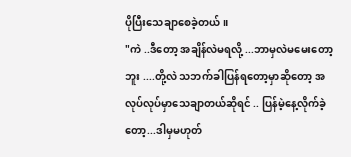ပိုပြီးသေချာစေခဲ့တယ်။
"ကဲ ..ဒီတော့ အချိန်လဲမရလို့ ...ဘာမှလဲမမေးတော့ဘူး ....တို့လဲ သဘက်ခါပြန်ရတော့မှာဆိုတော့ အလုပ်လုပ်မှာသေချာတယ်ဆိုရင် .. ပြန်မဲ့နေ့လိုက်ခဲ့တော့...ဒါမှမဟုတ်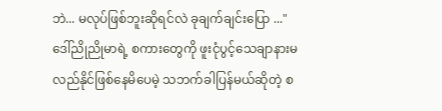ဘဲ... မလုပ်ဖြစ်ဘူးဆိုရင်လဲ ခုချက်ချင်းပြော ..."
ဒေါ်ညိုညိုမာရဲ့ စကားတွေကို ဖူးငုံပွင့်သေချာနားမလည်နိုင်ဖြစ်နေမိပေမဲ့ သဘက်ခါပြန်မယ်ဆိုတဲ့ စ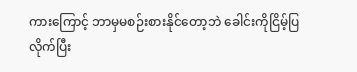ကားကြောင့် ဘာမှမစဉ်းစားနိုင်တော့ဘဲ ခေါင်းကိုငြိမ့်ပြလိုက်ပြီး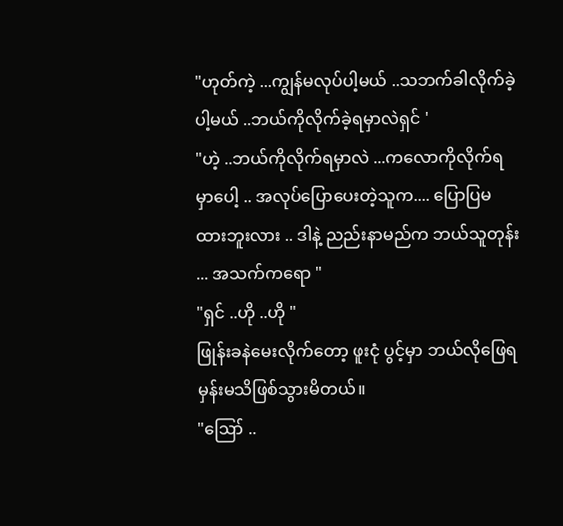"ဟုတ်ကဲ့ ...ကျွန်မလုပ်ပါ့မယ် ..သဘက်ခါလိုက်ခဲ့ပါ့မယ် ..ဘယ်ကိုလိုက်ခဲ့ရမှာလဲရှင် '
"ဟဲ့ ..ဘယ်ကိုလိုက်ရမှာလဲ ...ကလောကိုလိုက်ရမှာပေါ့ .. အလုပ်ပြောပေးတဲ့သူက.... ပြောပြမထားဘူးလား .. ဒါနဲ့ ညည်းနာမည်က ဘယ်သူတုန်း ... အသက်ကရော "
"ရှင် ..ဟို ..ဟို "
ဖြုန်းခနဲမေးလိုက်တော့ ဖူးငုံ ပွင့်မှာ ဘယ်လိုဖြေရမှန်းမသိဖြစ်သွားမိတယ်။
"ဪ ..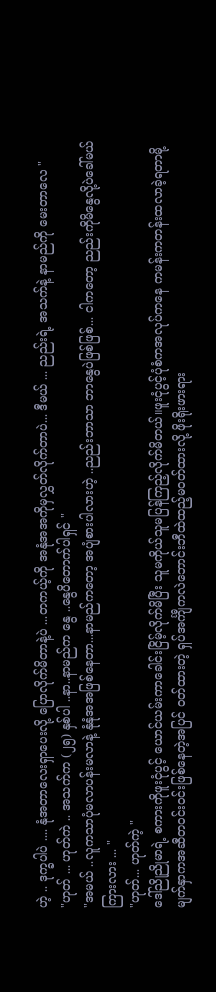ဟဲ့ .. ဒုက္ခပါပဲ .... နုံအတာလေးရှာပေးလို့ ပြောလိုက်မိတာနဲ့ပဲ ...တကယ့်ကို အနုံအအကိုမှလွှတ်လိုက်တာပဲ... ဒီမယ် ... ညည်းရဲ့ အသက်နဲ့ နာမည်ကို မေးတာလေ "
"ဟုတ် ... ဟုတ်ကဲ .. အသက်က (၂၅) နှစ်ပါ ..နာ..နာမည်က နွေ ..နွေပိတောက်ပါရှင် "
"အမယ် ..လူကသာပုံမလာပန်းမလာနဲ့ နုံနုံအအဖြစ်နေတာ...နာမည်ကတော့ အပျံစားပါလားဟဲ့ ..ညည်းဘာသာ ဘာနွေပဲဖြစ်ဖြစ်... ငါကတော့ ညည်းကိုမိနွေလို့ပဲခေါ်မယ် ကြားလား ... "
"ဟုတ်... ဟုတ်ကဲ့ "
ဒေါ်ညိုညိုမာရဲ့ စကားကိုဖူးငုံပွင့် ယောင်ယမ်းကာခေါင်းငြိမ့်လိုက်မိပြီး သူမကိုယ်သူမပြန်ကြည့်လိုက်မိတယ်။ဖူးငုံပွင့်ပုံစံကအလုပ်ကနေ ကမန်းကတန်းထလာခဲ့ရတာမို့ မျက်နှာကအဆီတဝင်းဝင်းဖြစ်နေတဲ့အပြင် ဝတ်ထားတဲ့ ရှပ်အင်္ကျီကလဲဘောင်းဘီထဲထည့်မ၀တ်ထားလို့ ဖိုးရိုးဖားရား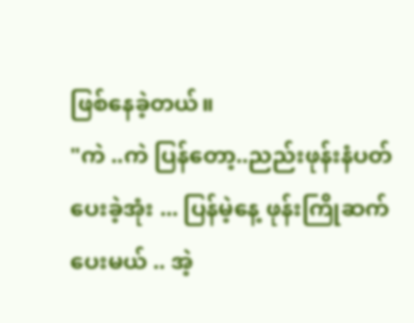ဖြစ်နေခဲ့တယ်။
"ကဲ ..ကဲ ပြန်တော့..ညည်းဖုန်းနံပတ်ပေးခဲ့အုံး ... ပြန်မဲ့နေ့ ဖုန်းကြိုဆက်ပေးမယ် .. အဲ့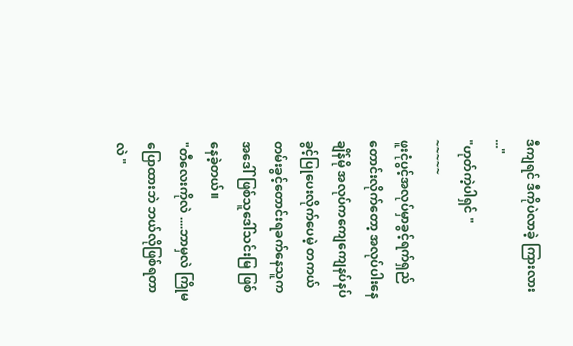ဒီကျရင် ဒီကိုပဲလာခဲ့ ကြားလား ..."
"ဟုတ်ကဲ့ပါရှင် "
~~~~~
ဖူးငုံပွင့်အလုပ်မှာခွင့်ရက်ရှည်တောင်းလိုက်တော့ အလုပ်ပါးနေချိန်မို အလုပ်ကကျေကျေနပ်နပ်ခွင့်ပြုပေးလိုက်ပေမဲ့ တကယ်တမ်းခွင့်တောင်းရခက်နေသူက အဒေါ်ဖြစ်သူဒေါ်သင်းမြ ဖြစ်နေခဲ့တယ်။
"တီလေးကိုလဲ ....ဘာမှလဲ ကြိုမပြောထားဘဲ ဘယ်လိုဖြစ်ရတာလဲ "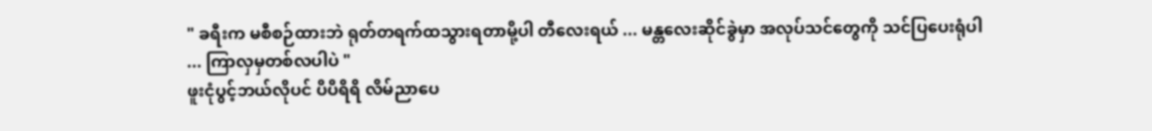" ခရီးက မစီစဉ်ထားဘဲ ရုတ်တရက်ထသွားရတာမို့ပါ တီလေးရယ် ... မန္တလေးဆိုင်ခွဲမှာ အလုပ်သင်တွေကို သင်ပြပေးရုံပါ ... ကြာလှမှတစ်လပါပဲ "
ဖူးငုံပွင့်ဘယ်လိုပင် ပိပိရိရိ လိမ်ညာပေ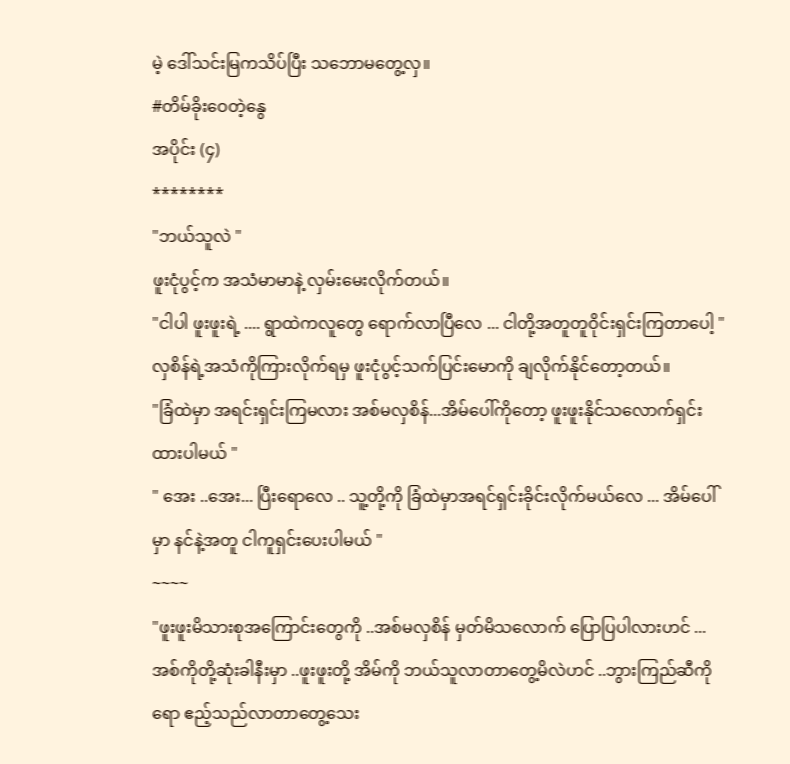မဲ့ ဒေါ်သင်းမြကသိပ်ပြီး သဘောမတွေ့လှ။
#တိမ်ခိုးဝေတဲ့နွေ
အပိုင်း (၄)
********
"ဘယ်သူလဲ "
ဖူးငုံပွင့်က အသံမာမာနဲ့ လှမ်းမေးလိုက်တယ်။
"ငါပါ ဖူးဖူးရဲ့ .... ရွာထဲကလူတွေ ရောက်လာပြီလေ ... ငါတို့အတူတူဝိုင်းရှင်းကြတာပေါ့ "
လှစိန်ရဲ့အသံကိုကြားလိုက်ရမှ ဖူးငုံပွင့်သက်ပြင်းမောကို ချလိုက်နိုင်တော့တယ်။
"ခြံထဲမှာ အရင်းရှင်းကြမလား အစ်မလှစိန်...အိမ်ပေါ်ကိုတော့ ဖူးဖူးနိုင်သလောက်ရှင်းထားပါမယ် "
" အေး ..အေး... ပြီးရောလေ .. သူ့တို့ကို ခြံထဲမှာအရင်ရှင်းခိုင်းလိုက်မယ်လေ ... အိမ်ပေါ်မှာ နင်နဲ့အတူ ငါကူရှင်းပေးပါမယ် "
~~~~
"ဖူးဖူးမိသားစုအကြောင်းတွေကို ..အစ်မလှစိန် မှတ်မိသလောက် ပြောပြပါလားဟင် ... အစ်ကိုတို့ဆုံးခါနီးမှာ ..ဖူးဖူးတို့ အိမ်ကို ဘယ်သူလာတာတွေ့မိလဲဟင် ..ဘွားကြည်ဆီကိုရော ဧည့်သည်လာတာတွေ့သေး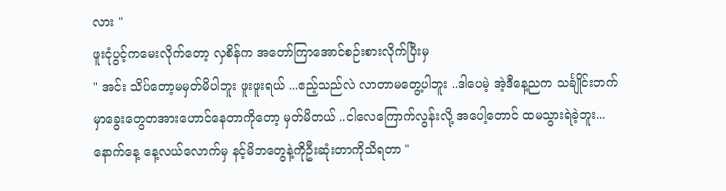လား "
ဖူးငုံပွင့်ကမေးလိုက်တော့ လှစိန်က အတော်ကြာအောင်စဉ်းစားလိုက်ပြီးမှ
" အင်း သိပ်တော့မမှတ်မိပါဘူး ဖူးဖူးရယ် ...ဧည့်သည်လဲ လာတာမတွေ့ပါဘူး ..ဒါပေမဲ့ အဲ့ဒီနေ့ညက သင်္ချိုင်းဘက်မှာခွေးတွေတအားဟောင်နေတာကိုတော့ မှတ်မိတယ် ..ငါလေကြောက်လွန်းလို့ အပေါ့တောင် ထမသွားရဲခဲ့ဘူး...နောက်နေ့ နေ့လယ်လောက်မှ နင့်မိဘတွေနဲ့ကိုဦးဆုံးတာကိုသိရတာ "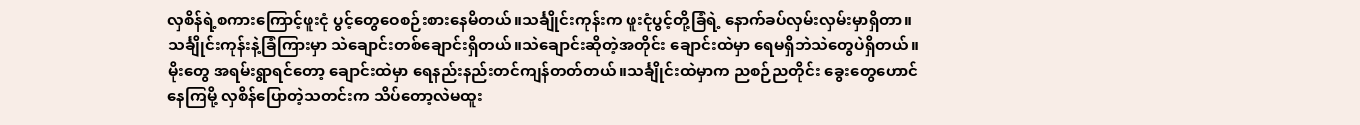လှစိန်ရဲ့စကားကြောင့်ဖူးငုံ ပွင့်တွေဝေစဉ်းစားနေမိတယ်။သင်္ချိုင်းကုန်းက ဖူးငုံပွင့်တို့ခြံရဲ့ နောက်ခပ်လှမ်းလှမ်းမှာရှိတာ။သင်္ချိုင်းကုန်းနဲ့ခြံကြားမှာ သဲချောင်းတစ်ချောင်းရှိတယ်။သဲချောင်းဆိုတဲ့အတိုင်း ချောင်းထဲမှာ ရေမရှိဘဲသဲတွေပဲရှိတယ်။မိုးတွေ အရမ်းရွာရင်တော့ ချောင်းထဲမှာ ရေနည်းနည်းတင်ကျန်တတ်တယ်။သင်္ချိုင်းထဲမှာက ညစဉ်ညတိုင်း ခွေးတွေဟောင်နေကြမို့ လှစိန်ပြောတဲ့သတင်းက သိပ်တော့လဲမထူး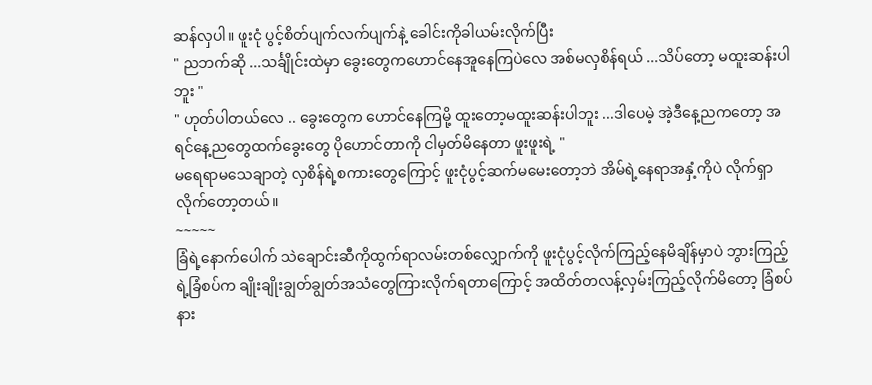ဆန်လှပါ။ ဖူးငုံ ပွင့်စိတ်ပျက်လက်ပျက်နဲ့ ခေါင်းကိုခါယမ်းလိုက်ပြီး
" ညဘက်ဆို ...သင်္ချိုင်းထဲမှာ ခွေးတွေကဟောင်နေအူနေကြပဲလေ အစ်မလှစိန်ရယ် ...သိပ်တော့ မထူးဆန်းပါဘူး "
" ဟုတ်ပါတယ်လေ .. ခွေးတွေက ဟောင်နေကြမို့ ထူးတော့မထူးဆန်းပါဘူး ...ဒါပေမဲ့ အဲ့ဒီနေ့ညကတော့ အရင်နေ့ညတွေထက်ခွေးတွေ ပိုဟောင်တာကို ငါမှတ်မိနေတာ ဖူးဖူးရဲ့ "
မရေရာမသေချာတဲ့ လှစိန်ရဲ့စကားတွေကြောင့် ဖူးငုံပွင့်ဆက်မမေးတော့ဘဲ အိမ်ရဲ့နေရာအနှံ့ကိုပဲ လိုက်ရှာလိုက်တော့တယ်။
~~~~~
ခြံရဲ့နောက်ပေါက် သဲချောင်းဆီကိုထွက်ရာလမ်းတစ်လျှောက်ကို ဖူးငုံပွင့်လိုက်ကြည့်နေမိချိန်မှာပဲ ဘွားကြည့်ရဲ့ခြံစပ်က ချိုးချိုးချွတ်ချွတ်အသံတွေကြားလိုက်ရတာကြောင့် အထိတ်တလန့်လှမ်းကြည့်လိုက်မိတော့ ခြံစပ်နား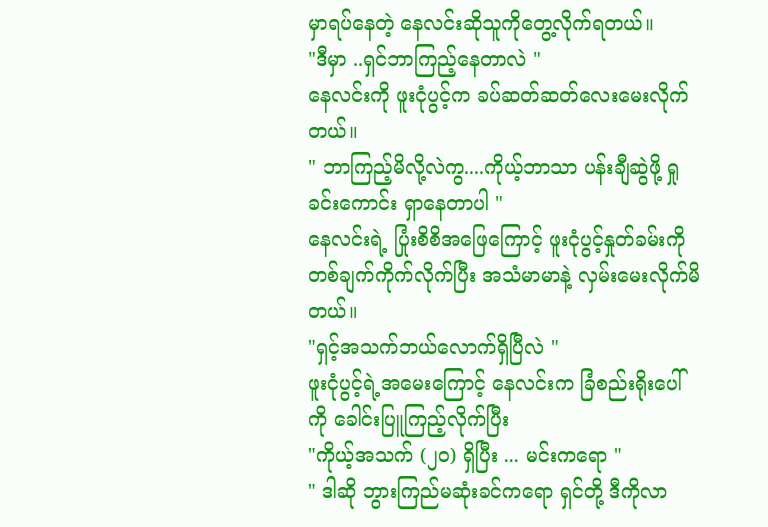မှာရပ်နေတဲ့ နေလင်းဆိုသူကိုတွေ့လိုက်ရတယ်။
"ဒီမှာ ..ရှင်ဘာကြည့်နေတာလဲ "
နေလင်းကို ဖူးငုံပွင့်က ခပ်ဆတ်ဆတ်လေးမေးလိုက်တယ်။
" ဘာကြည့်မိလို့လဲကွ....ကိုယ့်ဘာသာ ပန်းချီဆွဲဖို့ ရှုခင်းကောင်း ရှာနေတာပါ "
နေလင်းရဲ့ ပြုံးစိစိအဖြေကြောင့် ဖူးငုံပွင့်နှုတ်ခမ်းကို တစ်ချက်ကိုက်လိုက်ပြီး အသံမာမာနဲ့ လှမ်းမေးလိုက်မိတယ်။
"ရှင့်အသက်ဘယ်လောက်ရှိပြီလဲ "
ဖူးငုံပွင့်ရဲ့အမေးကြောင့် နေလင်းက ခြံစည်းရိုးပေါ်ကို ခေါင်းပြူကြည့်လိုက်ပြီး
"ကိုယ့်အသက် (၂၀) ရှိပြီး ... မင်းကရော "
" ဒါဆို ဘွားကြည်မဆုံးခင်ကရော ရှင်တို့ ဒီကိုလာ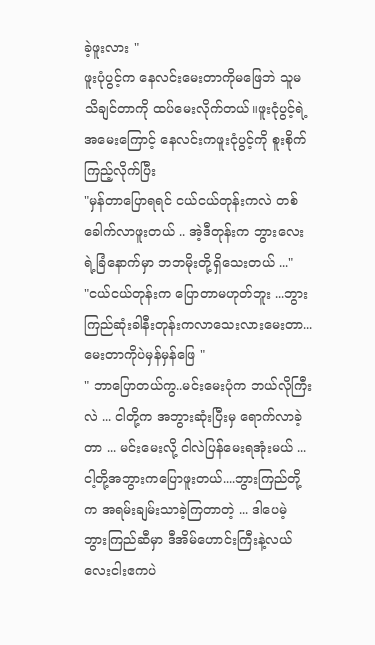ခဲ့ဖူးလား "
ဖူးပုံပွင့်က နေလင်းမေးတာကိုမဖြေဘဲ သူမသိချင်တာကို ထပ်မေးလိုက်တယ်။ဖူးငုံပွင့်ရဲ့ အမေးကြောင့် နေလင်းကဖူးငုံပွင့်ကို စူးစိုက်ကြည့်လိုက်ပြီး
"မှန်တာပြောရရင် ငယ်ငယ်တုန်းကလဲ တစ်ခေါက်လာဖူးတယ် .. အဲ့ဒီတုန်းက ဘွားလေးရဲ့ခြံနောက်မှာ ဘဘမိုးတို့ရှိသေးတယ် ..."
"ငယ်ငယ်တုန်းက ပြောတာမဟုတ်ဘူး ...ဘွားကြည်ဆုံးခါနီးတုန်းကလာသေးလားမေးတာ...မေးတာကိုပဲမှန်မှန်ဖြေ "
" ဘာပြောတယ်ကွ..မင်းမေးပုံက ဘယ်လိုကြီးလဲ ... ငါတို့က အဘွားဆုံးပြီးမှ ရောက်လာခဲ့တာ ... မင်းမေးလို့ ငါလဲပြန်မေးရအုံးမယ် ...ငါ့တို့အဘွားကပြောဖူးတယ်....ဘွားကြည်တို့က အရမ်းချမ်းသာခဲ့ကြတာတဲ့ ... ဒါပေမဲ့ ဘွားကြည်ဆီမှာ ဒီအိမ်ဟောင်းကြီးနဲ့လယ်လေးငါးဧကပဲ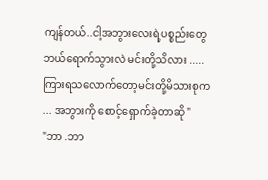ကျန်တယ်..ငါ့အဘွားလေးရဲ့ပစ္စည်းတွေ ဘယ်ရောက်သွားလဲ မင်းတို့သိလား .....ကြားရသလောက်တော့မင်းတို့မိသားစုက ... အဘွားကို စောင့်ရှောက်ခဲ့တာဆို "
"ဘာ .ဘာ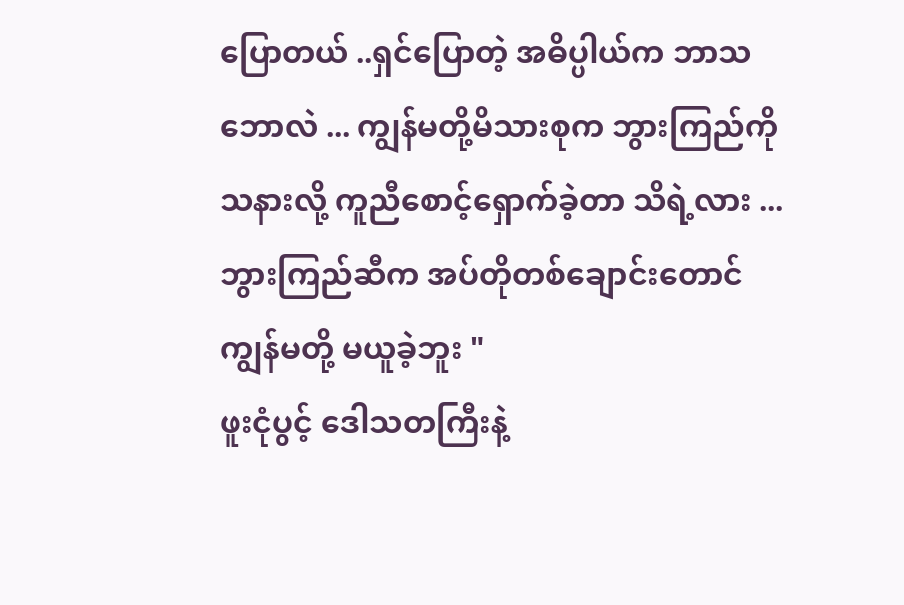ပြောတယ် ..ရှင်ပြောတဲ့ အဓိပ္ပါယ်က ဘာသဘောလဲ ... ကျွန်မတို့မိသားစုက ဘွားကြည်ကိုသနားလို့ ကူညီစောင့်ရှောက်ခဲ့တာ သိရဲ့လား ...ဘွားကြည်ဆီက အပ်တိုတစ်ချောင်းတောင် ကျွန်မတို့ မယူခဲ့ဘူး "
ဖူးငုံပွင့် ဒေါသတကြီးနဲ့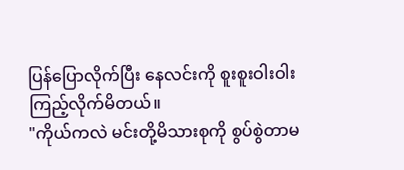ပြန်ပြောလိုက်ပြီး နေလင်းကို စူးစူးဝါးဝါးကြည့်လိုက်မိတယ်။
"ကိုယ်ကလဲ မင်းတို့မိသားစုကို စွပ်စွဲတာမ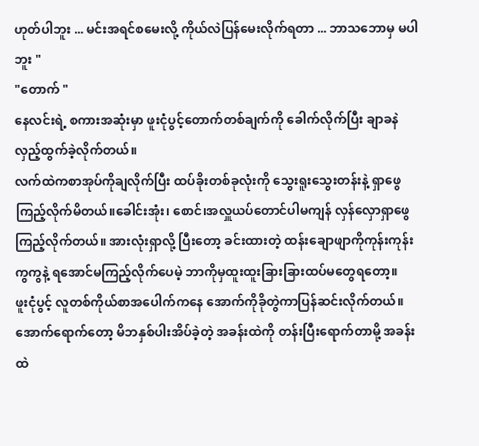ဟုတ်ပါဘူး ... မင်းအရင်စမေးလို့ ကိုယ်လဲပြန်မေးလိုက်ရတာ ... ဘာသဘောမှ မပါဘူး "
"တောက် "
နေလင်းရဲ့ စကားအဆုံးမှာ ဖူးငုံပွင့်တောက်တစ်ချက်ကို ခေါက်လိုက်ပြီး ချာခနဲလှည့်ထွက်ခဲ့လိုက်တယ်။
လက်ထဲကစာအုပ်ကိုချလိုက်ပြီး ထပ်ခိုးတစ်ခုလုံးကို သွေးရူးသွေးတန်းနဲ့ ရှာဖွေကြည့်လိုက်မိတယ်။ခေါင်းအုံး၊ စောင်၊အလှူယပ်တောင်ပါမကျန် လှန်လှောရှာဖွေကြည့်လိုက်တယ်။ အားလုံးရှာလို့ ပြီးတော့ ခင်းထားတဲ့ ထန်းချောဖျာကိုကုန်းကုန်းကွကွနဲ့ ရအောင်မကြည့်လိုက်ပေမဲ့ ဘာကိုမှထူးထူးခြားခြားထပ်မတွေရတော့။
ဖူးငုံပွင့် လူတစ်ကိုယ်စာအပေါက်ကနေ အောက်ကိုခိုတွဲကာပြန်ဆင်းလိုက်တယ်။အောက်ရောက်တော့ မိဘနှစ်ပါးအိပ်ခဲ့တဲ့ အခန်းထဲကို တန်းပြီးရောက်တာမို့ အခန်းထဲ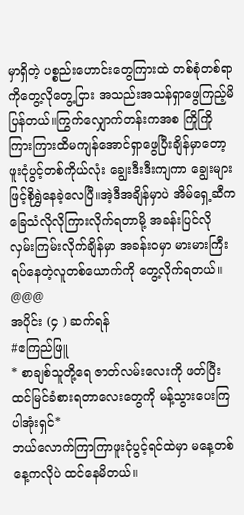မှာရှိတဲ့ ပစ္စည်းဟောင်းတွေကြားထဲ တစ်စုံတစ်ရာကိုတွေ့လိုတွေ့ငြား အသည်းအသန်ရှာဖွေကြည့်မိပြန်တယ်။ကြွက်လျှောက်တန်းကအစ ကြိုကြိုကြားကြားထိမကျန်အောင်ရှာဖွေပြီးချိန်မှာတော့ ဖူးငုံပွင့်တစ်ကိုယ်လုံး ချွေးဒီးဒီးကျကာ ချွေးများဖြင့်စိုရွှဲနေခဲ့လေပြီ။အဲ့ဒီအချိန်မှာပဲ အိမ်ရှေ့ဆီက ခြေသံလိုလိုကြားလိုက်ရတာမို့ အခန်းပြင်လို လှမ်းကြမ်းလိုက်ချိန်မှာ အခန်းဝမှာ မားမားကြီးရပ်နေတဲ့လူတစ်ယောက်ကို တွေ့လိုက်ရတယ်။
@@@
အပိုင်း (၄ ) ဆက်ရန်
#ဧကြည်ဖြူ
* စာချစ်သူတို့ရေ ဇာတ်လမ်းလေးကို ဖတ်ပြီး ထင်မြင်ခံစားရတာလေးတွေကို မန့်သွားပေးကြပါအုံးရှင်*
ဘယ်လောက်ကြာကြာဖူးငုံပွင့်ရင်ထဲမှာ မနေ့တစ်နေ့ကလိုပဲ ထင်နေမိတယ်။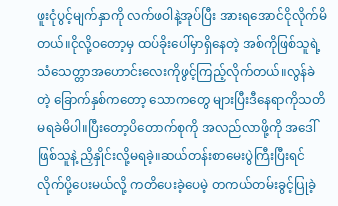ဖူးငုံပွင့်မျက်နှာကို လက်ဖဝါနဲ့အုပ်ပြီး အားရအောင်ငိုလိုက်မိတယ်။ငိုလို့ဝတော့မှ ထပ်ခိုးပေါ်မှာရှိနေတဲ့ အစ်ကိုဖြစ်သူရဲ့ သံသေတ္တာအဟောင်းလေးကိုဖွင့်ကြည့်လိုက်တယ်။လွန်ခဲတဲ့ ခြောက်နှစ်ကတော့ သောကတွေ များပြီးဒီနေရာကိုသတိမရခဲမိပါ။ပြီးတော့ပိတောက်စုကို အလည်လာဖို့ကို အဒေါ်ဖြစ်သူနဲ့ ညှိနှိုင်းလို့မရခဲ့။ဆယ်တန်းစာမေးပွဲကြီးပြီးရင် လိုက်ပို့ပေးမယ်လို့ ကတိပေးခဲ့ပေမဲ့ တကယ်တမ်းခွင့်ပြုခဲ့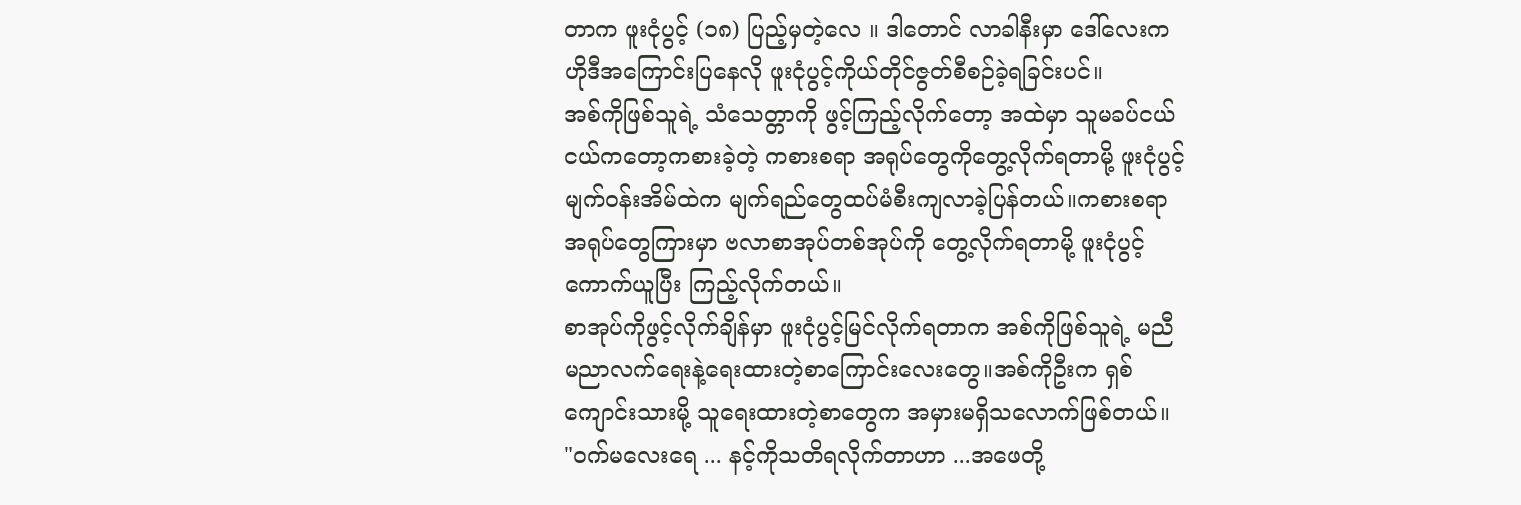တာက ဖူးငုံပွင့် (၁၈) ပြည့်မှတဲ့လေ ။ ဒါတောင် လာခါနီးမှာ ဒေါ်လေးက ဟိုဒီအကြောင်းပြနေလို ဖူးငုံပွင့်ကိုယ်တိုင်ဇွတ်စီစဉ်ခဲ့ရခြင်းပင်။
အစ်ကိုဖြစ်သူရဲ့ သံသေတ္တာကို ဖွင့်ကြည့်လိုက်တော့ အထဲမှာ သူမခပ်ငယ်ငယ်ကတော့ကစားခဲ့တဲ့ ကစားစရာ အရုပ်တွေကိုတွေ့လိုက်ရတာမို့ ဖူးငုံပွင့်မျက်၀န်းအိမ်ထဲက မျက်ရည်တွေထပ်မံစီးကျလာခဲ့ပြန်တယ်။ကစားစရာ အရုပ်တွေကြားမှာ ဗလာစာအုပ်တစ်အုပ်ကို တွေ့လိုက်ရတာမို့ ဖူးငုံပွင့်ကောက်ယူပြီး ကြည့်လိုက်တယ်။
စာအုပ်ကိုဖွင့်လိုက်ချိန်မှာ ဖူးငုံပွင့်မြင်လိုက်ရတာက အစ်ကိုဖြစ်သူရဲ့ မညီမညာလက်ရေးနဲ့ရေးထားတဲ့စာကြောင်းလေးတွေ။အစ်ကိုဦးက ရှစ်ကျောင်းသားမို့ သူရေးထားတဲ့စာတွေက အမှားမရှိသလောက်ဖြစ်တယ်။
"ဝက်မလေးရေ ... နင့်ကိုသတိရလိုက်တာဟာ ...အဖေတို့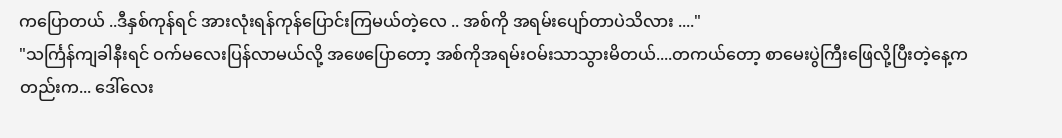ကပြောတယ် ..ဒီနှစ်ကုန်ရင် အားလုံးရန်ကုန်ပြောင်းကြမယ်တဲ့လေ .. အစ်ကို အရမ်းပျော်တာပဲသိလား ...."
"သင်္ကြန်ကျခါနီးရင် ဝက်မလေးပြန်လာမယ်လို့ အဖေပြောတော့ အစ်ကိုအရမ်းဝမ်းသာသွားမိတယ်....တကယ်တော့ စာမေးပွဲကြီးဖြေလို့ပြီးတဲ့နေ့ကတည်းက... ဒေါ်လေး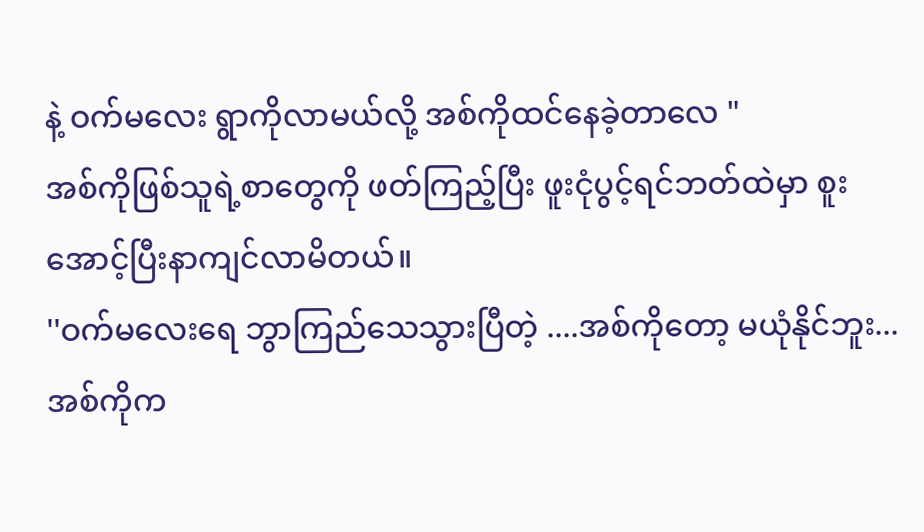နဲ့ ဝက်မလေး ရွာကိုလာမယ်လို့ အစ်ကိုထင်နေခဲ့တာလေ "
အစ်ကိုဖြစ်သူရဲ့စာတွေကို ဖတ်ကြည့်ပြီး ဖူးငုံပွင့်ရင်ဘတ်ထဲမှာ စူးအောင့်ပြီးနာကျင်လာမိတယ်။
''ဝက်မလေးရေ ဘွာကြည်သေသွားပြီတဲ့ ....အစ်ကိုတော့ မယုံနိုင်ဘူး... အစ်ကိုက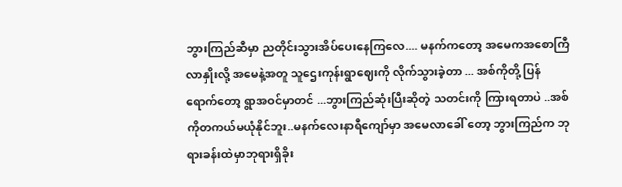ဘွားကြည်ဆီမှာ ညတိုင်းသွားအိပ်ပေးနေကြလေ.... မနက်ကတော့ အမေကအစောကြီလာနှိုးလို့ အမေနဲ့အတူ သူဌေးကုန်းရွာဈေးကို လိုက်သွားခဲ့တာ ... အစ်ကိုတို့ ပြန်ရောက်တော့ ရွာအဝင်မှာတင် ...ဘွားကြည်ဆုံးပြီးဆိုတဲ့ သတင်းကို ကြားရတာပဲ ..အစ်ကိုတကယ်မယုံနိုင်ဘူး..မနက်လေးနာရီကျော်မှာ အမေလာခေါ် တော့ ဘွားကြည်က ဘုရားခန်းထဲမှာဘုရားရှိခိုး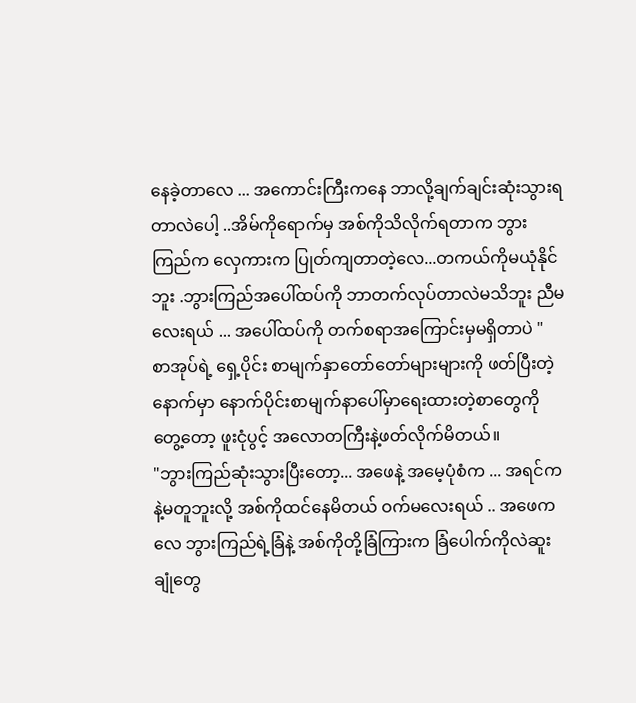နေခဲ့တာလေ ... အကောင်းကြီးကနေ ဘာလို့ချက်ချင်းဆုံးသွားရတာလဲပေါ့ ..အိမ်ကိုရောက်မှ အစ်ကိုသိလိုက်ရတာက ဘွားကြည်က လှေကားက ပြုတ်ကျတာတဲ့လေ...တကယ်ကိုမယုံနိုင်ဘူး .ဘွားကြည်အပေါ်ထပ်ကို ဘာတက်လုပ်တာလဲမသိဘူး ညီမလေးရယ် ... အပေါ်ထပ်ကို တက်စရာအကြောင်းမှမရှိတာပဲ "
စာအုပ်ရဲ့ ရှေ့ပိုင်း စာမျက်နှာတော်တော်များများကို ဖတ်ပြီးတဲ့နောက်မှာ နောက်ပိုင်းစာမျက်နာပေါ်မှာရေးထားတဲ့စာတွေကိုတွေ့တော့ ဖူးငုံပွင့် အလောတကြီးနဲ့ဖတ်လိုက်မိတယ်။
"ဘွားကြည်ဆုံးသွားပြီးတော့... အဖေနဲ့ အမေ့ပုံစံက ... အရင်ကနဲ့မတူဘူးလို့ အစ်ကိုထင်နေမိတယ် ဝက်မလေးရယ် .. အဖေကလေ ဘွားကြည်ရဲ့ခြံနဲ့ အစ်ကိုတို့ခြံကြားက ခြံပေါက်ကိုလဲဆူးချုံတွေ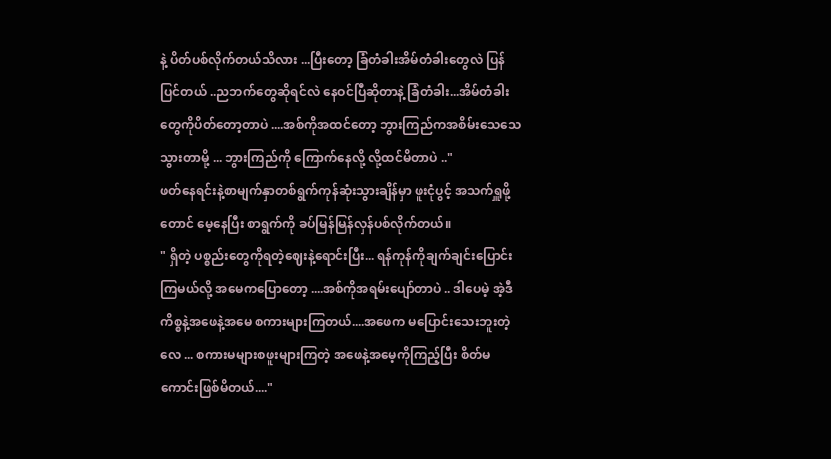နဲ့ ပိတ်ပစ်လိုက်တယ်သိလား ...ပြီးတော့ ခြံတံခါးအိမ်တံခါးတွေလဲ ပြန်ပြင်တယ် ..ညဘက်တွေဆိုရင်လဲ နေဝင်ပြီဆိုတာနဲ့ ခြံတံခါး...အိမ်တံခါးတွေကိုပိတ်တော့တာပဲ ....အစ်ကိုအထင်တော့ ဘွားကြည်ကအစိမ်းသေသေသွားတာမို့ ... ဘွားကြည်ကို ကြောက်နေလို့ လို့ထင်မိတာပဲ .."
ဖတ်နေရင်းနဲ့စာမျက်နှာတစ်ရွက်ကုန်ဆုံးသွားချိန်မှာ ဖူးငုံပွင့် အသက်ရှူဖို့တောင် မေ့နေပြီး စာရွက်ကို ခပ်မြန်မြန်လှန်ပစ်လိုက်တယ်။
" ရှိတဲ့ ပစ္စည်းတွေကိုရတဲ့ဈေးနဲ့ရောင်းပြီး... ရန်ကုန်ကိုချက်ချင်းပြောင်းကြမယ်လို့ အမေကပြောတော့ ....အစ်ကိုအရမ်းပျော်တာပဲ .. ဒါပေမဲ့ အဲ့ဒီကိစ္စနဲ့အဖေနဲ့အမေ စကားများကြတယ်....အဖေက မပြောင်းသေးဘူးတဲ့လေ ... စကားမများစဖူးများကြတဲ့ အဖေနဲ့အမေ့ကိုကြည့်ပြီး စိတ်မကောင်းဖြစ်မိတယ်...."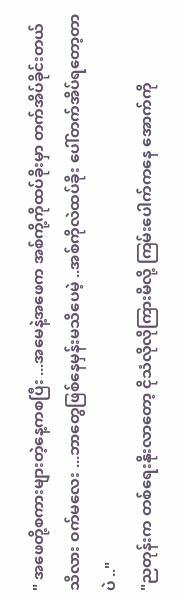" အဖေတို့စကားများတဲ့နေ့ကစပြီး ...အမေနဲ့အဖေက အစ်ကို့ကိုထပ်ခိုးမှာ တက်အိပ်ခိုင်းတယ်သိလား ဝက်မလေး ...ဘာတွေဖြစ်နေမှန်းမသိပေမဲ့ ..အစ်ကိုလဲထပ်ခိုး ပေါ်တက်အိပ်ရတော့တာပဲ .."
"ညတုန်းက တစ်ရေးနိုးလာတော့ ငိုသံလိုလိုကြားမိလို့ ကြမ်းပေါက်ကနေ အောက်ကို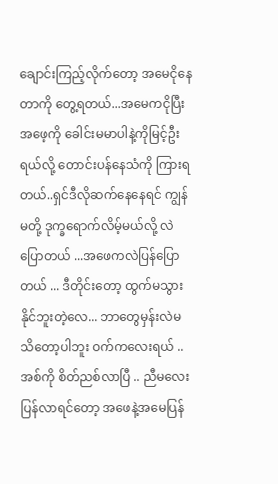ချောင်းကြည့်လိုက်တော့ အမေငိုနေတာကို တွေ့ရတယ်...အမေကငိုပြီး အဖေ့ကို ခေါင်းမမာပါနဲ့ကိုမြင့်ဦးရယ်လို့ တောင်းပန်နေသံကို ကြားရတယ်..ရှင်ဒီလိုဆက်နေနေရင် ကျွန်မတို့ ဒုက္ခရောက်လိမ့်မယ်လို့ လဲပြောတယ် ...အဖေကလဲပြန်ပြောတယ် ... ဒီတိုင်းတော့ ထွက်မသွားနိုင်ဘူးတဲ့လေ... ဘာတွေမှန်းလဲမသိတော့ပါဘူး ဝက်ကလေးရယ် ..အစ်ကို စိတ်ညစ်လာပြီ .. ညီမလေးပြန်လာရင်တော့ အဖေနဲ့အမေပြန်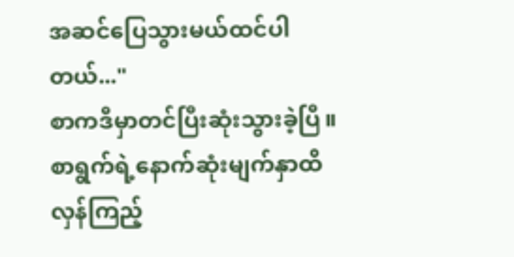အဆင်ပြေသွားမယ်ထင်ပါတယ်..."
စာကဒီမှာတင်ပြီးဆုံးသွားခဲ့ပြီ။ စာရွက်ရဲ့နောက်ဆုံးမျက်နှာထိလှန်ကြည့်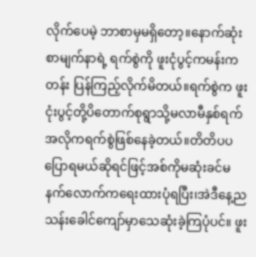လိုက်ပေမဲ့ ဘာစာမှမရှိတော့။နောက်ဆုံးစာမျက်နာရဲ့ ရက်စွဲကို ဖူးငုံပွင့်ကမန်းကတန်း ပြန်ကြည့်လိုက်မိတယ်။ရက်စွဲက ဖူးငုံးပွင့်တို့ပိတောက်စုရွာသို့မလာမီနှစ်ရက်အလိုကရက်စွဲဖြစ်နေခဲ့တယ်။တိတိပပပြောရမယ်ဆိုရင်ဖြင့်အစ်ကိုမဆုံးခင်မနက်လောက်ကရေးထားပုံရပြီး၊အဲဒီနေ့ညသန်းခေါင်ကျော်မှာသေဆုံးခဲ့ကြပုံပင်။ ဖူး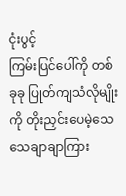ငုံးပွင့်
ကြမ်းပြင်ပေါ်ကို တစ်ခုခု ပြုတ်ကျသံလိုမျိုးကို တိုးညှင်းပေမဲ့သေသေချာချာကြား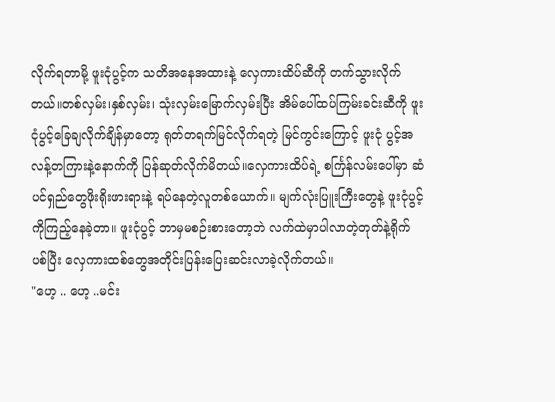လိုက်ရတာမို့ ဖူးငုံပွင့်က သတိအနေအထားနဲ့ လှေကားထိပ်ဆီကို တက်သွားလိုက်တယ်။တစ်လှမ်း၊နှစ်လှမ်း၊ သုံးလှမ်းမြောက်လှမ်းပြီး အိမ်ပေါ်ထပ်ကြမ်းခင်းဆီကို ဖူးငုံပွင့်ခြေချလိုက်ချိန်မှာတော့ ရုတ်တရက်မြင်လိုက်ရတဲ့ မြင်ကွင်းကြောင့် ဖူးငုံ ပွင့်အလန့်တကြားနဲ့နောက်ကို ပြန်ဆုတ်လိုက်မိတယ်။လှေကားထိပ်ရဲ့ စင်္ကြန်လမ်းပေါ်မှာ ဆံပင်ရှည်တွေဖိုးရိုးဖားရားနဲ့ ရပ်နေတဲ့လူတစ်ယောက်။ မျက်လုံးပြူးကြီးတွေနဲ့ ဖူးငုံပွင့်ကိုကြည့်နေခဲ့တာ။ ဖူးငုံပွင့် ဘာမှမစဉ်းစားတော့ဘဲ လက်ထဲမှာပါလာတဲ့တုတ်နဲ့ရိုက်ပစ်ပြီး လှေကားထစ်တွေအတိုင်းပြန်းပြေးဆင်းလာခဲ့လိုက်တယ်။
"ဟေ့ .. ဟေ့ ..မင်း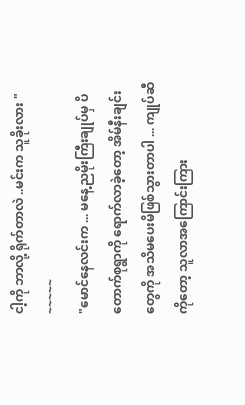ငါ့ကို ဘာလို့ ရိုက်တာလဲ ..မင်းက သူခိုးလား "
~~~~~
"မောင်နေလင်းက ... မနေ့ညမိုးကြီးချုပ်မှ ပိတောက်စုရွာကို ရောက်လာခဲ့တော့ အိမ်နီးချင်းတွေကို အသိမပေးမိဖြစ်သွားတာပါ ... ကျုပ်ဆီကိုတော့ သူလာအကြောင်းကြား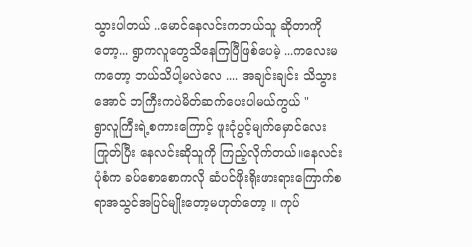သွားပါတယ် ..မောင်နေလင်းကဘယ်သူ ဆိုတာကိုတော့... ရွာကလူတွေသိနေကြပြီဖြစ်ပေမဲ့ ...ကလေးမကတော့ ဘယ်သိပါ့မလဲလေ .... အချင်းချင်း သိသွားအောင် ဘကြီးကပဲမိတ်ဆက်ပေးပါမယ်ကွယ် "
ရွာလူကြီးရဲ့စကားကြောင့် ဖူးငုံပွင့်မျက်မှောင်လေးကြုတ်ပြီး နေလင်းဆိုသူကို ကြည့်လိုက်တယ်။နေလင်းပုံစံက ခပ်စောစောကလို ဆံပင်ဖိုးရိုးဖားရားကြောက်စရာအသွင်အပြင်မျိုးတော့မဟုတ်တော့ ။ ကုပ်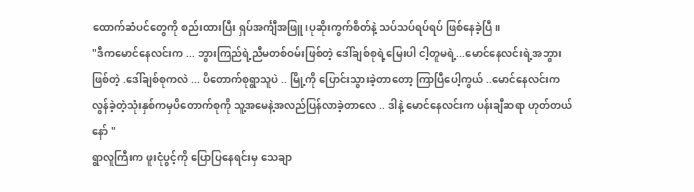ထောက်ဆံပင်တွေကို စည်းထားပြီး ရှပ်အင်္ကျီအဖြူ၊ပုဆိုးကွက်စိတ်နဲ့ သပ်သပ်ရပ်ရပ် ဖြစ်နေခဲ့ပြီ။
"ဒီကမောင်နေလင်းက ... ဘွားကြည်ရဲ့ညီမတစ်ဝမ်းဖြစ်တဲ့ ဒေါ်ချစ်စုရဲ့မြေးပါ ငါ့တူမရဲ့...မောင်နေလင်းရဲ့အဘွားဖြစ်တဲ့ .ဒေါ်ချစ်စုကလဲ ... ပိတောက်စုရွာသူပဲ .. မြို့ကို ပြောင်းသွားခဲ့တာတော့ ကြာပြီပေါ့ကွယ် ..မောင်နေလင်းက လွန်ခဲ့တဲ့သုံးနှစ်ကမှပိတောက်စုကို သူ့အမေနဲ့အလည်ပြန်လာခဲ့တာလေ .. ဒါနဲ့ မောင်နေလင်းက ပန်းချီဆရာ ဟုတ်တယ်နော် "
ရွာလူကြီးက ဖူးငုံပွင့်ကို ပြောပြနေရင်းမှ သေချာ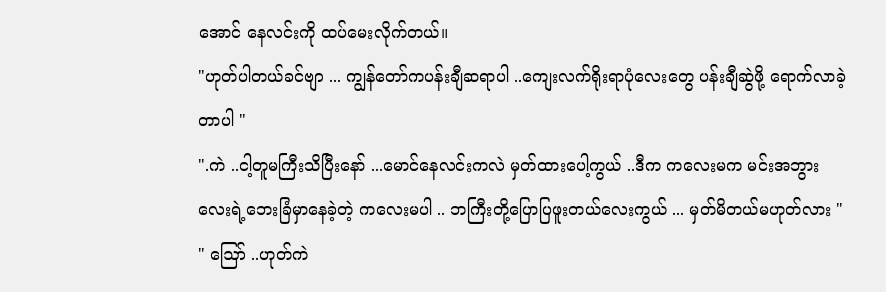အောင် နေလင်းကို ထပ်မေးလိုက်တယ်။
"ဟုတ်ပါတယ်ခင်ဗျာ ... ကျွန်တော်ကပန်းချီဆရာပါ ..ကျေးလက်ရိုးရာပုံလေးတွေ ပန်းချီဆွဲဖို့ ရောက်လာခဲ့တာပါ "
".ကဲ ..ငါ့တူမကြီးသိပြီးနော် ...မောင်နေလင်းကလဲ မှတ်ထားပေါ့ကွယ် ..ဒီက ကလေးမက မင်းအဘွားလေးရဲ့ဘေးခြံမှာနေခဲ့တဲ့ ကလေးမပါ .. ဘကြီးတို့ပြောပြဖူးတယ်လေးကွယ် ... မှတ်မိတယ်မဟုတ်လား "
" ဪ ..ဟုတ်ကဲ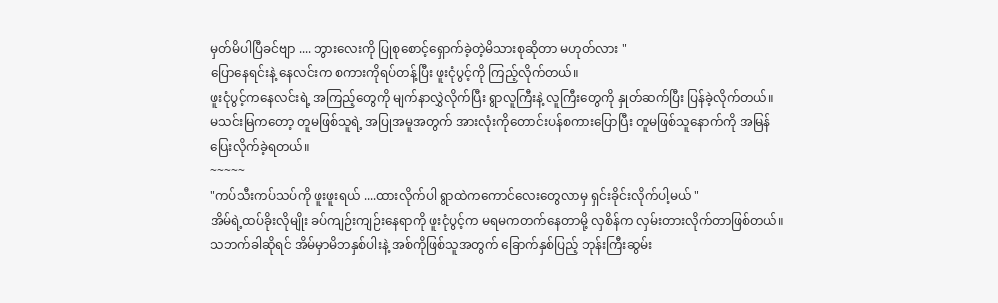မှတ်မိပါပြီခင်ဗျာ .... ဘွားလေးကို ပြုစုစောင့်ရှောက်ခဲ့တဲ့မိသားစုဆိုတာ မဟုတ်လား "
ပြောနေရင်းနဲ့ နေလင်းက စကားကိုရပ်တန့်ပြီး ဖူးငုံပွင့်ကို ကြည့်လိုက်တယ်။
ဖူးငုံပွင့်ကနေလင်းရဲ့ အကြည့်တွေကို မျက်နာလွှဲလိုက်ပြီး ရွာလူကြီးနဲ့ လူကြီးတွေကို နှုတ်ဆက်ပြီး ပြန်ခဲ့လိုက်တယ်။
မသင်းမြကတော့ တူမဖြစ်သူရဲ့ အပြုအမူအတွက် အားလုံးကိုတောင်းပန်စကားပြောပြီး တူမဖြစ်သူနောက်ကို အမြန်ပြေးလိုက်ခဲ့ရတယ်။
~~~~~
"ကပ်သီးကပ်သပ်ကို ဖူးဖူးရယ် ....ထားလိုက်ပါ ရွာထဲကကောင်လေးတွေလာမှ ရှင်းခိုင်းလိုက်ပါ့မယ် "
အိမ်ရဲ့ထပ်ခိုးလိုမျိုး ခပ်ကျဉ်းကျဉ်းနေရာကို ဖူးငုံပွင့်က မရမကတက်နေတာမို့ လှစိန်က လှမ်းတားလိုက်တာဖြစ်တယ်။သဘက်ခါဆိုရင် အိမ်မှာမိဘနှစ်ပါးနဲ့ အစ်ကိုဖြစ်သူအတွက် ခြောက်နှစ်ပြည့် ဘုန်းကြီးဆွမ်း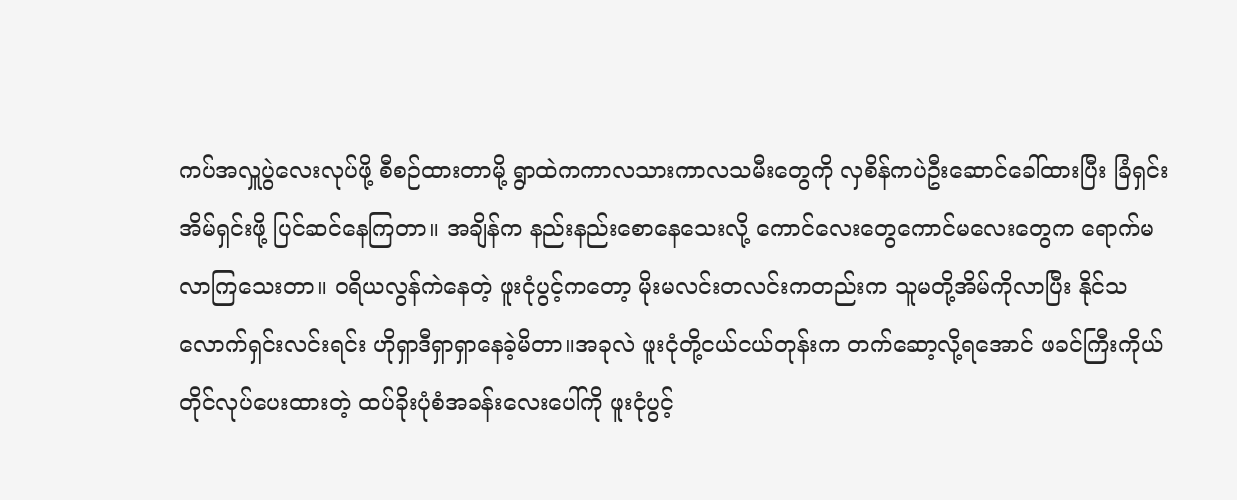ကပ်အလှူပွဲလေးလုပ်ဖို့ စီစဉ်ထားတာမို့ ရွာထဲကကာလသားကာလသမီးတွေကို လှစိန်ကပဲဦးဆောင်ခေါ်ထားပြီး ခြံရှင်းအိမ်ရှင်းဖို့ ပြင်ဆင်နေကြတာ။ အချိန်က နည်းနည်းစောနေသေးလို့ ကောင်လေးတွေကောင်မလေးတွေက ရောက်မလာကြသေးတာ။ ဝရိယလွန်ကဲနေတဲ့ ဖူးငုံပွင့်ကတော့ မိုးမလင်းတလင်းကတည်းက သူမတို့အိမ်ကိုလာပြီး နိုင်သလောက်ရှင်းလင်းရင်း ဟိုရှာဒီရှာရှာနေခဲ့မိတာ။အခုလဲ ဖူးငုံတို့ငယ်ငယ်တုန်းက တက်ဆော့လို့ရအောင် ဖခင်ကြီးကိုယ်တိုင်လုပ်ပေးထားတဲ့ ထပ်ခိုးပုံစံအခန်းလေးပေါ်ကို ဖူးငုံပွင့်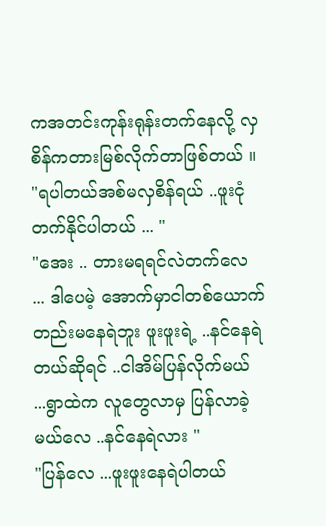ကအတင်းကုန်းရုန်းတက်နေလို့ လှစိန်ကတားမြစ်လိုက်တာဖြစ်တယ် ။
"ရပါတယ်အစ်မလှစိန်ရယ် ..ဖူးငုံတက်နိုင်ပါတယ် ... "
"အေး .. တားမရရင်လဲတက်လေ ... ဒါပေမဲ့ အောက်မှာငါတစ်ယောက်တည်းမနေရဲဘူး ဖူးဖူးရဲ့ ..နင်နေရဲတယ်ဆိုရင် ..ငါအိမ်ပြန်လိုက်မယ် ...ရွာထဲက လူတွေလာမှ ပြန်လာခဲ့မယ်လေ ..နင်နေရဲလား "
"ပြန်လေ ...ဖူးဖူးနေရဲပါတယ်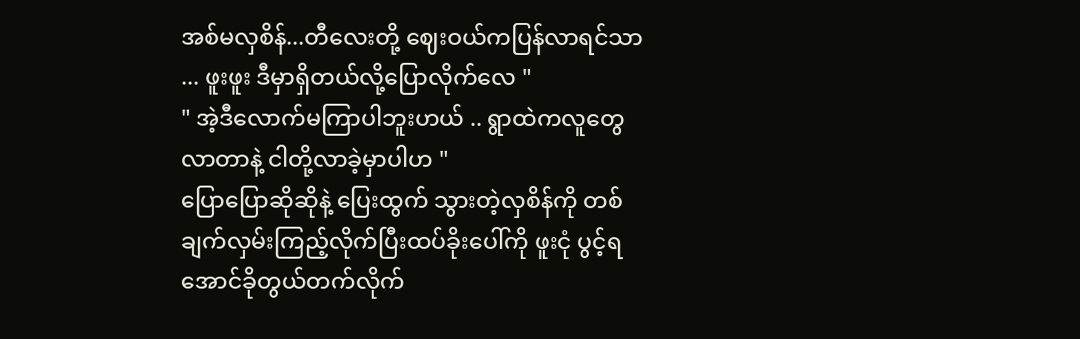အစ်မလှစိန်...တီလေးတို့ ဈေးဝယ်ကပြန်လာရင်သာ ... ဖူးဖူး ဒီမှာရှိတယ်လို့ပြောလိုက်လေ "
" အဲ့ဒီလောက်မကြာပါဘူးဟယ် .. ရွာထဲကလူတွေလာတာနဲ့ ငါတို့လာခဲ့မှာပါဟ "
ပြောပြောဆိုဆိုနဲ့ ပြေးထွက် သွားတဲ့လှစိန်ကို တစ်ချက်လှမ်းကြည့်လိုက်ပြီးထပ်ခိုးပေါ်ကို ဖူးငုံ ပွင့်ရအောင်ခိုတွယ်တက်လိုက်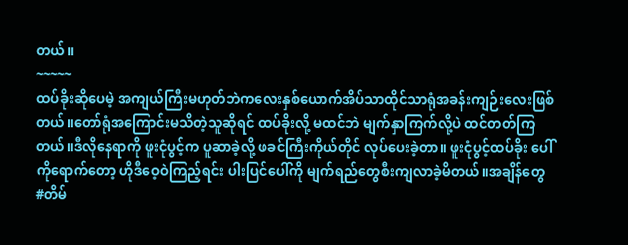တယ်။
~~~~~
ထပ်ခိုးဆိုပေမဲ့ အကျယ်ကြီးမဟုတ်ဘဲကလေးနှစ်ယောက်အိပ်သာထိုင်သာရုံအခန်းကျဉ်းလေးဖြစ်တယ်။တော်ရုံအကြောင်းမသိတဲ့သူဆိုရင် ထပ်ခိုးလို့ မထင်ဘဲ မျက်နှာကြက်လို့ပဲ ထင်တတ်ကြတယ်။ဒီလိုနေရာကို ဖူးငုံပွင့်က ပူဆာခဲ့လို့ ဖခင်ကြီးကိုယ်တိုင် လုပ်ပေးခဲ့တာ။ ဖူးငုံပွင့်ထပ်ခိုး ပေါ် ကိုရောက်တော့ ဟိုဒီဝေ့ဝဲကြည့်ရင်း ပါးပြင်ပေါ်ကို မျက်ရည်တွေစီးကျလာခဲ့မိတယ်။အချိန်တွေ
#တိမ်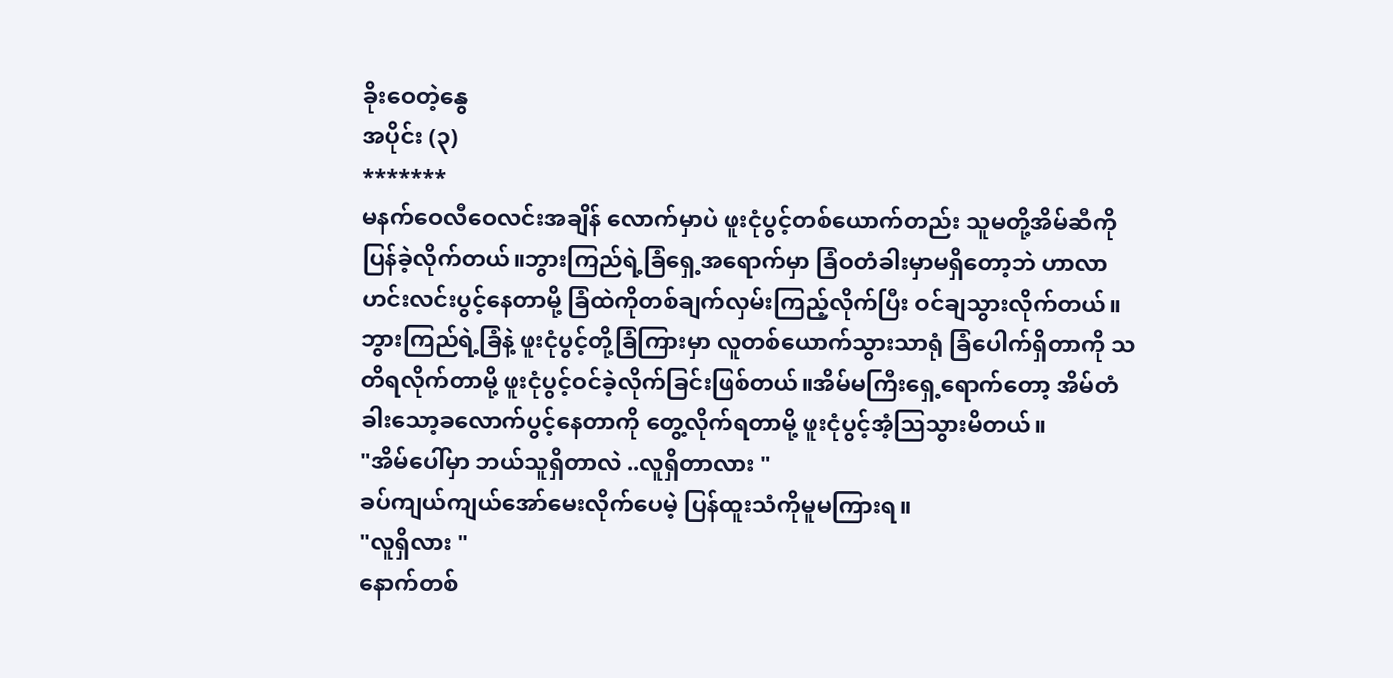ခိုးဝေတဲ့နွေ
အပိုင်း (၃)
*******
မနက်ဝေလီဝေလင်းအချိန် လောက်မှာပဲ ဖူးငုံပွင့်တစ်ယောက်တည်း သူမတို့အိမ်ဆီကိုပြန်ခဲ့လိုက်တယ်။ဘွားကြည်ရဲ့ခြံရှေ့အရောက်မှာ ခြံဝတံခါးမှာမရှိတော့ဘဲ ဟာလာဟင်းလင်းပွင့်နေတာမို့ ခြံထဲကိုတစ်ချက်လှမ်းကြည့်လိုက်ပြီး ဝင်ချသွားလိုက်တယ်။ဘွားကြည်ရဲ့ခြံနဲ့ ဖူးငုံပွင့်တို့ခြံကြားမှာ လူတစ်ယောက်သွားသာရုံ ခြံပေါက်ရှိတာကို သတိရလိုက်တာမို့ ဖူးငုံပွင့်ဝင်ခဲ့လိုက်ခြင်းဖြစ်တယ်။အိမ်မကြီးရှေ့ရောက်တော့ အိမ်တံခါးသော့ခလောက်ပွင့်နေတာကို တွေ့လိုက်ရတာမို့ ဖူးငုံပွင့်အံ့သြသွားမိတယ်။
"အိမ်ပေါ်မှာ ဘယ်သူရှိတာလဲ ..လူရှိတာလား "
ခပ်ကျယ်ကျယ်အော်မေးလိုက်ပေမဲ့ ပြန်ထူးသံကိုမူမကြားရ။
"လူရှိလား "
နောက်တစ်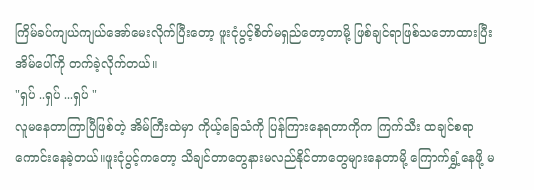ကြိမ်ခပ်ကျယ်ကျယ်အော်မေးလိုက်ပြီးတော့ ဖူးငုံပွင့်စိတ်မရှည်တော့တာမို့ ဖြစ်ချင်ရာဖြစ်သဘောထားပြီး အိမ်ပေါ်ကို တက်ခဲ့လိုက်တယ်။
"ရှပ် ..ရှပ် ...ရှပ် "
လူမနေတာကြာပြီဖြစ်တဲ့ အိမ်ကြီးထဲမှာ ကိုယ့်ခြေသံကို ပြန်ကြားနေရတာကိုက ကြက်သီး ထချင်စရာကောင်းနေခဲ့တယ်။ဖူးငုံပွင့်ကတော့ သိချင်တာတွေနားမလည်နိုင်တာတွေများနေတာမို့ ကြောက်ရွှံ့နေဖို့ မ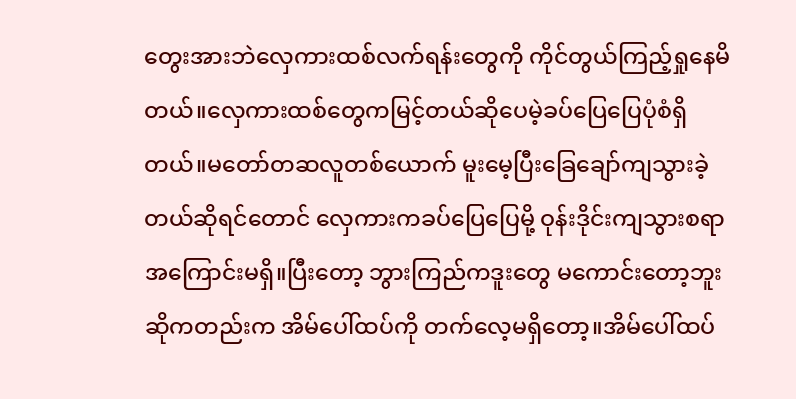တွေးအားဘဲလှေကားထစ်လက်ရန်းတွေကို ကိုင်တွယ်ကြည့်ရှုနေမိတယ်။လှေကားထစ်တွေကမြင့်တယ်ဆိုပေမဲ့ခပ်ပြေပြေပုံစံရှိတယ်။မတော်တဆလူတစ်ယောက် မူးမေ့ပြီးခြေချော်ကျသွားခဲ့တယ်ဆိုရင်တောင် လှေကားကခပ်ပြေပြေမို့ ဝုန်းဒိုင်းကျသွားစရာအကြောင်းမရှိ။ပြီးတော့ ဘွားကြည်ကဒူးတွေ မကောင်းတော့ဘူးဆိုကတည်းက အိမ်ပေါ်ထပ်ကို တက်လေ့မရှိတော့။အိမ်ပေါ်ထပ်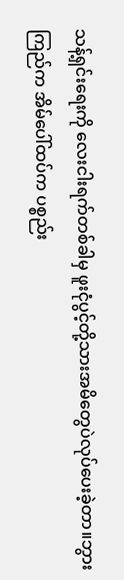သန့်ရှင်းရေးကို လေးငါးရက်တစ်ခါမှ ဖူးငုံပွင့်တို့သားအမိတွေပဲလုပ်ပေးခဲ့တာ။ဘွားကြည်က အိမ်ပေါ်ထပ်က ပစ္စည်း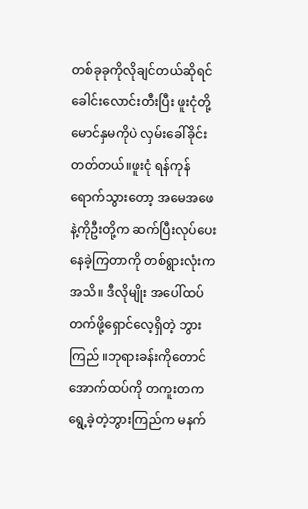တစ်ခုခုကိုလိုချင်တယ်ဆိုရင် ခေါင်းလောင်းတီးပြီး ဖူးငုံတို့မောင်နှမကိုပဲ လှမ်းခေါ်ခိုင်းတတ်တယ်။ဖူးငုံ ရန်ကုန်ရောက်သွားတော့ အမေအဖေနဲ့ကိုဦးတို့က ဆက်ပြီးလုပ်ပေးနေခဲ့ကြတာကို တစ်ရွားလုံးကအသိ။ ဒီလိုမျိုး အပေါ်ထပ်တက်ဖို့ရှောင်လေ့ရှိတဲ့ ဘွားကြည် ။ဘုရားခန်းကိုတောင် အောက်ထပ်ကို တကူးတကရွေ့ခဲ့တဲ့ဘွားကြည်က မနက်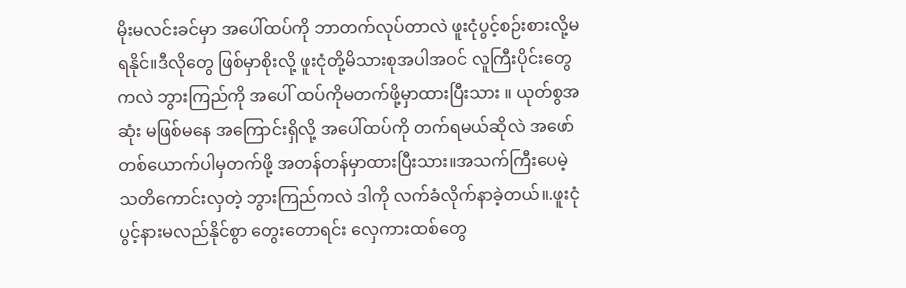မိုးမလင်းခင်မှာ အပေါ်ထပ်ကို ဘာတက်လုပ်တာလဲ ဖူးငုံပွင့်စဉ်းစားလို့မရနိုင်။ဒီလိုတွေ ဖြစ်မှာစိုးလို့ ဖူးငုံတို့မိသားစုအပါအဝင် လူကြီးပိုင်းတွေကလဲ ဘွားကြည်ကို အပေါ် ထပ်ကိုမတက်ဖို့မှာထားပြီးသား ။ ယုတ်စွအဆုံး မဖြစ်မနေ အကြောင်းရှိလို့ အပေါ်ထပ်ကို တက်ရမယ်ဆိုလဲ အဖော်တစ်ယောက်ပါမှတက်ဖို့ အတန်တန်မှာထားပြီးသား။အသက်ကြီးပေမဲ့ သတိကောင်းလှတဲ့ ဘွားကြည်ကလဲ ဒါကို လက်ခံလိုက်နာခဲ့တယ်။.ဖူးငုံပွင့်နားမလည်နိုင်စွာ တွေးတောရင်း လှေကားထစ်တွေ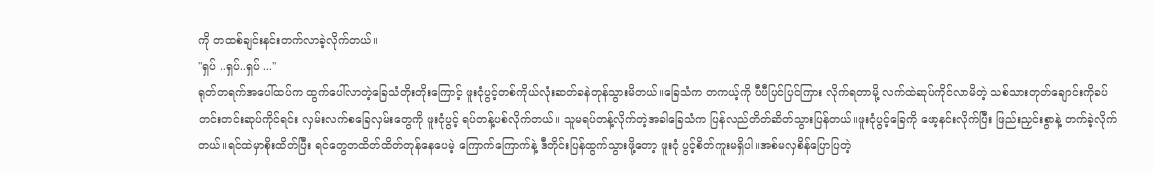ကို တထစ်ချင်းနင်းတက်လာခဲ့လိုက်တယ်။
"ရှပ် ..ရှပ်..ရှပ် ..."
ရုတ်တရက်အပေါ်ထပ်က ထွက်ပေါ်လာတဲ့ခြေသံတိုးတိုးကြောင့် ဖူးငုံပွင့်တစ်ကိုယ်လုံးဆတ်ခနဲတုန်သွားမိတယ်။ခြေသံက တကယ့်ကို ပီပီပြင်ပြင်ကြား လိုက်ရတာမို့ လက်ထဲဆုပ်ကိုင်လာမိတဲ့ သစ်သားတုတ်ချောင်းကိုခပ်တင်းတင်းဆုပ်ကိုင်ရင်း လှမ်းလက်စခြေလှမ်းတွေကို ဖူးငုံပွင့် ရပ်တန့်ပစ်လိုက်တယ်။ သူမရပ်တန့်လိုက်တဲ့အခါခြေသံက ပြန်လည်တိတ်ဆိတ်သွားပြန်တယ်။ဖူးငုံပွင့်ခြေကို ဖော့နင်းလိုက်ပြီး ဖြည်းညှင်းစွာနဲ့ တက်ခဲ့လိုက်တယ်။ရင်ထဲမှာစိုးထိတ်ပြီး ရင်တွေတထိတ်ထိတ်တုန်နေပေမဲ့ ကြောက်ကြောက်နဲ့ ဒီတိုင်းပြန်ထွက်သွားဖို့တော့ ဖူးငုံ ပွင့်စိတ်ကူးမရှိပါ။အစ်မလှစိန်ပြောပြတဲ့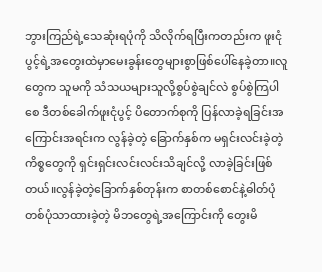ဘွားကြည်ရဲ့သေဆုံးရပုံကို သိလိုက်ရပြီးကတည်းက ဖူးငုံပွင့်ရဲ့အတွေးထဲမှာမေးခွန်းတွေများစွာဖြစ်ပေါ်နေခဲ့တာ။လူတွေက သူမကို သံသယများသူလို့စွပ်စွဲချင်လဲ စွပ်စွဲကြပါစေ ဒီတစ်ခေါက်ဖူးငုံပွင့် ပိတောက်စုကို ပြန်လာခဲ့ရခြင်းအကြောင်းအရင်းက လွန်ခဲ့တဲ့ ခြောက်နှစ်က မရှင်းလင်းခဲ့တဲ့ ကိစ္စတွေကို ရှင်းရှင်းလင်းလင်းသိချင်လို့ လာခဲ့ခြင်းဖြစ်တယ်။လွန်ခဲ့တဲ့ခြောက်နှစ်တုန်းက စာတစ်စောင်နဲ့ဓါတ်ပုံတစ်ပုံသာထားခဲ့တဲ့ မိဘတွေရဲ့အကြောင်းကို တွေးမိ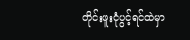တိုင်းဖူးငုံပွင့်ရင်ထဲမှာ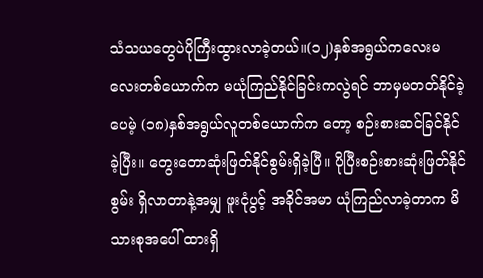သံသယတွေပဲပိုကြီးထွားလာခဲ့တယ်။(၁၂)နှစ်အရွယ်ကလေးမလေးတစ်ယောက်က မယုံကြည်နိုင်ခြင်းကလွဲရင် ဘာမှမတတ်နိုင်ခဲ့ပေမဲ့ (၁၈)နှစ်အရွယ်လူတစ်ယောက်က တော့ စဉ်းစားဆင်ခြင်နိုင်ခဲ့ပြီး။ တွေးတောဆုံးဖြတ်နိုင်စွမ်းရှိခဲ့ပြီ။ ပိုပြီးစဉ်းစားဆုံးဖြတ်နိုင်စွမ်း ရှိလာတာနဲ့အမျှ ဖူးငုံပွင့် အခိုင်အမာ ယုံကြည်လာခဲ့တာက မိသားစုအပေါ် ထားရှိ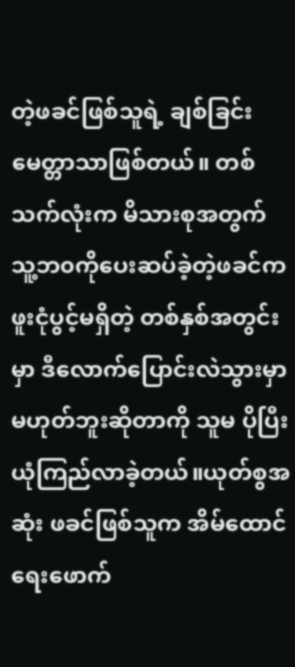တဲ့ဖခင်ဖြစ်သူရဲ့ ချစ်ခြင်းမေတ္တာသာဖြစ်တယ်။ တစ်သက်လုံးက မိသားစုအတွက် သူ့ဘ၀ကိုပေးဆပ်ခဲ့တဲ့ဖခင်က ဖူးငုံပွင့်မရှိတဲ့ တစ်နှစ်အတွင်းမှာ ဒီလောက်ပြောင်းလဲသွားမှာမဟုတ်ဘူးဆိုတာကို သူမ ပိုပြီးယုံကြည်လာခဲ့တယ်။ယုတ်စွအဆုံး ဖခင်ဖြစ်သူက အိမ်ထောင်ရေးဖောက်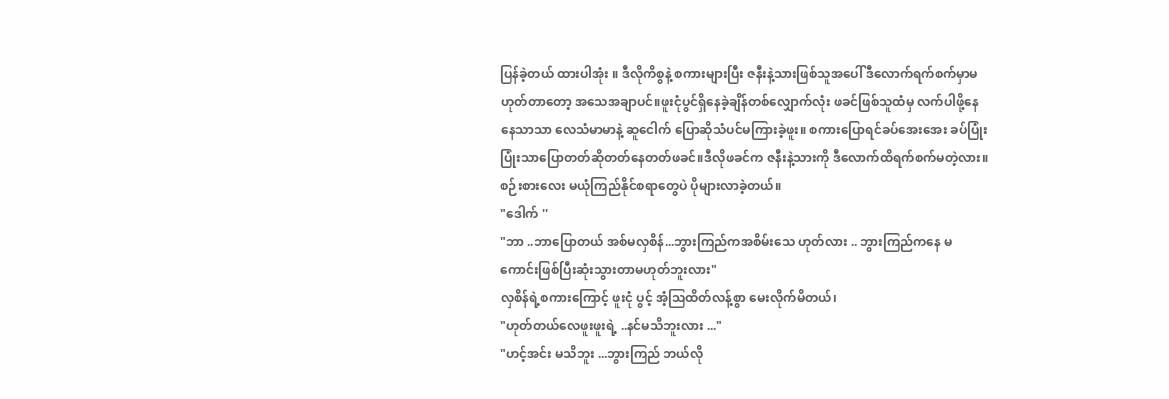ပြန်ခဲ့တယ် ထားပါအုံး ။ ဒီလိုကိစွနဲ့ စကားများပြီး ဇနီးနဲ့သားဖြစ်သူအပေါ် ဒီလောက်ရက်စက်မှာမဟုတ်တာတော့ အသေအချာပင်။ဖူးငုံပွင်ရှိနေခဲ့ချိန်တစ်လျှောက်လုံး ဖခင်ဖြစ်သူထံမှ လက်ပါဖို့နေနေသာသာ လေသံမာမာနဲ့ ဆူငေါက် ပြောဆိုသံပင်မကြားခဲ့ဖူး။ စကားပြောရင်ခပ်အေးအေး ခပ်ပြုံးပြုံးသာပြောတတ်ဆိုတတ်နေတတ်ဖခင်။ဒီလိုဖခင်က ဇနီးနဲ့သားကို ဒီလောက်ထိရက်စက်မတဲ့လား။စဉ်းစားလေး မယုံကြည်နိုင်စရာတွေပဲ ပိုများလာခဲ့တယ်။
"ဒေါက် ''
"ဘာ ..ဘာပြောတယ် အစ်မလှစိန်...ဘွားကြည်ကအစိမ်းသေ ဟုတ်လား .. ဘွားကြည်ကနေ မကောင်းဖြစ်ပြီးဆုံးသွားတာမဟုတ်ဘူးလား"
လှစိန်ရဲ့စကားကြောင့် ဖူးငုံ ပွင့် အံ့ဩထိတ်လန့်စွာ မေးလိုက်မိတယ်၊
"ဟုတ်တယ်လေဖူးဖူးရဲ့ ..နင်မသိဘူးလား ..."
"ဟင့်အင်း မသိဘူး ...ဘွားကြည် ဘယ်လို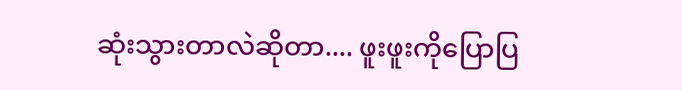ဆုံးသွားတာလဲဆိုတာ.... ဖူးဖူးကိုပြောပြ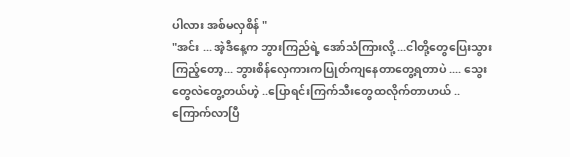ပါလား အစ်မလှစိန် "
"အင်း ... အဲ့ဒီနေ့က ဘွားကြည်ရဲ့ အော်သံကြားလို့ ...ငါတို့တွေပြေးသွားကြည့်တော့... ဘွားစိန်လှေကားကပြုတ်ကျနေတာတွေ့ရတာပဲ .... သွေးတွေလဲတွေ့တယ်ဟဲ့ ..ပြောရင်းကြက်သီးတွေထလိုက်တာဟယ် ..ကြောက်လာပြီ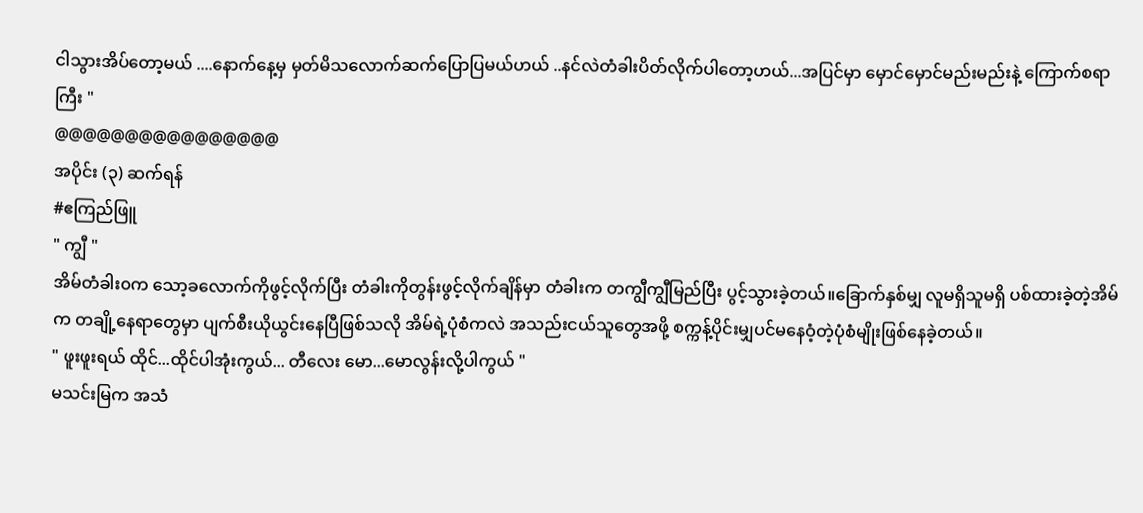ငါသွားအိပ်တော့မယ် ....နောက်နေ့မှ မှတ်မိသလောက်ဆက်ပြောပြမယ်ဟယ် ..နင်လဲတံခါးပိတ်လိုက်ပါတော့ဟယ်...အပြင်မှာ မှောင်မှောင်မည်းမည်းနဲ့ ကြောက်စရာကြီး "
@@@@@@@@@@@@@@@@
အပိုင်း (၃) ဆက်ရန်
#ဧကြည်ဖြူ
" ကျွီ "
အိမ်တံခါး၀က သော့ခလောက်ကိုဖွင့်လိုက်ပြီး တံခါးကိုတွန်းဖွင့်လိုက်ချိန်မှာ တံခါးက တကျွီကျွီမြည်ပြီး ပွင့်သွားခဲ့တယ်။ခြောက်နှစ်မျှ လူမရှိသူမရှိ ပစ်ထားခဲ့တဲ့အိမ်က တချို့နေရာတွေမှာ ပျက်စီးယိုယွင်းနေပြီဖြစ်သလို အိမ်ရဲ့ပုံစံကလဲ အသည်းငယ်သူတွေအဖို့ စက္ကန့်ပိုင်းမျှပင်မနေဝံ့တဲ့ပုံစံမျိုးဖြစ်နေခဲ့တယ်။
" ဖူးဖူးရယ် ထိုင်...ထိုင်ပါအုံးကွယ်... တီလေး မော...မောလွန်းလို့ပါကွယ် "
မသင်းမြက အသံ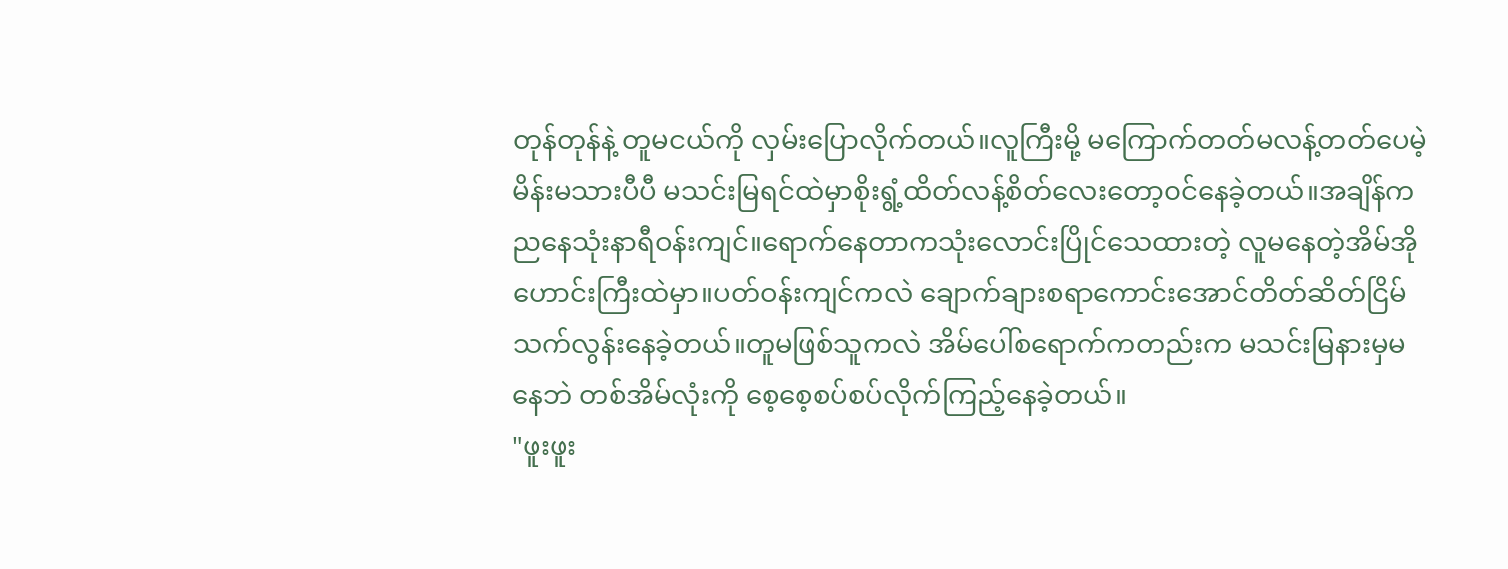တုန်တုန်နဲ့ တူမငယ်ကို လှမ်းပြောလိုက်တယ်။လူကြီးမို့ မကြောက်တတ်မလန့်တတ်ပေမဲ့ မိန်းမသားပီပီ မသင်းမြရင်ထဲမှာစိုးရွံ့ထိတ်လန့်စိတ်လေးတော့၀င်နေခဲ့တယ်။အချိန်ကညနေသုံးနာရီဝန်းကျင်။ရောက်နေတာကသုံးလောင်းပြိုင်သေထားတဲ့ လူမနေတဲ့အိမ်အိုဟောင်းကြီးထဲမှာ။ပတ်ဝန်းကျင်ကလဲ ချောက်ချားစရာကောင်းအောင်တိတ်ဆိတ်ငြိမ်သက်လွန်းနေခဲ့တယ်။တူမဖြစ်သူကလဲ အိမ်ပေါ်စရောက်ကတည်းက မသင်းမြနားမှမနေဘဲ တစ်အိမ်လုံးကို စေ့စေ့စပ်စပ်လိုက်ကြည့်နေခဲ့တယ်။
"ဖူးဖူး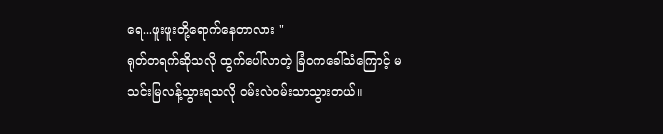ရေ...ဖူးဖူးတို့ရောက်နေတာလား "
ရုတ်တရက်ဆိုသလို ထွက်ပေါ်လာတဲ့ ခြံ၀ကခေါ်သံကြောင့် မသင်းမြလန့်သွားရသလို ဝမ်းလဲဝမ်းသာသွားတယ်။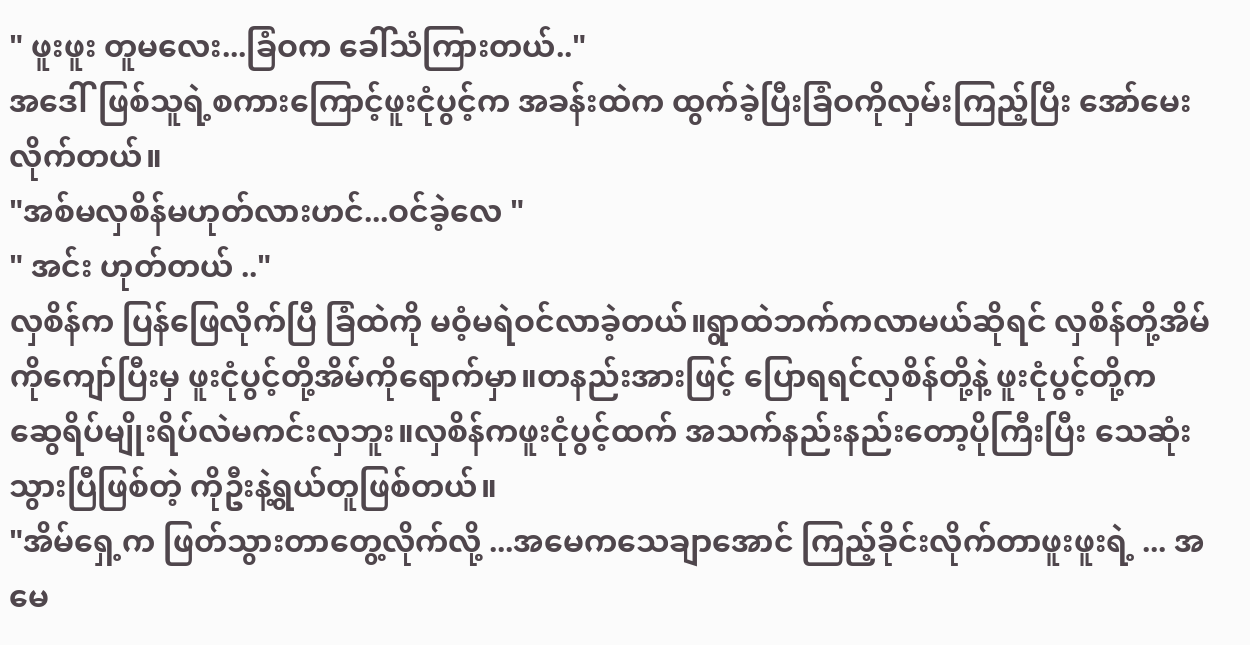" ဖူးဖူး တူမလေး...ခြံဝက ခေါ်သံကြားတယ်.."
အဒေါ်ဖြစ်သူရဲ့စကားကြောင့်ဖူးငုံပွင့်က အခန်းထဲက ထွက်ခဲ့ပြီးခြံဝကိုလှမ်းကြည့်ပြီး အော်မေးလိုက်တယ်။
"အစ်မလှစိန်မဟုတ်လားဟင်...ဝင်ခဲ့လေ "
" အင်း ဟုတ်တယ် .."
လှစိန်က ပြန်ဖြေလိုက်ပြီ ခြံထဲကို မဝံ့မရဲဝင်လာခဲ့တယ်။ရွာထဲဘက်ကလာမယ်ဆိုရင် လှစိန်တို့အိမ်ကိုကျော်ပြီးမှ ဖူးငုံပွင့်တို့အိမ်ကိုရောက်မှာ။တနည်းအားဖြင့် ပြောရရင်လှစိန်တို့နဲ့ ဖူးငုံပွင့်တို့က ဆွေရိပ်မျိုးရိပ်လဲမကင်းလှဘူး။လှစိန်ကဖူးငုံပွင့်ထက် အသက်နည်းနည်းတော့ပိုကြီးပြီး သေဆုံးသွားပြီဖြစ်တဲ့ ကိုဦးနဲ့ရွယ်တူဖြစ်တယ်။
"အိမ်ရှေ့က ဖြတ်သွားတာတွေ့လိုက်လို့ ...အမေကသေချာအောင် ကြည့်ခိုင်းလိုက်တာဖူးဖူးရဲ့ ... အမေ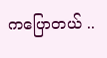ကပြောတယ် ..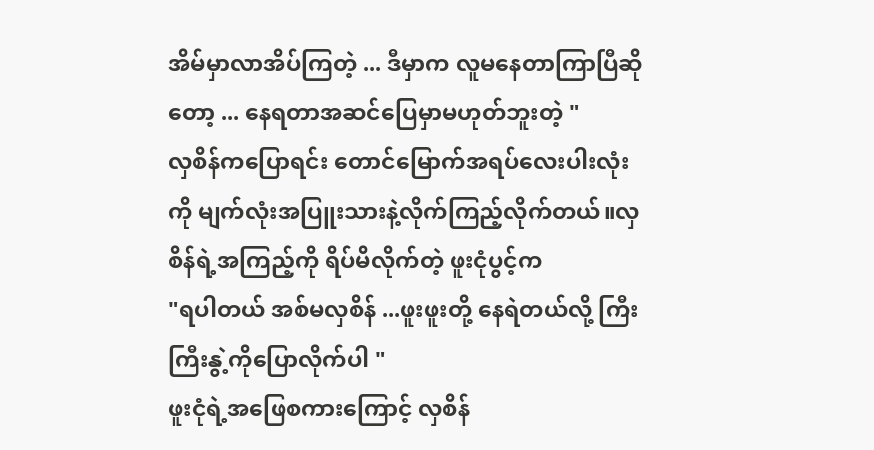အိမ်မှာလာအိပ်ကြတဲ့ ... ဒီမှာက လူမနေတာကြာပြီဆိုတော့ ... နေရတာအဆင်ပြေမှာမဟုတ်ဘူးတဲ့ "
လှစိန်ကပြောရင်း တောင်မြောက်အရပ်လေးပါးလုံးကို မျက်လုံးအပြူးသားနဲ့လိုက်ကြည့်လိုက်တယ်။လှစိန်ရဲ့အကြည့်ကို ရိပ်မိလိုက်တဲ့ ဖူးငုံပွင့်က
"ရပါတယ် အစ်မလှစိန် ...ဖူးဖူးတို့ နေရဲတယ်လို့ ကြီးကြီးနွဲ့ကိုပြောလိုက်ပါ "
ဖူးငုံရဲ့အဖြေစကားကြောင့် လှစိန်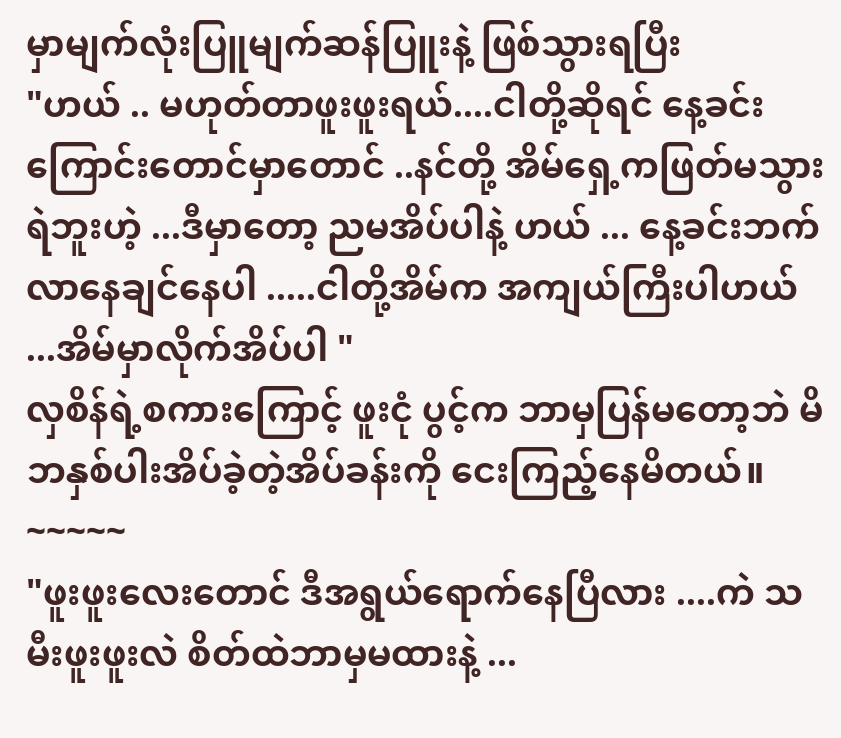မှာမျက်လုံးပြူမျက်ဆန်ပြူးနဲ့ ဖြစ်သွားရပြီး
"ဟယ် .. မဟုတ်တာဖူးဖူးရယ်....ငါတို့ဆိုရင် နေ့ခင်းကြောင်းတောင်မှာတောင် ..နင်တို့ အိမ်ရှေ့ကဖြတ်မသွားရဲဘူးဟဲ့ ...ဒီမှာတော့ ညမအိပ်ပါနဲ့ ဟယ် ... နေ့ခင်းဘက်လာနေချင်နေပါ .....ငါတို့အိမ်က အကျယ်ကြီးပါဟယ် ...အိမ်မှာလိုက်အိပ်ပါ "
လှစိန်ရဲ့စကားကြောင့် ဖူးငုံ ပွင့်က ဘာမှပြန်မတော့ဘဲ မိဘနှစ်ပါးအိပ်ခဲ့တဲ့အိပ်ခန်းကို ငေးကြည့်နေမိတယ်။
~~~~~
"ဖူးဖူးလေးတောင် ဒီအရွယ်ရောက်နေပြီလား ....ကဲ သမီးဖူးဖူးလဲ စိတ်ထဲဘာမှမထားနဲ့ ...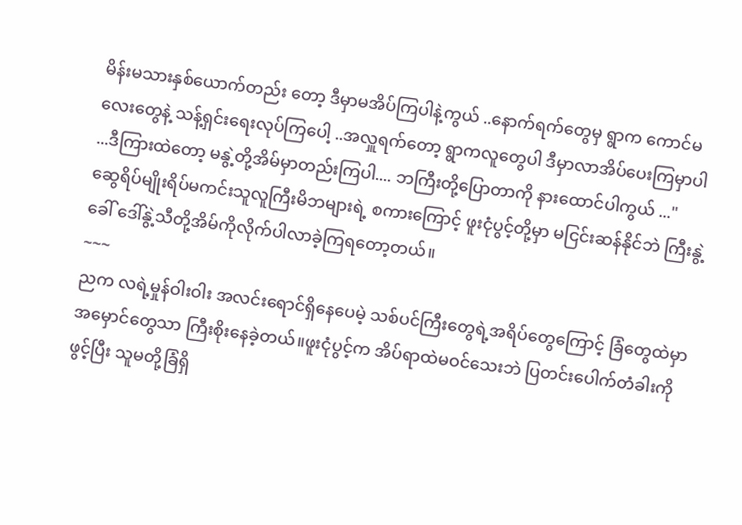မိန်းမသားနှစ်ယောက်တည်း တော့ ဒီမှာမအိပ်ကြပါနဲ့ကွယ် ..နောက်ရက်တွေမှ ရွာက ကောင်မလေးတွေနဲ့ သန့်ရှင်းရေးလုပ်ကြပေါ့ ..အလှူရက်တော့ ရွာကလူတွေပါ ဒီမှာလာအိပ်ပေးကြမှာပါ ...ဒီကြားထဲတော့ မနွဲ့တို့အိမ်မှာတည်းကြပါ.... ဘကြီးတို့ပြောတာကို နားထောင်ပါကွယ် ..."
ဆွေရိပ်မျိုးရိပ်မကင်းသူလူကြီးမိဘများရဲ့ စကားကြောင့် ဖူးငုံပွင့်တို့မှာ မငြင်းဆန်နိုင်ဘဲ ကြီးနွဲ့ခေါ် ဒေါ်နွဲ့သီတို့အိမ်ကိုလိုက်ပါလာခဲ့ကြရတော့တယ်။
~~~
ညက လရဲ့မှုန်ဝါးဝါး အလင်းရောင်ရှိနေပေမဲ့ သစ်ပင်ကြီးတွေရဲ့အရိပ်တွေကြောင့် ခြံတွေထဲမှာ အမှောင်တွေသာ ကြီးစိုးနေခဲ့တယ်။ဖူးငုံပွင့်က အိပ်ရာထဲမဝင်သေးဘဲ ပြတင်းပေါက်တံခါးကိုဖွင့်ပြီး သူမတို့ခြံရှိ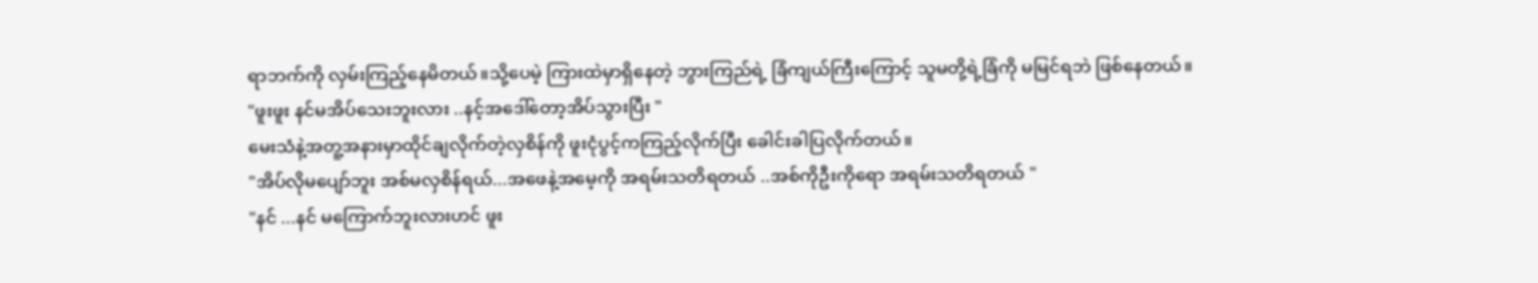ရာဘက်ကို လှမ်းကြည့်နေမိတယ်။သို့ပေမဲ့ ကြားထဲမှာရှိနေတဲ့ ဘွားကြည်ရဲ့ ခြံကျယ်ကြီးကြောင့် သူမတို့ရဲ့ခြံကို မမြင်ရဘဲ ဖြစ်နေတယ်။
"ဖူးဖူး နင်မအိပ်သေးဘူးလား ..နင့်အဒေါ်တော့အိပ်သွားပြီး "
မေးသံနဲ့အတူ့အနားမှာထိုင်ချလိုက်တဲ့လှစိန်ကို ဖူးငုံပွင့်ကကြည့်လိုက်ပြီး ခေါင်းခါပြလိုက်တယ်။
"အိပ်လိုမပျော်ဘူး အစ်မလှစိန်ရယ်...အဖေနဲ့အမေ့ကို အရမ်းသတိရတယ် ..အစ်ကိုဦးကိုရော အရမ်းသတိရတယ် "
"နင် ...နင် မကြောက်ဘူးလားဟင် ဖူး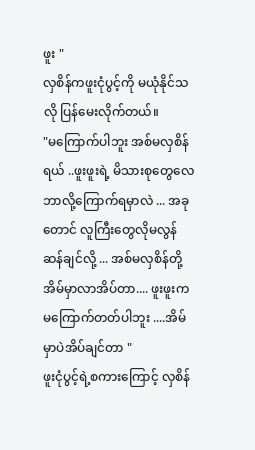ဖူး "
လှစိန်ကဖူးငုံပွင့်ကို မယုံနိုင်သလို ပြန်မေးလိုက်တယ်။
"မကြောက်ပါဘူး အစ်မလှစိန်ရယ် ..ဖူးဖူးရဲ့ မိသားစုတွေလေ ဘာလို့ကြောက်ရမှာလဲ ... အခုတောင် လူကြီးတွေလိုမလွန်ဆန်ချင်လို့ ... အစ်မလှစိန်တို့အိမ်မှာလာအိပ်တာ.... ဖူးဖူးကမကြောက်တတ်ပါဘူး ....အိမ်မှာပဲအိပ်ချင်တာ "
ဖူးငုံပွင့်ရဲ့စကားကြောင့် လှစိန်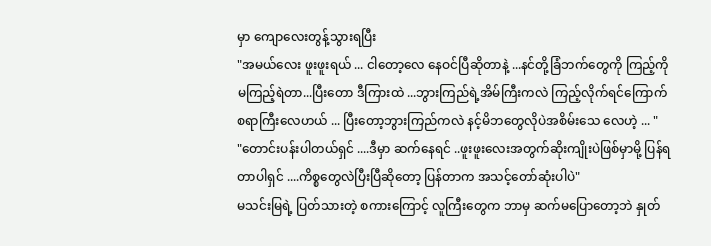မှာ ကျောလေးတွန့်သွားရပြီး
"အမယ်လေး ဖူးဖူးရယ် ... ငါတော့လေ နေဝင်ပြီဆိုတာနဲ့ ...နင်တို့ခြံဘက်တွေကို ကြည့်ကိုမကြည့်ရဲတာ...ပြီးတော ဒီကြားထဲ ...ဘွားကြည်ရဲ့အိမ်ကြီးကလဲ ကြည့်လိုက်ရင်ကြောက်စရာကြီးလေဟယ် ... ပြီးတော့ဘွားကြည်ကလဲ နင့်မိဘတွေလိုပဲအစိမ်းသေ လေဟဲ့ ... "
"တောင်းပန်းပါတယ်ရှင် ....ဒီမှာ ဆက်နေရင် ..ဖူးဖူးလေးအတွက်ဆိုးကျိုးပဲဖြစ်မှာမို့ ပြန်ရတာပါရှင် ....ကိစ္စတွေလဲပြီးပြီဆိုတော့ ပြန်တာက အသင့်တော်ဆုံးပါပဲ"
မသင်းမြရဲ့ ပြတ်သားတဲ့ စကားကြောင့် လူကြီးတွေက ဘာမှ ဆက်မပြောတော့ဘဲ နှုတ်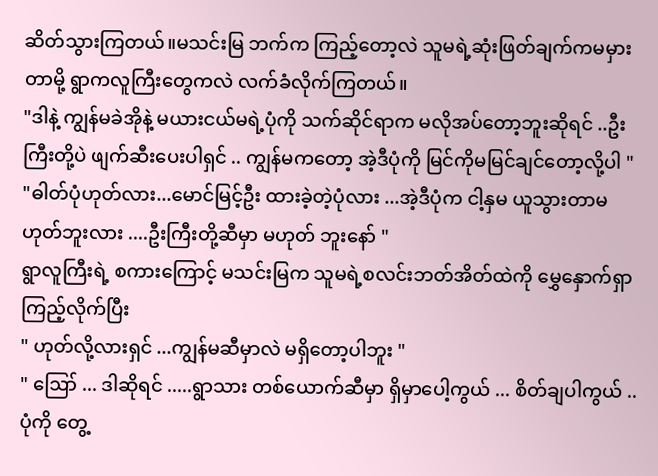ဆိတ်သွားကြတယ်။မသင်းမြ ဘက်က ကြည့်တော့လဲ သူမရဲ့ဆုံးဖြတ်ချက်ကမမှားတာမို့ ရွာကလူကြီးတွေကလဲ လက်ခံလိုက်ကြတယ်။
"ဒါနဲ့ ကျွန်မခဲအိုနဲ့ မယားငယ်မရဲ့ပုံကို သက်ဆိုင်ရာက မလိုအပ်တော့ဘူးဆိုရင် ..ဦးကြီးတို့ပဲ ဖျက်ဆီးပေးပါရှင် .. ကျွန်မကတော့ အဲ့ဒီပုံကို မြင်ကိုမမြင်ချင်တော့လို့ပါ "
"ဓါတ်ပုံဟုတ်လား...မောင်မြင့်ဦး ထားခဲ့တဲ့ပုံလား ...အဲ့ဒီပုံက ငါ့နှမ ယူသွားတာမဟုတ်ဘူးလား ....ဦးကြီးတို့ဆီမှာ မဟုတ် ဘူးနော် "
ရွာလူကြီးရဲ့ စကားကြောင့် မသင်းမြက သူမရဲ့စလင်းဘတ်အိတ်ထဲကို မွှေနှောက်ရှာကြည့်လိုက်ပြီး
" ဟုတ်လို့လားရှင် ...ကျွန်မဆီမှာလဲ မရှိတော့ပါဘူး "
" ဪ ... ဒါဆိုရင် .....ရွာသား တစ်ယောက်ဆီမှာ ရှိမှာပေါ့ကွယ် ... စိတ်ချပါကွယ် .. ပုံကို တွေ့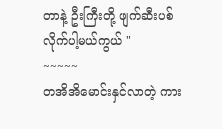တာနဲ့ ဦးကြီးတို့ ဖျက်ဆီးပစ်လိုက်ပါ့မယ်ကွယ် "
~~~~~
တအိအိမောင်းနှင်လာတဲ့ ကား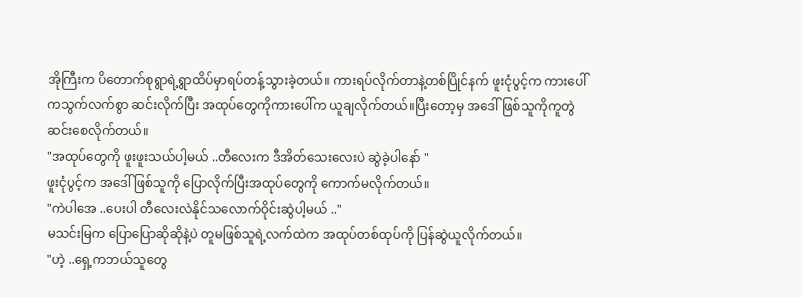အိုကြီးက ပိတောက်စုရွာရဲ့ရွာထိပ်မှာရပ်တန့်သွားခဲ့တယ်။ ကားရပ်လိုက်တာနဲ့တစ်ပြိုင်နက် ဖူးငုံပွင့်က ကားပေါ်ကသွက်လက်စွာ ဆင်းလိုက်ပြီး အထုပ်တွေကိုကားပေါ်က ယူချလိုက်တယ်။ပြီးတော့မှ အဒေါ်ဖြစ်သူကိုကူတွဲဆင်းစေလိုက်တယ်။
"အထုပ်တွေကို ဖူးဖူးသယ်ပါ့မယ် ..တီလေးက ဒီအိတ်သေးလေးပဲ ဆွဲခဲ့ပါနော် "
ဖူးငုံပွင့်က အဒေါ်ဖြစ်သူကို ပြောလိုက်ပြီးအထုပ်တွေကို ကောက်မလိုက်တယ်။
"ကဲပါအေ ..ပေးပါ တီလေးလဲနိုင်သလောက်ဝိုင်းဆွဲပါ့မယ် .."
မသင်းမြက ပြောပြောဆိုဆိုနဲ့ပဲ တူမဖြစ်သူရဲ့လက်ထဲက အထုပ်တစ်ထုပ်ကို ပြန်ဆွဲယူလိုက်တယ်။
"ဟဲ့ ..ရှေ့ကဘယ်သူတွေ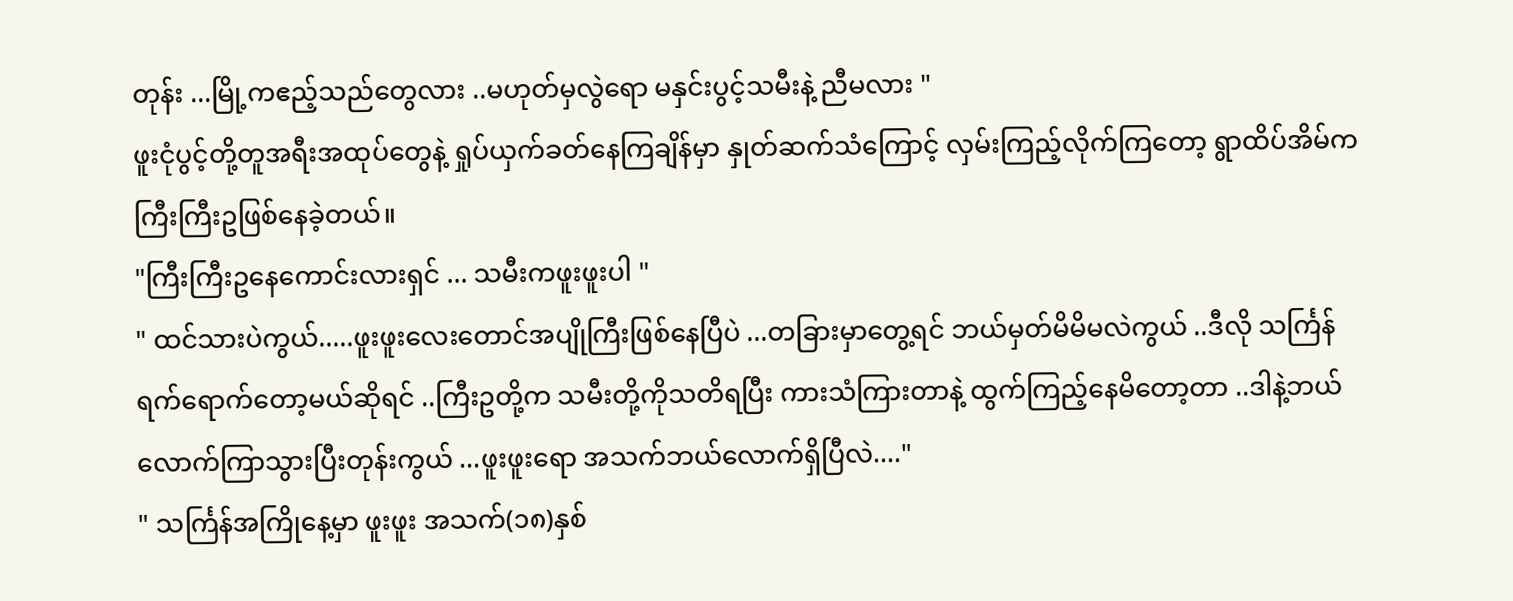တုန်း ...မြို့ကဧည့်သည်တွေလား ..မဟုတ်မှလွဲရော မနှင်းပွင့်သမီးနဲ့ ညီမလား "
ဖူးငုံပွင့်တို့တူအရီးအထုပ်တွေနဲ့ ရှုပ်ယှက်ခတ်နေကြချိန်မှာ နှုတ်ဆက်သံကြောင့် လှမ်းကြည့်လိုက်ကြတော့ ရွာထိပ်အိမ်က ကြီးကြီးဥဖြစ်နေခဲ့တယ်။
"ကြီးကြီးဥနေကောင်းလားရှင် ... သမီးကဖူးဖူးပါ "
" ထင်သားပဲကွယ်.....ဖူးဖူးလေးတောင်အပျိုကြီးဖြစ်နေပြီပဲ ...တခြားမှာတွေ့ရင် ဘယ်မှတ်မိမိမလဲကွယ် ..ဒီလို သင်္ကြန်ရက်ရောက်တော့မယ်ဆိုရင် ..ကြီးဥတို့က သမီးတို့ကိုသတိရပြီး ကားသံကြားတာနဲ့ ထွက်ကြည့်နေမိတော့တာ ..ဒါနဲ့ဘယ်လောက်ကြာသွားပြီးတုန်းကွယ် ...ဖူးဖူးရော အသက်ဘယ်လောက်ရှိပြီလဲ...."
" သင်္ကြန်အကြိုနေ့မှာ ဖူးဖူး အသက်(၁၈)နှစ်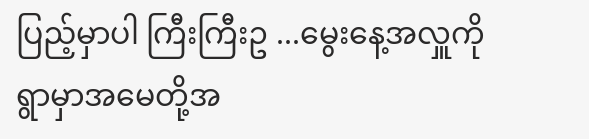ပြည့်မှာပါ ကြီးကြီးဥ ...မွေးနေ့အလှူကို ရွာမှာအမေတို့အ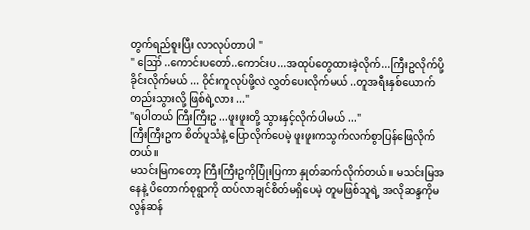တွက်ရည်စူးပြီး လာလုပ်တာပါ "
" ဪ ..ကောင်းပတော်..ကောင်းပ...အထုပ်တွေထားခဲ့လိုက်...ကြီးဥလိုက်ပို့ခိုင်းလိုက်မယ် ... ဝိုင်းကူလုပ်ဖို့လဲ လွှတ်ပေးလိုက်မယ် ..တူအရီးနှစ်ယောက်တည်းသွားလို့ ဖြစ်ရဲ့လား ..."
"ရပါတယ် ကြီးကြီးဥ ...ဖူးဖူးတို့ သွားနှင့်လိုက်ပါမယ် ..."
ကြီးကြီးဥက စိတ်ပူသံနဲ့ ပြောလိုက်ပေမဲ့ ဖူးဖူးကသွက်လက်စွာပြန်ဖြေလိုက်တယ်။
မသင်းမြကတော့ ကြီးကြီးဥကိုပြုံးပြကာ နှုတ်ဆက်လိုက်တယ်။ မသင်းမြအနေနဲ့ ပိတောက်စုရွာကို ထပ်လာချင်စိတ်မရှိပေမဲ့ တူမဖြစ်သူရဲ့ အလိုဆန္ဒကိုမလွန်ဆန်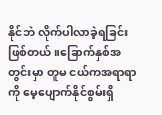နိုင်ဘဲ လိုက်ပါလာခဲ့ရခြင်းဖြစ်တယ်။ခြောက်နှစ်အတွင်းမှာ တူမ ငယ်ကအရာရာကို မေ့ပျောက်နိုင်စွမ်းရှိ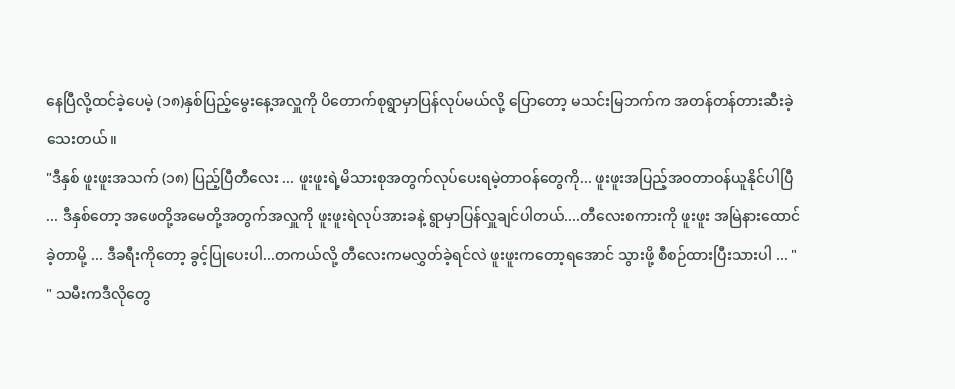နေပြီလို့ထင်ခဲ့ပေမဲ့ (၁၈)နှစ်ပြည့်မွေးနေ့အလှူကို ပိတောက်စုရွာမှာပြန်လုပ်မယ်လို့ ပြောတော့ မသင်းမြဘက်က အတန်တန်တားဆီးခဲ့သေးတယ်။
"ဒီနှစ် ဖူးဖူးအသက် (၁၈) ပြည့်ပြီတီလေး ... ဖူးဖူးရဲ့မိသားစုအတွက်လုပ်ပေးရမဲ့တာဝန်တွေကို... ဖူးဖူးအပြည့်အဝတာဝန်ယူနိုင်ပါပြီ ... ဒီနှစ်တော့ အဖေတို့အမေတို့အတွက်အလှူကို ဖူးဖူးရဲလုပ်အားခနဲ့ ရွာမှာပြန်လှူချင်ပါတယ်....တီလေးစကားကို ဖူးဖူး အမြဲနားထောင်ခဲ့တာမို့ ... ဒီခရီးကိုတော့ ခွင့်ပြုပေးပါ...တကယ်လို့ တီလေးကမလွှတ်ခဲ့ရင်လဲ ဖူးဖူးကတော့ရအောင် သွားဖို့ စီစဉ်ထားပြီးသားပါ ... "
" သမီးကဒီလိုတွေ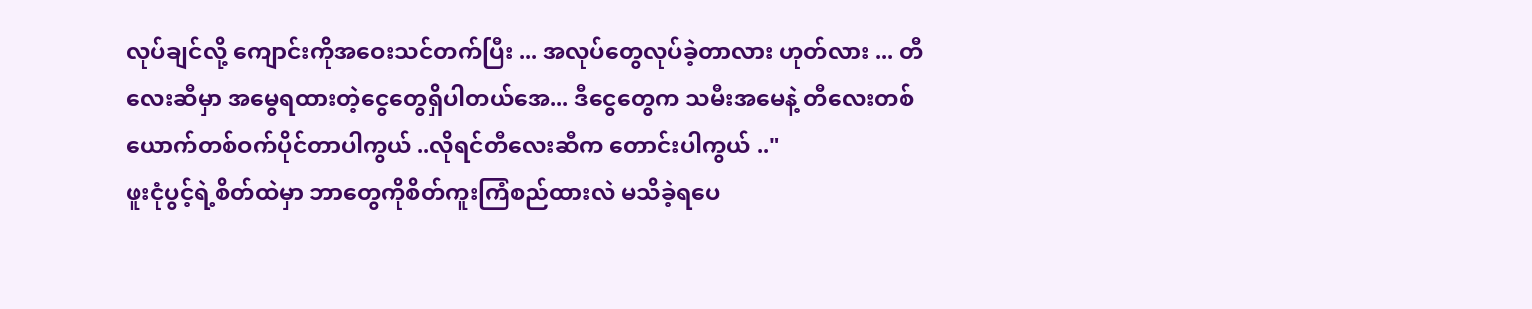လုပ်ချင်လို့ ကျောင်းကိုအဝေးသင်တက်ပြီး ... အလုပ်တွေလုပ်ခဲ့တာလား ဟုတ်လား ... တီလေးဆီမှာ အမွေရထားတဲ့ငွေတွေရှိပါတယ်အေ... ဒီငွေတွေက သမီးအမေနဲ့ တီလေးတစ်ယောက်တစ်ဝက်ပိုင်တာပါကွယ် ..လိုရင်တီလေးဆီက တောင်းပါကွယ် .."
ဖူးငုံပွင့်ရဲ့စိတ်ထဲမှာ ဘာတွေကိုစိတ်ကူးကြံစည်ထားလဲ မသိခဲ့ရပေ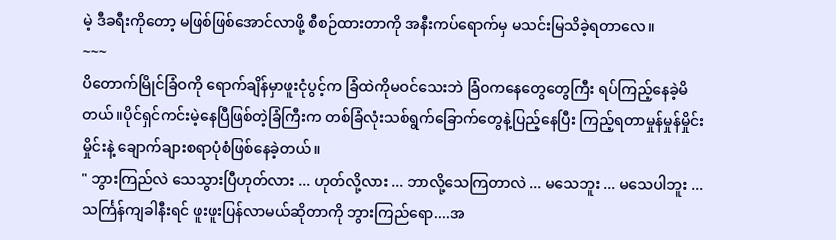မဲ့ ဒီခရီးကိုတော့ မဖြစ်ဖြစ်အောင်လာဖို့ စီစဉ်ထားတာကို အနီးကပ်ရောက်မှ မသင်းမြသိခဲ့ရတာလေ။
~~~
ပိတောက်မြိုင်ခြံဝကို ရောက်ချိန်မှာဖူးငုံပွင့်က ခြံထဲကိုမဝင်သေးဘဲ ခြံ၀ကနေတွေတွေကြီး ရပ်ကြည့်နေခဲ့မိတယ်။ပိုင်ရှင်ကင်းမဲ့နေပြီဖြစ်တဲ့ခြံကြီးက တစ်ခြံလုံးသစ်ရွက်ခြောက်တွေနဲ့ပြည့်နေပြီး ကြည့်ရတာမှုန်မှုန်မှိုင်းမှိုင်းနဲ့ ချောက်ချားစရာပုံစံဖြစ်နေခဲ့တယ်။
" ဘွားကြည်လဲ သေသွားပြီဟုတ်လား ... ဟုတ်လို့လား ... ဘာလို့သေကြတာလဲ ... မသေဘူး ... မသေပါဘူး ... သင်္ကြန်ကျခါနီးရင် ဖူးဖူးပြန်လာမယ်ဆိုတာကို ဘွားကြည်ရော....အ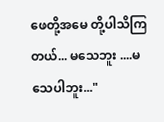ဖေတို့အမေ တို့ပါသိကြတယ်... မသေဘူး ....မသေပါဘူး..."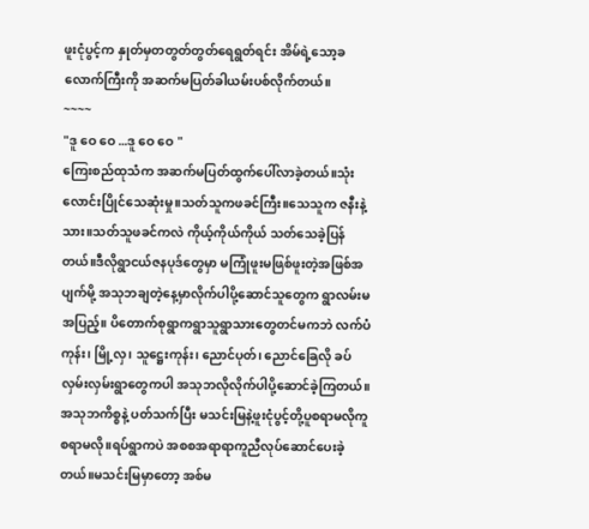ဖူးငုံပွင့်က နှုတ်မှတတွတ်တွတ်ရေရွတ်ရင်း အိမ်ရဲ့သော့ခလောက်ကြီးကို အဆက်မပြတ်ခါယမ်းပစ်လိုက်တယ်။
~~~~
"ဒူ ဝေ ဝေ ...ဒူ ဝေ ဝေ "
ကြေးစည်ထုသံက အဆက်မပြတ်ထွက်ပေါ်လာခဲ့တယ်။သုံးလောင်းပြိုင်သေဆုံးမှု။သတ်သူကဖခင်ကြီး။သေသူက ဇနီးနဲ့သား။သတ်သူဖခင်ကလဲ ကိုယ့်ကိုယ်ကိုယ် သတ်သေခဲ့ပြန်တယ်။ဒီလိုရွာငယ်ဇနပုဒ်တွေမှာ မကြုံဖူးမဖြစ်ဖူးတဲ့အဖြစ်အပျက်မို့ အသုဘချတဲ့နေ့မှာလိုက်ပါပို့ဆောင်သူတွေက ရွာလမ်းမအပြည့်။ ပိတောက်စုရွာကရွာသူရွာသားတွေတင်မကဘဲ လက်ပံကုန်း၊ မြို့လှ၊ သူဋ္ဌေးကုန်း၊ ညောင်ပုတ်၊ ညောင်ခြေလို ခပ်လှမ်းလှမ်းရွာတွေကပါ အသုဘလိုလိုက်ပါပို့ဆောင်ခဲ့ကြတယ်။အသုဘကိစ္စနဲ့ ပတ်သက်ပြီး မသင်းမြနဲ့ဖူးငုံပွင့်တို့ပူစရာမလိုကူစရာမလို။ရပ်ရွာကပဲ အစစအရာရာကူညီလုပ်ဆောင်ပေးခဲ့တယ်။မသင်းမြမှာတော့ အစ်မ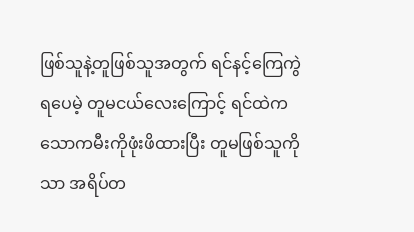ဖြစ်သူနဲ့တူဖြစ်သူအတွက် ရင်နင့်ကြေကွဲရပေမဲ့ တူမငယ်လေးကြောင့် ရင်ထဲကသောကမီးကိုဖုံးဖိထားပြီး တူမဖြစ်သူကိုသာ အရိပ်တ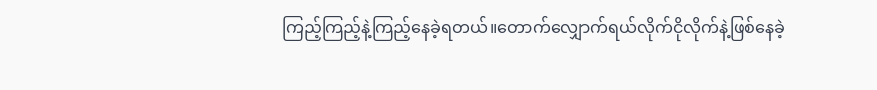ကြည့်ကြည့်နဲ့ကြည့်နေခဲ့ရတယ်။တောက်လျှောက်ရယ်လိုက်ငိုလိုက်နဲ့ဖြစ်နေခဲ့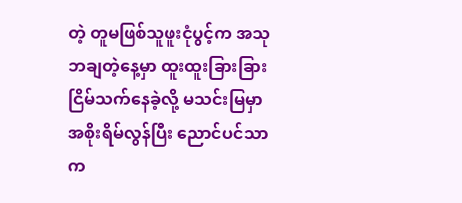တဲ့ တူမဖြစ်သူဖူးငုံပွင့်က အသုဘချတဲ့နေ့မှာ ထူးထူးခြားခြား ငြိမ်သက်နေခဲ့လို့ မသင်းမြမှာအစိုးရိမ်လွန်ပြီး ညောင်ပင်သာက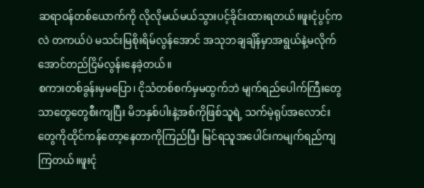ဆရာဝန်တစ်ယောက်ကို လိုလိုမယ်မယ်သွားပင့်ခိုင်းထားရတယ်။ဖူးငုံပွင့်ကလဲ တကယ်ပဲ မသင်းမြစိုးရိမ်လွန်အောင် အသုဘချချိန်မှာအရွယ်နဲ့မလိုက်အောင်တည်ငြိမ်လွန်းနေခဲ့တယ်။
စကားတစ်ခွန်းမှမပြော၊ ငိုသံတစ်စက်မှမထွက်ဘဲ မျက်ရည်ပေါက်ကြီးတွေသာတွေတွေစီးကျပြီး မိဘနှစ်ပါးနဲ့အစ်ကိုဖြစ်သူရဲ့ သက်မဲ့ရုပ်အလောင်းတွေကိုထိုင်ကန်တော့နေတာကိုကြည်ပြီး မြင်ရသူအပေါင်းကမျက်ရည်ကျကြတယ်။ဖူးငုံ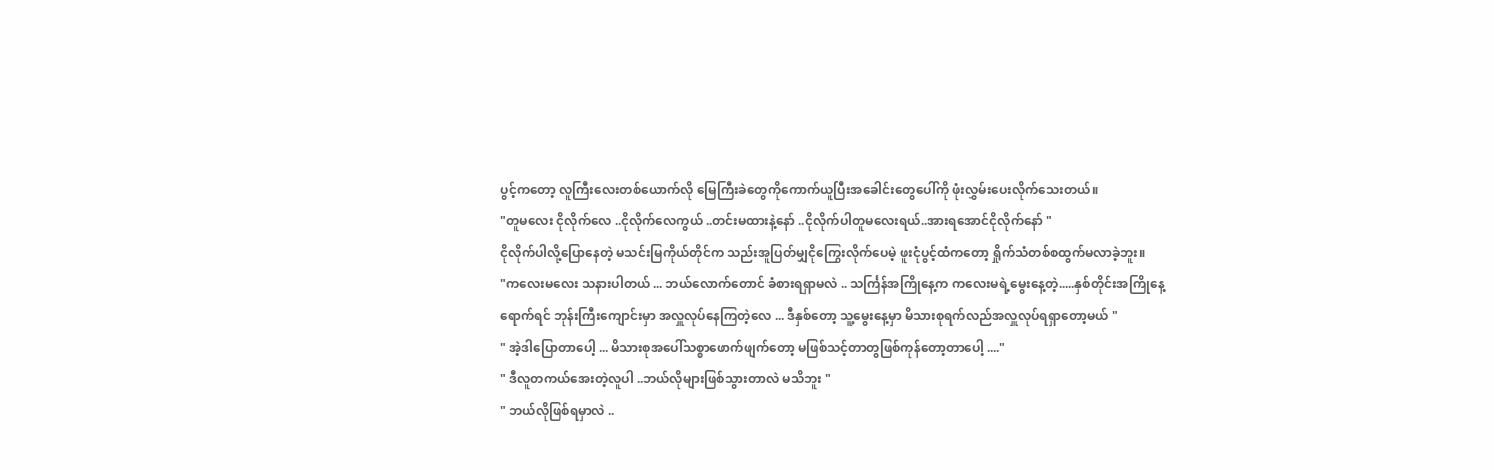ပွင့်ကတော့ လူကြီးလေးတစ်ယောက်လို မြေကြီးခဲတွေကိုကောက်ယူပြီးအခေါင်းတွေပေါ်ကို ဖုံးလွှမ်းပေးလိုက်သေးတယ်။
"တူမလေး ငိုလိုက်လေ ..ငိုလိုက်လေကွယ် ..တင်းမထားနဲ့နော် ..ငိုလိုက်ပါတူမလေးရယ်..အားရအောင်ငိုလိုက်နော် "
ငိုလိုက်ပါလို့ပြောနေတဲ့ မသင်းမြကိုယ်တိုင်က သည်းအူပြတ်မျှငိုကြွေးလိုက်ပေမဲ့ ဖူးငုံပွင့်ထံကတော့ ရှိုက်သံတစ်စထွက်မလာခဲ့ဘူး။
"ကလေးမလေး သနားပါတယ် ... ဘယ်လောက်တောင် ခံစားရရှာမလဲ .. သင်္ကြန်အကြိုနေ့က ကလေးမရဲ့မွေးနေ့တဲ့.....နှစ်တိုင်းအကြိုနေ့ရောက်ရင် ဘုန်းကြီးကျောင်းမှာ အလှူလုပ်နေကြတဲ့လေ ... ဒီနှစ်တော့ သူ့မွေးနေ့မှာ မိသားစုရက်လည်အလှူလုပ်ရရှာတော့မယ် "
" အဲ့ဒါပြောတာပေါ့ ... မိသားစုအပေါ်သစ္စာဖောက်ဖျက်တော့ မဖြစ်သင့်တာတွဖြစ်ကုန်တော့တာပေါ့ ...."
" ဒီလူတကယ်အေးတဲ့လူပါ ..ဘယ်လိုများဖြစ်သွားတာလဲ မသိဘူး "
" ဘယ်လိုဖြစ်ရမှာလဲ ..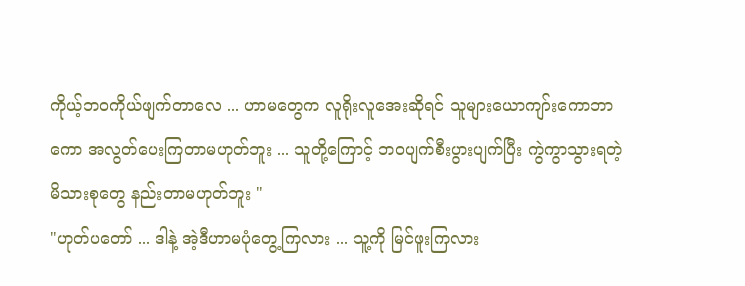ကိုယ့်ဘ၀ကိုယ်ဖျက်တာလေ ... ဟာမတွေက လူရိုးလူအေးဆိုရင် သူများယောကျာ်းကောဘာကော အလွတ်ပေးကြတာမဟုတ်ဘူး ... သူတို့ကြောင့် ဘ၀ပျက်စီးပွားပျက်ပြီး ကွဲကွာသွားရတဲ့မိသားစုတွေ နည်းတာမဟုတ်ဘူး "
"ဟုတ်ပတော် ... ဒါနဲ့ အဲ့ဒီဟာမပုံတွေ့ကြလား ... သူ့ကို မြင်ဖူးကြလား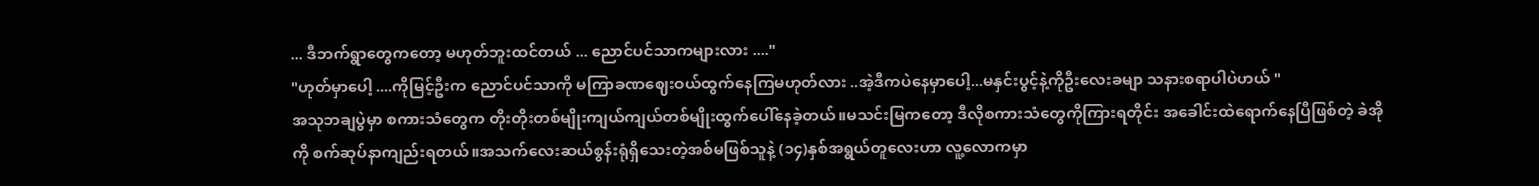... ဒီဘက်ရွာတွေကတော့ မဟုတ်ဘူးထင်တယ် ... ညောင်ပင်သာကများလား ...."
"ဟုတ်မှာပေါ့ ....ကိုမြင့်ဦးက ညောင်ပင်သာကို မကြာခဏဈေးဝယ်ထွက်နေကြမဟုတ်လား ..အဲ့ဒီကပဲနေမှာပေါ့...မနှင်းပွင့်နဲ့ကိုဦးလေးခမျာ သနားစရာပါပဲဟယ် "
အသုဘချပွဲမှာ စကားသံတွေက တိုးတိုးတစ်မျိုးကျယ်ကျယ်တစ်မျိုးထွက်ပေါ်နေခဲ့တယ်။မသင်းမြကတော့ ဒီလိုစကားသံတွေကိုကြားရတိုင်း အခေါင်းထဲရောက်နေပြီဖြစ်တဲ့ ခဲအိုကို စက်ဆုပ်နာကျည်းရတယ်။အသက်လေးဆယ်စွန်းရုံရှိသေးတဲ့အစ်မဖြစ်သူနဲ့ (၁၄)နှစ်အရွယ်တူလေးဟာ လူ့လောကမှာ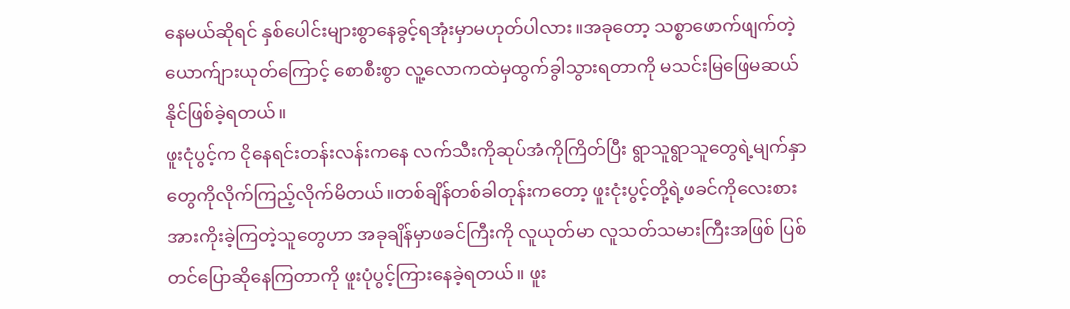နေမယ်ဆိုရင် နှစ်ပေါင်းများစွာနေခွင့်ရအုံးမှာမဟုတ်ပါလား။အခုတော့ သစ္စာဖောက်ဖျက်တဲ့ ယောက်ျားယုတ်ကြောင့် စောစီးစွာ လူ့လောကထဲမှထွက်ခွါသွားရတာကို မသင်းမြဖြေမဆယ်နိုင်ဖြစ်ခဲ့ရတယ်။
ဖူးငုံပွင့်က ငိုနေရင်းတန်းလန်းကနေ လက်သီးကိုဆုပ်အံကိုကြိတ်ပြီး ရွာသူရွာသူတွေရဲ့မျက်နှာတွေကိုလိုက်ကြည့်လိုက်မိတယ်။တစ်ချိန်တစ်ခါတုန်းကတော့ ဖူးငုံးပွင့်တို့ရဲ့ဖခင်ကိုလေးစားအားကိုးခဲ့ကြတဲ့သူတွေဟာ အခုချိန်မှာဖခင်ကြီးကို လူယုတ်မာ လူသတ်သမားကြီးအဖြစ် ပြစ်တင်ပြောဆိုနေကြတာကို ဖူးပုံပွင့်ကြားနေခဲ့ရတယ်။ ဖူး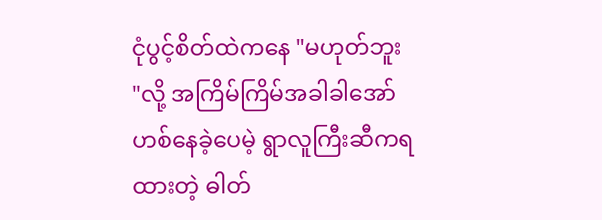ငုံပွင့်စိတ်ထဲကနေ "မဟုတ်ဘူး "လို့ အကြိမ်ကြိမ်အခါခါအော်ဟစ်နေခဲ့ပေမဲ့ ရွာလူကြီးဆီကရထားတဲ့ ဓါတ်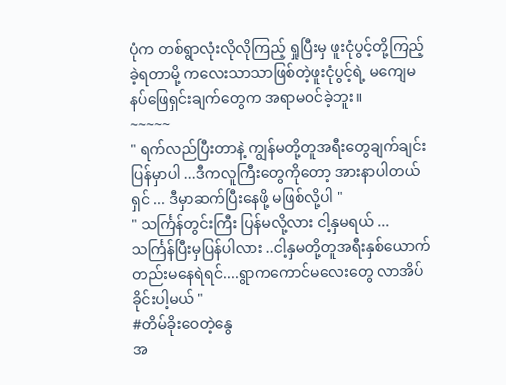ပုံက တစ်ရွာလုံးလိုလိုကြည့် ရှုပြီးမှ ဖူးငုံပွင့်တို့ကြည့်ခဲ့ရတာမို့ ကလေးသာသာဖြစ်တဲ့ဖူးငုံပွင့်ရဲ့ မကျေမနပ်ဖြေရှင်းချက်တွေက အရာမ၀င်ခဲ့ဘူး။
~~~~~
" ရက်လည်ပြီးတာနဲ့ ကျွန်မတို့တူအရီးတွေချက်ချင်းပြန်မှာပါ ...ဒီကလူကြီးတွေကိုတော့ အားနာပါတယ်ရှင် ... ဒီမှာဆက်ပြီးနေဖို့ မဖြစ်လို့ပါ "
" သင်္ကြန်တွင်းကြီး ပြန်မလို့လား ငါ့နှမရယ် ... သင်္ကြန်ပြီးမှပြန်ပါလား ..ငါ့နှမတို့တူအရီးနှစ်ယောက်တည်းမနေရဲရင်....ရွာကကောင်မလေးတွေ လာအိပ်ခိုင်းပါ့မယ် "
#တိမ်ခိုးဝေတဲ့နွေ
အ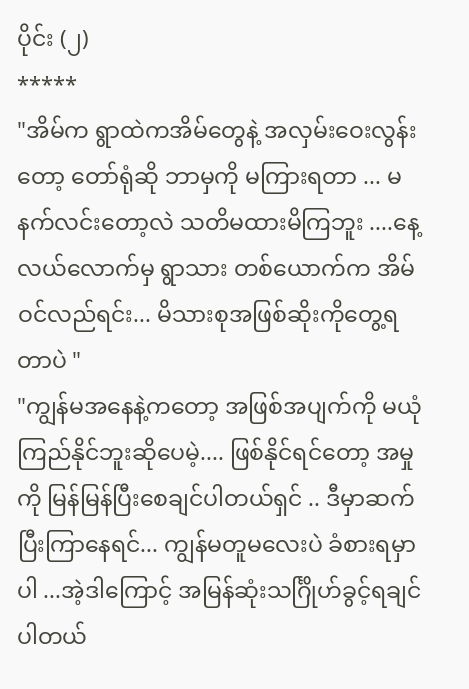ပိုင်း (၂)
*****
"အိမ်က ရွာထဲကအိမ်တွေနဲ့ အလှမ်းဝေးလွန်းတော့ တော်ရုံဆို ဘာမှကို မကြားရတာ ... မနက်လင်းတော့လဲ သတိမထားမိကြဘူး ....နေ့လယ်လောက်မှ ရွာသား တစ်ယောက်က အိမ်ဝင်လည်ရင်း... မိသားစုအဖြစ်ဆိုးကိုတွေ့ရတာပဲ "
"ကျွန်မအနေနဲ့ကတော့ အဖြစ်အပျက်ကို မယုံကြည်နိုင်ဘူးဆိုပေမဲ့.... ဖြစ်နိုင်ရင်တော့ အမှုကို မြန်မြန်ပြီးစေချင်ပါတယ်ရှင် .. ဒီမှာဆက်ပြီးကြာနေရင်... ကျွန်မတူမလေးပဲ ခံစားရမှာပါ ...အဲ့ဒါကြောင့် အမြန်ဆုံးသင်္ဂြိုဟ်ခွင့်ရချင်ပါတယ်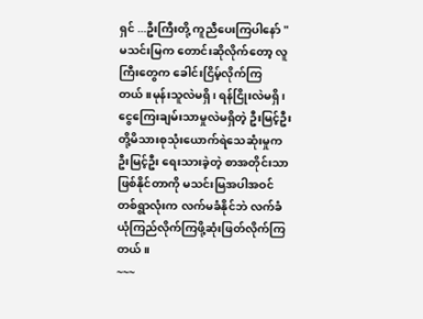ရှင် ...ဦးကြီးတို့ ကူညီပေးကြပါနော် "
မသင်းမြက တောင်းဆိုလိုက်တော့ လူကြီးတွေက ခေါင်းငြိမ့်လိုက်ကြတယ်။မုန်းသူလဲမရှိ၊ ရန်ငြိုးလဲမရှိ၊ငွေကြေးချမ်းသာမှုလဲမရှိတဲ့ ဦးမြင့်ဦးတို့မိသားစုသုံးယောက်ရဲသေဆုံးမှုက ဦးမြင့်ဦး ရေးသားခဲ့တဲ့ စာအတိုင်းသာဖြစ်နိုင်တာကို မသင်းမြအပါအဝင် တစ်ရွာလုံးက လက်မခံနိုင်ဘဲ လက်ခံယုံကြည်လိုက်ကြဖို့ဆုံးဖြတ်လိုက်ကြတယ်။
~~~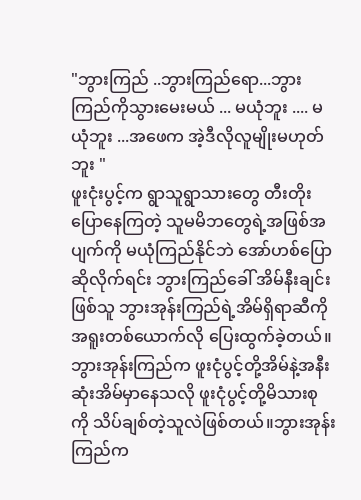"ဘွားကြည် ..ဘွားကြည်ရော...ဘွားကြည်ကိုသွားမေးမယ် ... မယုံဘူး .... မယုံဘူး ...အဖေက အဲ့ဒီလိုလူမျိုးမဟုတ်ဘူး "
ဖူးငုံးပွင့်က ရွာသူရွာသားတွေ တီးတိုးပြောနေကြတဲ့ သူမမိဘတွေရဲ့အဖြစ်အပျက်ကို မယုံကြည်နိုင်ဘဲ အော်ဟစ်ပြောဆိုလိုက်ရင်း ဘွားကြည်ခေါ် အိမ်နီးချင်းဖြစ်သူ ဘွားအုန်းကြည်ရဲ့အိမ်ရှိရာဆီကို အရူးတစ်ယောက်လို ပြေးထွက်ခဲ့တယ်။ဘွားအုန်းကြည်က ဖူးငုံပွင့်တို့အိမ်နဲ့အနီးဆုံးအိမ်မှာနေသလို ဖူးငုံပွင့်တို့မိသားစုကို သိပ်ချစ်တဲ့သူလဲဖြစ်တယ်။ဘွားအုန်းကြည်က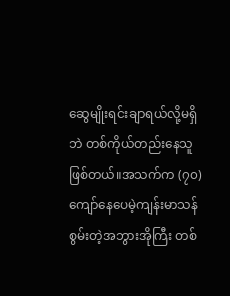ဆွေမျိုးရင်းချာရယ်လို့မရှိဘဲ တစ်ကိုယ်တည်းနေသူဖြစ်တယ်။အသက်က (၇၀)ကျော်နေပေမဲ့ကျန်းမာသန်စွမ်းတဲ့အဘွားအိုကြီး တစ်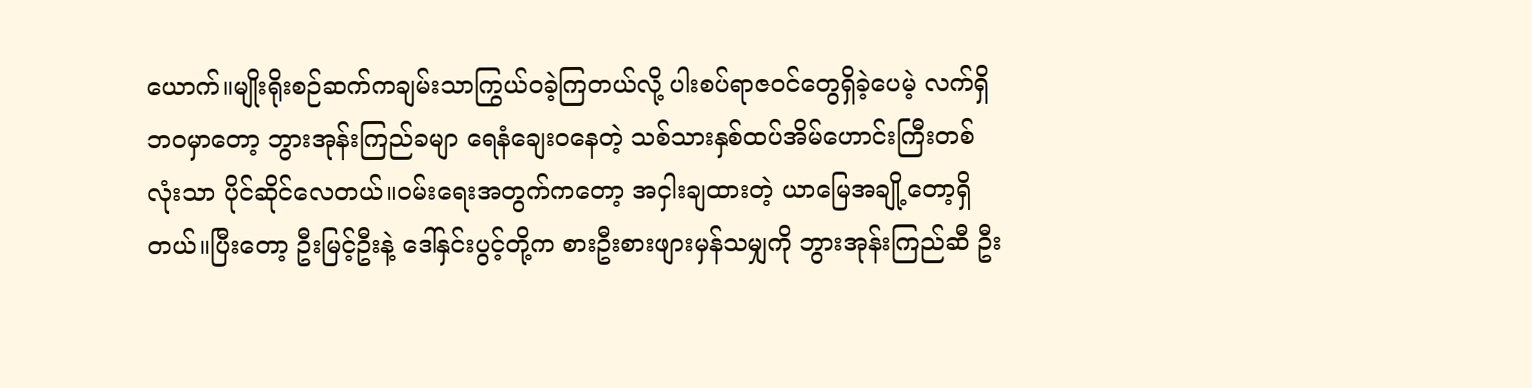ယောက်။မျိုးရိုးစဉ်ဆက်ကချမ်းသာကြွယ်ဝခဲ့ကြတယ်လို့ ပါးစပ်ရာဇ၀င်တွေရှိခဲ့ပေမဲ့ လက်ရှိဘဝမှာတော့ ဘွားအုန်းကြည်ခမျာ ရေနံချေးဝနေတဲ့ သစ်သားနှစ်ထပ်အိမ်ဟောင်းကြီးတစ်လုံးသာ ပိုင်ဆိုင်လေတယ်။ဝမ်းရေးအတွက်ကတော့ အငှါးချထားတဲ့ ယာမြေအချို့တော့ရှိတယ်။ပြီးတော့ ဦးမြင့်ဦးနဲ့ ဒေါ်နှင်းပွင့်တို့က စားဦးစားဖျားမှန်သမျှကို ဘွားအုန်းကြည်ဆီ ဦး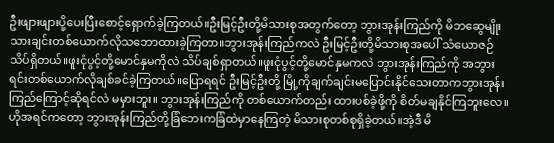ဦးဖျားဖျားပို့ပေးပြီးစောင့်ရှောက်ခဲ့ကြတယ်။ဦးမြင့်ဦးတို့မိသားစုအတွက်တော့ ဘွားအုန်းကြည်ကို မိဘဆွေမျိုးသားချင်းတစ်ယောက်လိုသဘောထားခဲ့ကြတာ။ဘွားအုန်းကြည်ကလဲ ဦးမြင့်ဦးတို့မိသားစုအပေါ် သံယောဇဉ်သိပ်ရှိတယ်။ဖူးငုံပွင့်တို့မောင်နှမကိုလဲ သိပ်ချစ်ရှာတယ်။ဖူးငုံပွင့်တို့မောင်နှမကလဲ ဘွားအုန်းကြည်ကို အဘွားရင်းတစ်ယောက်လိုချစ်ခင်ခဲ့ကြတယ်။ပြောရရင် ဦးမြင့်ဦးတို့ မြို့ကိုချက်ချင်းမပြောင်းနိုင်သေးတာကဘွားအုန်းကြည်ကြောင့်ဆိုရင်လဲ မမှားဘူး။ ဘွားအုန်းကြည်ကို တစ်ယောက်တည်း ထားပစ်ခဲ့ဖို့ကို စိတ်မချနိုင်ကြဘူးလေ။ဟိုအရင်ကတော့ ဘွားအုန်းကြည်တို့ခြံဘေးကခြံထဲမှာနေကြတဲ့ မိသားစုတစ်စုရှိခဲ့တယ်။အဲ့ဒီ မိ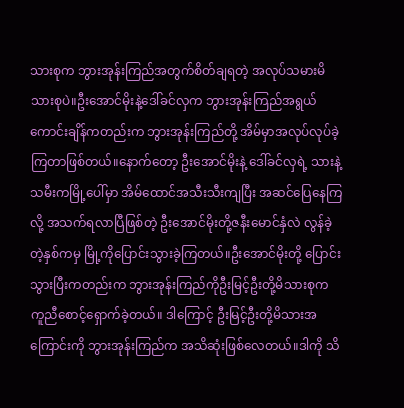သားစုက ဘွားအုန်းကြည်အတွက်စိတ်ချရတဲ့ အလုပ်သမားမိသားစုပဲ။ဦးအောင်မိုးနဲ့ဒေါ်ခင်လှက ဘွားအုန်းကြည်အရွယ်ကောင်းချိန်ကတည်းက ဘွားအုန်းကြည်တို့ အိမ်မှာအလုပ်လုပ်ခဲ့ကြတာဖြစ်တယ်။နောက်တော့ ဦးအောင်မိုးနဲ့ ဒေါ်ခင်လှရဲ့ သားနဲ့သမီးကမြို့ပေါ်မှာ အိမ်ထောင်အသီးသီးကျပြီး အဆင်ပြေနေကြလို့ အသက်ရလာပြီဖြစ်တဲ့ ဦးအောင်မိုးတို့ဇနီးမောင်နှံလဲ လွန်ခဲ့တဲ့နှစ်ကမှ မြို့ကိုပြောင်းသွားခဲ့ကြတယ်။ဦးအောင်မိုးတို့ ပြောင်းသွားပြီးကတည်းက ဘွားအုန်းကြည်ကိုဦးမြင့်ဦးတို့မိသားစုက ကူညီစောင့်ရှောက်ခဲ့တယ်။ ဒါကြောင့် ဦးမြင့်ဦးတို့မိသားအကြောင်းကို ဘွားအုန်းကြည်က အသိဆုံးဖြစ်လေတယ်။ဒါကို သိ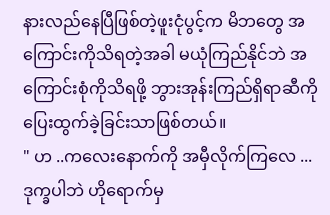နားလည်နေပြီဖြစ်တဲ့ဖူးငုံပွင့်က မိဘတွေ အကြောင်းကိုသိရတဲ့အခါ မယုံကြည်နိုင်ဘဲ အကြောင်းစုံကိုသိရဖို့ ဘွားအုန်းကြည်ရှိရာဆီကို ပြေးထွက်ခဲ့ခြင်းသာဖြစ်တယ်။
" ဟ ..ကလေးနောက်ကို အမှီလိုက်ကြလေ ... ဒုက္ခပါဘဲ ဟိုရောက်မှ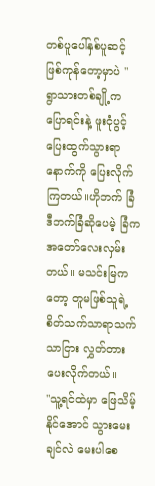တစ်ပူပေါ်နှစ်ပူဆင့်ဖြစ်ကုန်တော့မှာပဲ "
ရွာသားတစ်ချို့က ပြောရင်းနဲ့ ဖူးငုံပွင့်ပြေးထွက်သွားရာနောက်ကို ပြေးလိုက်ကြတယ်။ဟိုဘက် ခြံဒီဘက်ခြံဆိုပေမဲ့ ခြံကအတော်လေးလှမ်းတယ်။ မသင်းမြကတော့ တူမဖြစ်သူရဲ့စိတ်သက်သာရာသက်သာငြား လွှတ်တားပေးလိုက်တယ်။
"သူ့ရင်ထဲမှာ ဖြေသိမ့်နိုင်အောင် သွားမေးချင်လဲ မေးပါစေ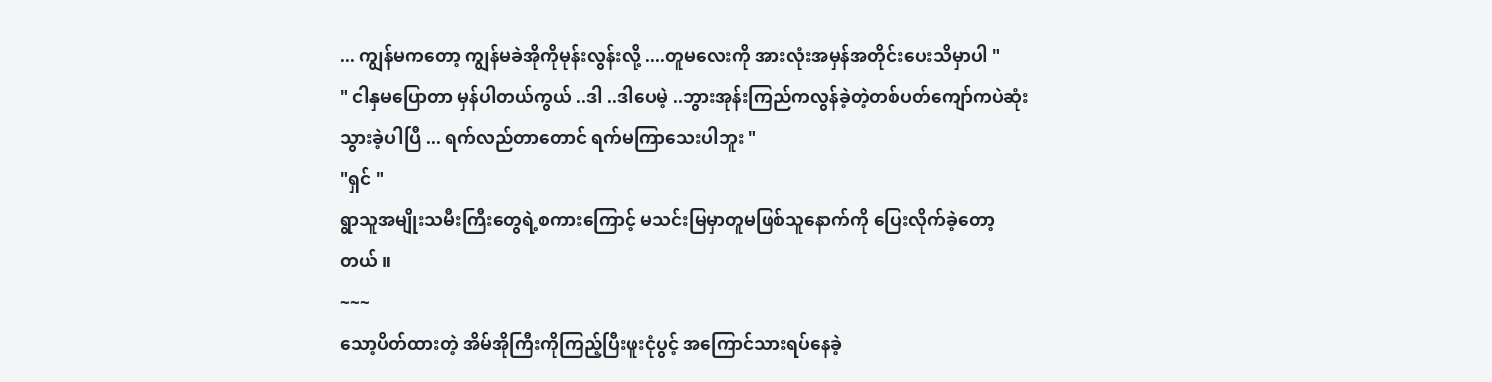... ကျွန်မကတော့ ကျွန်မခဲအိုကိုမုန်းလွန်းလို့ ....တူမလေးကို အားလုံးအမှန်အတိုင်းပေးသိမှာပါ "
" ငါနှမပြောတာ မှန်ပါတယ်ကွယ် ..ဒါ ..ဒါပေမဲ့ ..ဘွားအုန်းကြည်ကလွန်ခဲ့တဲ့တစ်ပတ်ကျော်ကပဲဆုံးသွားခဲ့ပါပြီ ... ရက်လည်တာတောင် ရက်မကြာသေးပါဘူး "
"ရှင် "
ရွာသူအမျိုးသမီးကြီးတွေရဲ့စကားကြောင့် မသင်းမြမှာတူမဖြစ်သူနောက်ကို ပြေးလိုက်ခဲ့တော့တယ် ။
~~~
သော့ပိတ်ထားတဲ့ အိမ်အိုကြီးကိုကြည့်ပြီးဖူးငုံပွင့် အကြောင်သားရပ်နေခဲ့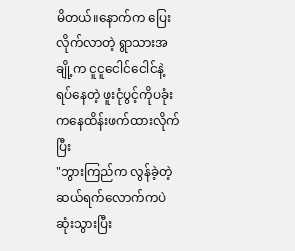မိတယ်။နောက်က ပြေးလိုက်လာတဲ့ ရွာသားအချို့က ငူငူငေါင်ငေါင်နဲ့ ရပ်နေတဲ့ ဖူးငုံပွင့်ကိုပခုံးကနေထိန်းဖက်ထားလိုက်ပြီး
"ဘွားကြည်က လွန်ခဲ့တဲ့ဆယ်ရက်လောက်ကပဲ ဆုံးသွားပြီး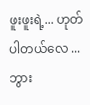ဖူးဖူးရဲ့... ဟုတ်ပါတယ်လေ ...ဘွား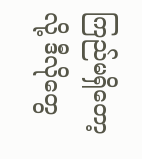ကြည်မရှိတော့လို့ ဒီလိုတွေ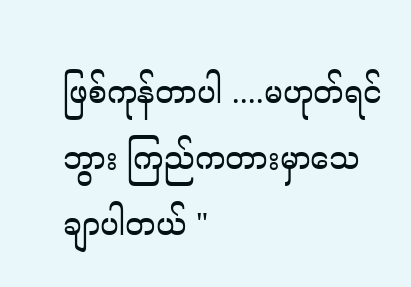ဖြစ်ကုန်တာပါ ....မဟုတ်ရင်ဘွား ကြည်ကတားမှာသေချာပါတယ် "